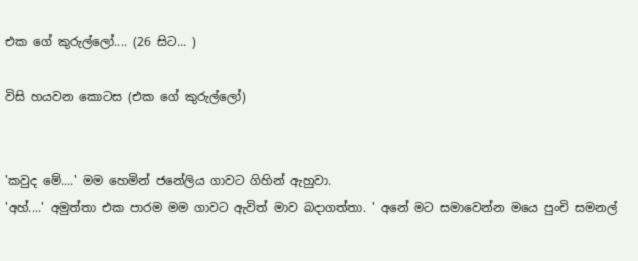එක ගේ කුරුල්ලෝ.... (26 සිට... )

විසි හයවන කොටස (එක ගේ කුරුල්ලෝ)


'කවුද මේ....' මම හෙමින් ජනේලිය ගාවට ගිහින් ඇහුවා.
'අහ්....' අමුත්තා එක පාරම මම ගාවට ඇවිත් මාව බදාගත්තා. ' අනේ මට සමාවෙන්න මයෙ පුංචි සමනල්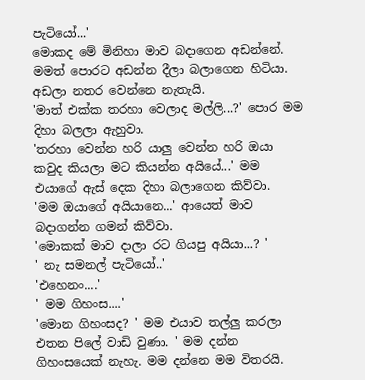පැටියෝ...'
මොකද මේ මිනිහා මාව බදාගෙන අඩන්නේ. මමත් පොරට අඩන්න දීලා බලාගෙන හිටියා. අඩලා නතර ‍වෙන්නෙ නැතැයි.
'මාත් එක්ක තරහා වෙලාද මල්ලි...?' පොර මම දිහා බලලා ඇහුවා.
'තරහා වෙන්න හරි යාලු වෙන්න හරි ඔයා කවුද කියලා මට කියන්න අයියේ...' මම එයාගේ ඇස් දෙක දිහා බලාගෙන කිව්වා.
'මම ඔයාගේ අයියානෙ...' ආයෙත් මාව බදාගන්න ගමන් කිව්වා.
'මොකක් මාව දාලා රට ගියපු අයියා...? '
' නැ සමනල් පැටියෝ..'
'එහෙනං....'
' මම ගිහංස....'
'මොන ගිහංසද? ' මම එයාව තල්ලු කරලා එතන පිලේ වාඩි වුණා. ' මම දන්න ගිහංසයෙක් නැහැ. මම දන්නෙ මම විතරයි.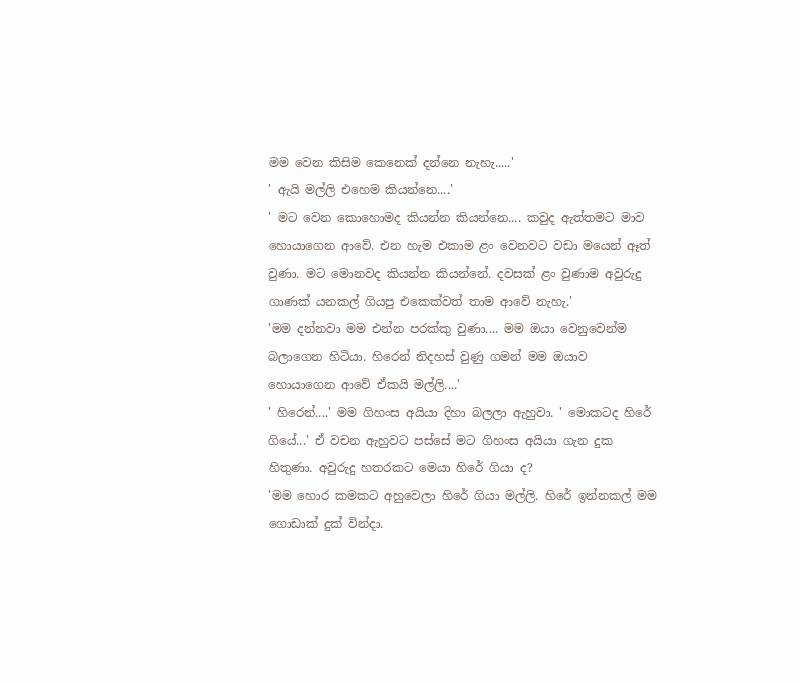මම වෙන කිසිම කෙනෙක් දන්නෙ නැහැ.....'
' ඇයි මල්ලි එහෙම කියන්නෙ....'
' මට වෙන කොහොමද කියන්න කියන්නෙ.... කවුද ඇත්තමට මාව හොයාගෙන ආවේ. එන හැම එකාම ළං වෙනවට වඩා මයෙන් ඈත් වුණා. මට මොනවද කියන්න කියන්නේ. දවසක් ළං වුණාම අවුරුදු ගාණක් යනකල් ගියපු එකෙක්වත් තාම ආවේ නැහැ.'
'මම දන්නවා මම එන්න පරක්කු වුණා.... මම ඔයා වෙනුවෙන්ම බලාගෙන හිටියා. හිරෙන් නිදහස් වුණු ගමන් මම ඔයාව හොයාගෙන ආවේ ඒකයි මල්ලි....'
' හිරෙන්....' මම ගිහංස අයියා දිහා බලලා ඇහුවා. ' මොකටද හිරේ ගියේ...' ඒ වචන ඇහුවට පස්සේ මට ගිහංස අයියා ගැන දුක හිතුණා. අවුරුදු හතරකට මෙයා හිරේ ගියා ද?
'මම හොර කමකට අහුවෙලා හිරේ ගියා මල්ලි. හිරේ ඉන්නකල් මම ගොඩාක් දුක් වින්දා.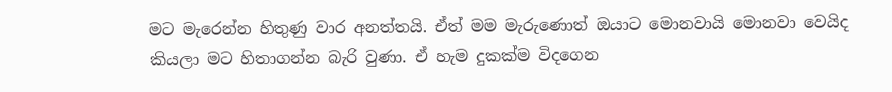මට මැරෙන්න හිතුණු වාර අනත්තයි. ඒත් මම මැරුණොත් ඔයාට මොනවායි මොනවා වෙයිද කියලා මට හිතාගන්න බැරි වුණා. ඒ හැම දුකක්ම විදගෙන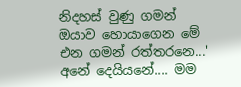නිදහස් වුණු ගමන් ඔයාව හොයාගෙන මේ එන ගමන් රත්තරනෙ...'
අනේ දෙයියනේ.... මම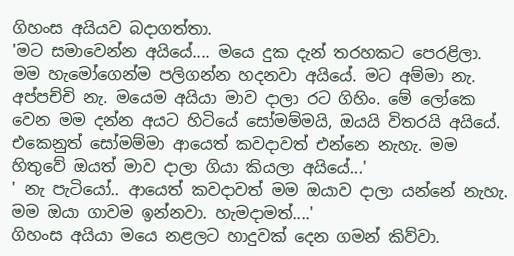ගිහංස අයියව බදාගත්තා.
'මට සමාවෙන්න අයියේ.... මයෙ දුක දැන් තරහකට පෙරළිලා. මම හැමෝගෙන්ම පලිගන්න හදනවා අයියේ. මට අම්මා නැ. අප්පච්චි නැ. මයෙම අයියා මාව දාලා රට ගිහිං. මේ ලෝකෙ වෙන මම දන්න අයට හිටියේ සෝමම්මයි, ඔයයි විතරයි අයියේ. එකෙනුත් සෝමම්මා ආයෙත් කවදාවත් එන්නෙ නැහැ. මම හිතුවේ ඔයත් මාව දාලා ගියා කියලා අයියේ...'
' නැ පැටියෝ.. ආයෙත් කවදාවත් මම ඔයාව දාලා යන්නේ නැහැ. මම ඔයා ගාවම ඉන්නවා. හැමදාමත්....'
ගිහංස අයියා මයෙ නළලට හාදුවක් දෙන ගමන් කිව්වා.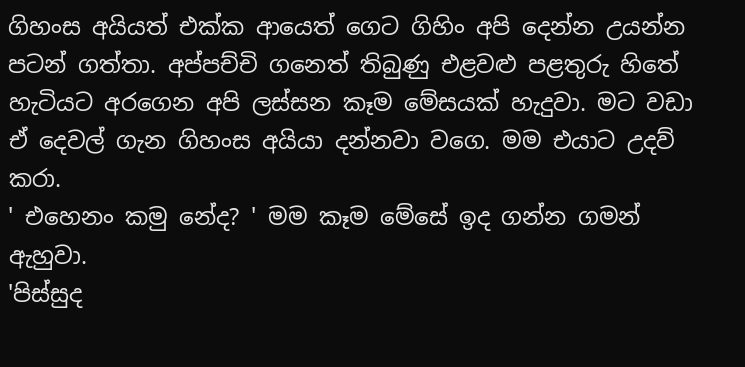ගිහංස අයියත් එක්ක ආයෙත් ගෙට ගිහිං අපි දෙන්න උයන්න පටන් ගත්තා. අප්පච්චි ගනෙත් තිබුණු එළවළු පළතුරු හිතේ හැටියට අරගෙන අපි ලස්සන කෑම මේසයක් හැදුවා. මට වඩා ඒ දෙවල් ගැන ගිහංස අයියා දන්නවා වගෙ. මම එයාට උදව් කරා.
' එහෙනං කමු නේද? ' මම කෑම මේසේ ඉද ගන්න ගමන් ඇහුවා.
'පිස්සුද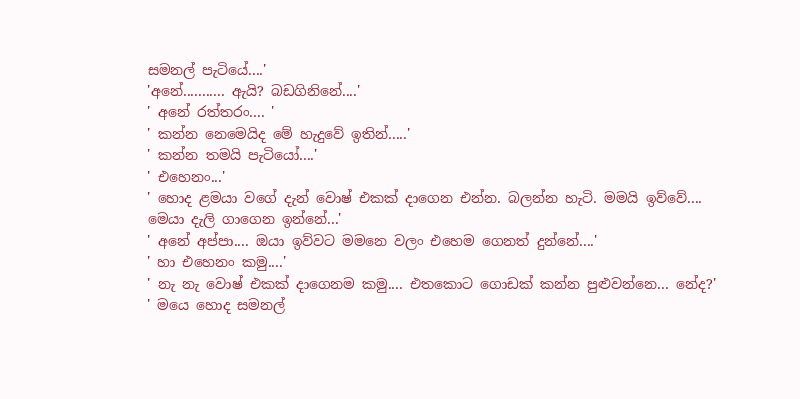සමනල් පැටියේ....'
'අනේ........... ඇයි? බඩගිනිනේ....'
' අනේ රත්තරං.... '
' කන්න ‍නෙමෙයිද මේ හැදුවේ ඉතින්.....'
' කන්න තමයි පැටියෝ....'
' එහෙනං...'
' හොද ළමයා වගේ දැන් වොෂ් එකක් දාගෙන එන්න. බලන්න හැටි. මමයි ඉව්වේ.... මෙයා දැලි ගාගෙන ඉන්නේ...'
' අනේ අප්පා.... ඔයා ඉව්වට මමනෙ වලං එහෙම ගෙනත් දුන්නේ....'
' හා එහෙනං කමු....'
' නැ නැ වොෂ් එකක් දාගෙනම කමු.... එතකොට ගොඩක් කන්න පුළුවන්නෙ... නේද?'
' මයෙ හොද සමනල්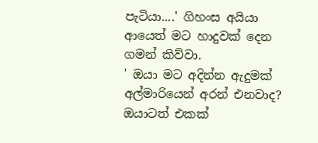පැටියා....' ගිහංස අයියා ආයෙත් මට හාදුවක් දෙන ගමන් කිව්වා.
' ඔයා මට අදින්න ඇදුමක් අල්මාරියෙන් අරන් එනවාද? ඔයාටත් එකක්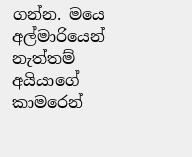ගන්න. මයෙ අල්මාරියෙන් නැත්තම් අයියාගේ කාමරෙන්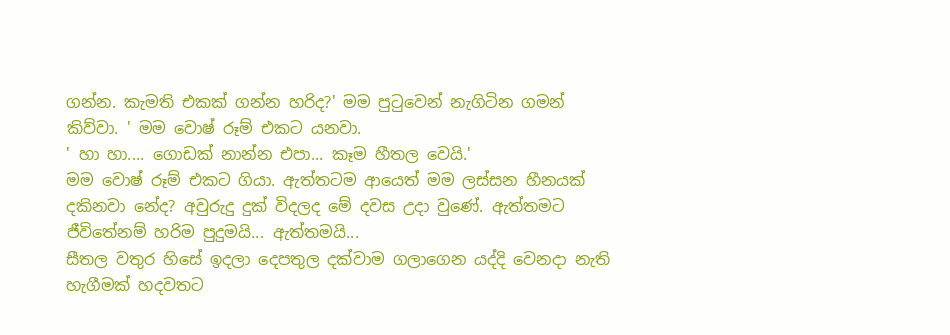ගන්න. කැමති එකක් ගන්න හරිද?' මම පුටුවෙන් නැගිටින ගමන් කිව්වා. ' මම වොෂ් රූම් එකට යනවා.
' හා හා.... ගොඩක් නාන්න එපා... කෑම හීතල වෙයි.'
මම වොෂ් රූම් එකට ගියා. ඇත්තටම ආයෙත් මම ලස්සන හීනයක් දකිනවා නේද? අවුරුදු දුක් විදලද මේ දවස උදා වුණේ. ඇත්තමට ජීවිතේනම් හරිම පුදුමයි... ඇත්තමයි...
සීතල වතුර හිසේ ඉදලා දෙපතුල දක්වාම ගලාගෙන යද්දි වෙනදා නැති හැගීමක් හදවතට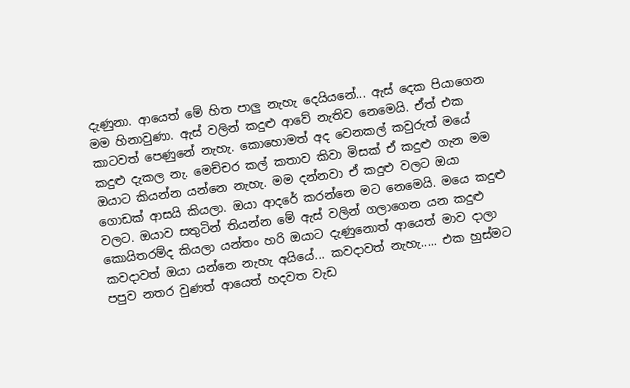දැණුනා. ආයෙත් මේ හිත පාලු නැහැ දෙයියනේ... ඇස් දෙක පියාගෙන මම හිනාවුණා. ඇස් වලින් කදුළු ආවේ නැතිව නෙමෙයි. ඒත් එක කාටවත් පෙණුනේ නැහැ. කොහොමත් අද වෙනකල් කවුරුත් ‍මයේ කදුළු දැකල නැ. මෙච්චර කල් කතාව කිවා මිසක් ඒ කදුළු ගැන මම ඔයාට කියන්න යන්නෙ නැහැ. මම දන්නවා ඒ කදුළු වලට ඔයා ගොඩක් ආසයි කියලා. ඔයා ආදරේ කරන්නෙ මට නෙමෙයි. මයෙ කදුළු වලට. ඔයාව සතුටින් තියන්න මේ ඇස් වලින් ගලාගෙන යන කදුළු කොයිතරම්ද කියලා යන්තං හරි ඔයාට දැණුනොත් ආයෙත් මාව දාලා කවදාවත් ඔයා යන්නෙ නැහැ අයියේ... කවදාවත් නැහැ..... එක හුස්මට පපුව නතර වුණත් ආයෙත් හදවත වැඩ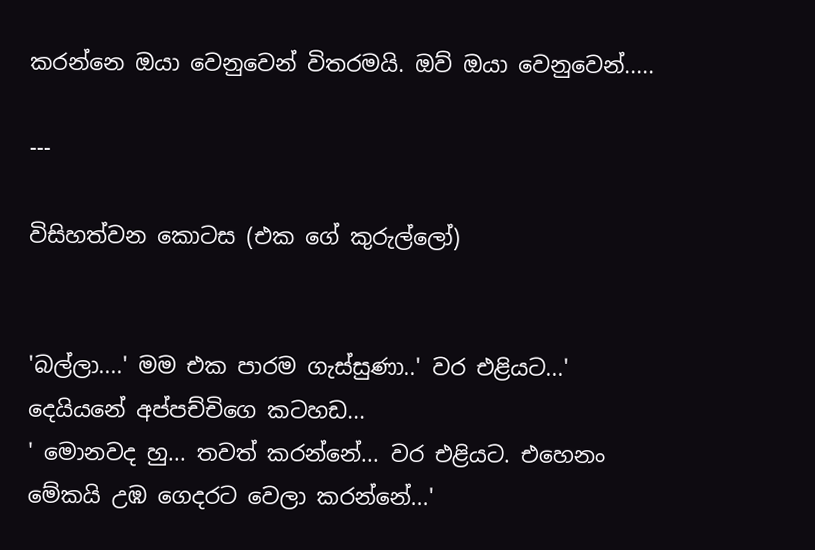කරන්නෙ ඔයා වෙනුවෙන් විතරමයි. ඔව් ඔයා වෙනුවෙන්.....

---

විසිහත්වන කොටස (එක ගේ කුරුල්ලෝ)


'බල්ලා....' මම එක පාරම ගැස්සුණා..' වර එළියට...' දෙයියනේ අප්පච්චිගෙ කටහඩ...
' මොනවද හු... තවත් කරන්නේ... වර එළියට. එහෙනං මේකයි උඹ ගෙදරට වෙලා කරන්නේ...'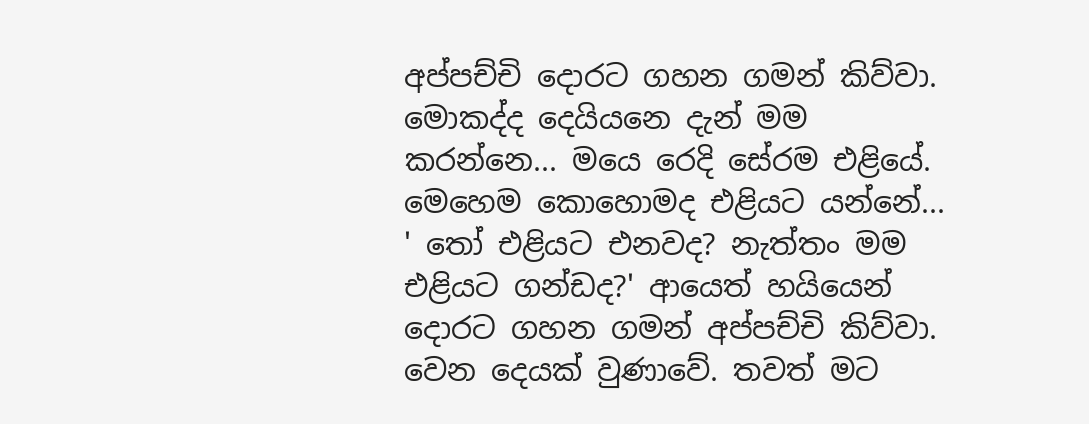අප්පච්චි දොරට ගහන ගමන් කිව්වා. මොකද්ද දෙයියනෙ දැන් මම කරන්නෙ... මයෙ රෙදි සේරම එළියේ. මෙහෙම කොහොමද එළියට යන්නේ...
' තෝ එළියට එනවද? නැත්තං මම එළියට ගන්ඩද?' ආයෙත් හයියෙන් දොරට ගහන ගමන් අප්පච්චි කිව්වා.
වෙන දෙයක් වුණාවේ. තවත් මට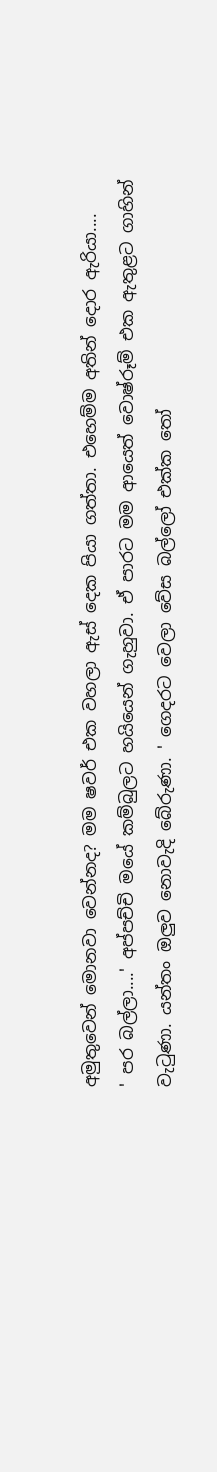අමුතුවෙන් මොනවා වෙන්නද? මම ෂවර් එක වහලා ඇස් දෙක පියා ගත්තා. එහෙම්ම අතින් දොර ඇරියා....
' පර බල්ලා....' අප්පච්චි මයේ කම්බුලට හයියෙන් ගැහුවා. ඒ පාරට මම ආයෙත් වොෂ්රූම් එක ඇතුළට ගාහින් වැටුණා. යන්තං ඔලුව නොවැදි බේරුණා. ' ගෙදරට වෙලා වේස ‍බල්ලෝ එක්ක තෝ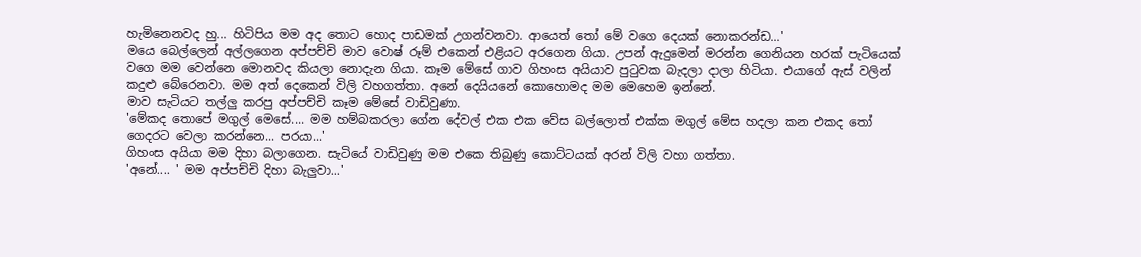හැමිනෙනවද හු... හිටිපිය මම අද තොට හොද පාඩමක් උගන්වනවා. ආයෙත් තෝ මේ වගෙ දෙයක් නොකරන්ඩ...'
මයෙ බෙල්ලෙන් අල්ලගෙන අප්පච්චි මාව වොෂ් රූම් එකෙන් එළියට අරගෙන ගියා. උපන් ඇදුමෙන් මරන්න ගෙනියන හරක් පැටියෙක් වගෙ මම වෙන්නෙ මොනවද කියලා නොදැන ගියා. කෑම මේසේ ගාව ගිහංස අයියාව පුටුවක බැදලා දාලා හිටියා. එයාගේ ඇස් වලින් කදුළු බේරෙනවා. මම අත් දෙකෙන් විලි වහගත්තා. අනේ දෙයියනේ කොහොමද මම මෙහෙම ඉන්නේ.
මාව සැටියට තල්ලු කරපු අප්පච්චි කෑම මේසේ වාඩිවුණා.
'මේකද තොපේ මගුල් මෙසේ.... මම හම්බකරලා ගේන දේවල් එක එක වේස බල්ලොත් එක්ක මගුල් මේස හදලා කන එකද තෝ ගෙදරට වෙලා කරන්නෙ... පරයා...'
ගිහංස අයියා මම දිහා බලාගෙන. සැටියේ වාඩිවුණු මම එකෙ තිබුණු කොට්ටයක් අරන් විලි වහා ගත්තා.
'අනේ.... ' මම අප්පච්චි දිහා බැලුවා...'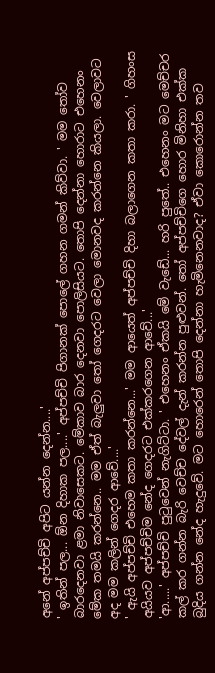අනේ අප්පච්චි අපිට යන්න දෙන්න....'
' ඉතින් පල... ඕන දිහාක පල....' අප්පච්චි පිගානක් පොලේ ගහන ගමන් කිව්වා. ' මම තෝව බාරදෙනවා ළමා නිවාසෙකට. මේකාව බාර දෙනවා පොලිසියට. තොපි දෙන්නා හොරාට එහෙනං මේක තමයි කරන්නෙ.. මම ඒත් බැලුවා තෝ ගෙදරට වෙලා මොනවද කරන්නෙ කියලා. වෙලාවට අද මම කලින් ගෙදර ආවේ....'
' ඇයි අප්පච්චි එහෙම කතා කරන්නෙ...' මම ආයෙත් අප්පච්චි දිහා බලාගෙන කතා කරා. ' ගිහංස අයියව අප්පච්චිම නේද ගෙදරට එක්කරගෙන ආවේ...'
'ආ.....' අප්පච්චි පුටුවෙන් නැගිට්ටා. ' එහෙනං ඒකයි මේ වැඩේ... හරි පුතේ.. එහෙනං මට මෙච්චර කල් කර ගන්න බැරි වෙච්ච දේවල් දැන් කරන්න පුළුවන්. තෝ අප්පච්චිගෙ හොර මිනිහා එක්ක බුදිය ගන්න නේද හැදුවේ. මට හොරෙන් තොපි දෙන්නා හැමිනෙනවාද? ඒවා කොරොන්න තව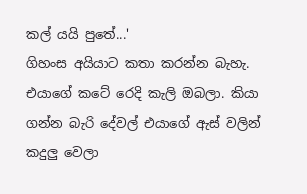කල් යයි පුතේ...'
ගිහංස අයියාට කතා කරන්න බැහැ. එයාගේ කටේ රෙදි කැලි ඔබලා. කියා ගන්න බැරි දේවල් එයාගේ ඇස් වලින් කදුලු වෙලා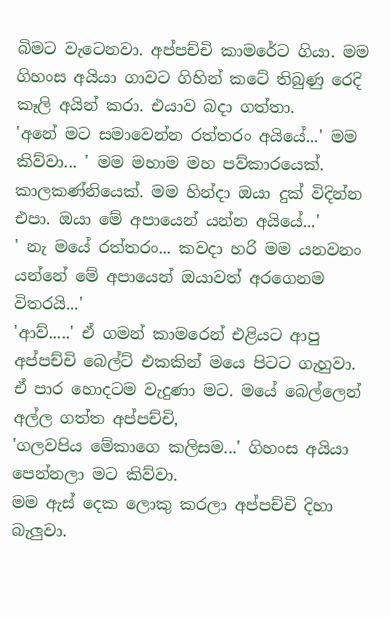බිමට වැටෙනවා. අප්පච්චි කාමරේට ගියා. මම ගිහංස අයියා ගාවට ගිහින් කටේ තිබුණු රෙදි කෑලි අයින් කරා. එයාව බදා ගත්තා.
'අනේ මට සමාවෙන්න රත්තරං අයියේ...' මම කිව්වා... ' මම මහාම මහ පව්කාරයෙක්. කාලකණ්නියෙක්. මම හින්දා ඔයා දුක් විදින්න එපා. ඔයා මේ අපායෙන් යන්න අයියේ...'
' නැ මයේ රත්තරං... කවදා හරි මම යනවනං යන්නේ මේ අපායෙන් ඔයාවත් අරගෙනම විතරයි...'
'ආව්.....' ඒ ගමන් කාමරෙන් එළියට ආපු අප්පච්චි බෙල්ට් එකකින් මයෙ පිටට ගැහුවා. ඒ පාර හොදටම වැදුණා මට. මයේ බෙල්ලෙන් අල්ල ගත්ත අප්පච්චි,
'ගලවපිය මේකාගෙ කලිසම...' ගිහංස අයියා පෙන්නලා මට කිව්වා.
මම ඇස් දෙක ලොකු කරලා අප්පච්චි දිහා බැලුවා.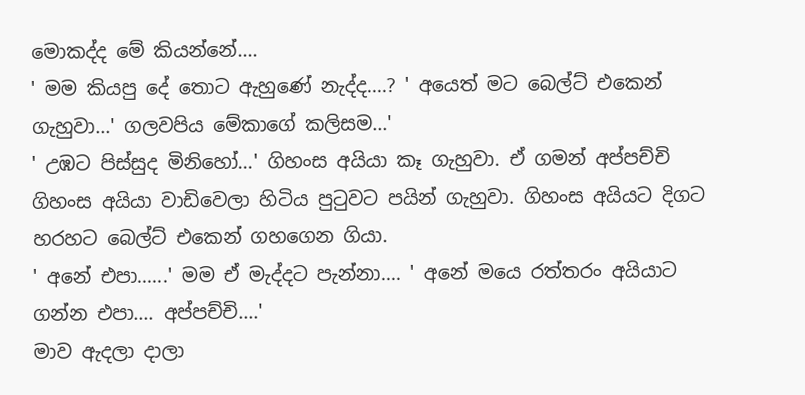මොකද්ද මේ කියන්නේ....
' මම කියපු දේ තොට ඇහුණේ නැද්ද....? ' අයෙත් මට බෙල්ට් එකෙන් ගැහුවා...' ගලවපිය මේකාගේ කලිසම...'
' උඹට පිස්සුද මිනිහෝ...' ගිහංස අයියා කෑ ගැහුවා. ඒ ගමන් අප්පච්චි ගිහංස අයියා වාඩිවෙලා හිටිය පුටුවට පයින් ගැහුවා. ගිහංස අයියට දිගට හරහට බෙල්ට් එකෙන් ගහගෙන ගියා.
' අනේ එපා......' මම ඒ මැද්දට පැන්නා.... ' අනේ ‍මයෙ රත්තරං අයියාට ගන්න එපා.... අප්පච්චි....'
මාව ඇදලා දාලා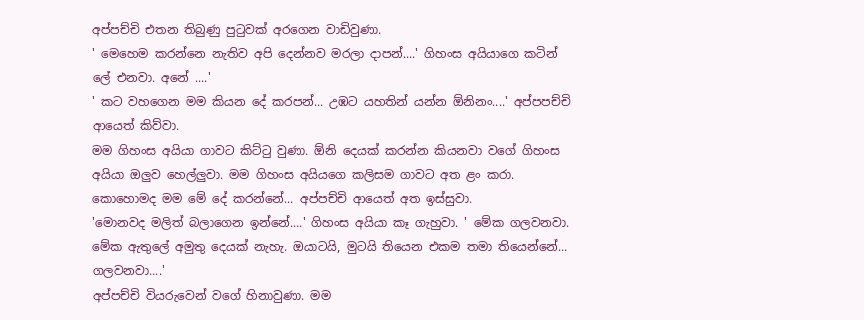අප්පච්චි එතන තිබුණු පුටුවක් අරගෙන වාඩිවුණා.
' මෙහෙම කරන්නෙ නැතිව අපි දෙන්නව මරලා දාපන්....' ගිහංස අයියාගෙ කටින් ලේ එනවා. අනේ ....'
' කට වහගෙන මම කියන දේ කරපන්... උඹට යහතින් යන්න ඕනිනං....' අප්පපච්චි ආයෙත් කිව්වා.
මම ගිහංස අයියා ගාවට කිට්ටු වුණා. ඕනි දෙයක් කරන්න කියනවා වගේ ගිහංස අයියා ඔලුව හෙල්ලුවා. මම ගිහංස අයියගෙ කලිසම ගාවට අත ළං කරා. කොහොමද මම මේ දේ කරන්නේ... අප්පච්චි ආයෙත් අත ඉස්සුවා.
'මොනවද මලිත් බලාගෙන ඉන්නේ....' ගිහංස අයියා කෑ ගැහුවා. ' මේක ගලවනවා. මේක ඇතුලේ අමුතු දෙයක් නැහැ. ඔයාටයි, මුටයි තියෙන එකම තමා තියෙන්නේ... ගලවනවා....'
අප්පච්චි වියරුවෙන් වගේ හිනාවුණා. මම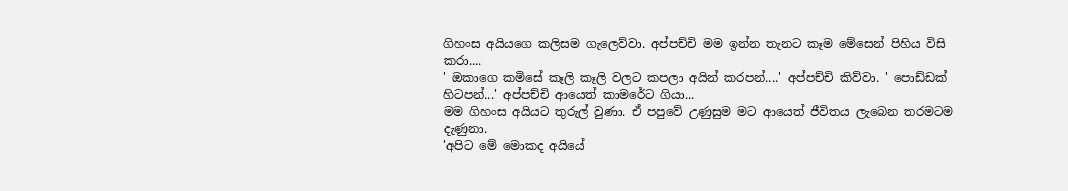ගිහංස අයියගෙ කලිසම ගැලෙව්වා. අප්පච්චි මම ඉන්න තැනට කෑම මේසෙන් පිහිය විසි කරා....
' ඔකාගෙ කමිසේ කෑලි කෑලි වලට කපලා අයින් කරපන්....' අප්පච්චි කිව්වා. ' පොඩ්ඩක් හිටපන්...' අප්පච්චි ආයෙත් කාමරේට ගියා...
මම ගිහංස අයියට තුරුල් වුණා. ඒ පපුවේ උණුසුම මට ආයෙත් ජීවිතය ලැබෙන තරමටම දැණුනා.
'අපිට මේ මොකද අයියේ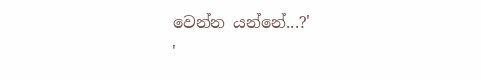වෙන්න යන්නේ...?'
'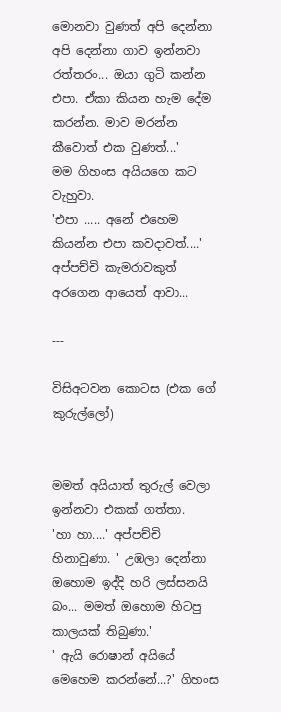මොනවා වුණත් අපි දෙන්නා අපි දෙන්නා ගාව ඉන්නවා රත්තරං... ඔයා ගුටි කන්න එපා. ඒකා කියන හැම දේම කරන්න. මාව මරන්න කීවොත් එක වුණත්...'
මම ගිහංස අයියගෙ කට වැහුවා.
'එපා ..... අනේ එහෙම කියන්න එපා කවදාවත්....'
අප්පච්චි කැමරාවකුත් අරගෙන ආයෙත් ආවා...

---

විසිඅටවන කොටස (එක ගේ කුරුල්ලෝ)


මමත් අයියාත් තුරුල් වෙලා ඉන්නවා එකක් ගත්තා.
'හා හා....' අප්පච්චි හිනාවුණා. ' උඹලා දෙන්නා ඔහොම ඉද්දි හරි ලස්සනයි බං... මමත් ‍ඔහොම හිටපු කාලයක් තිබුණා.'
' ඇයි රොෂාන් අයිය‍ේ මෙහෙම කරන්නේ...?' ගිහංස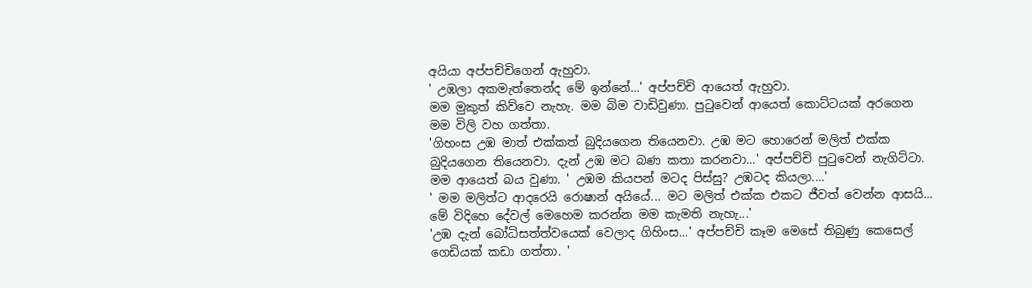අයියා අප්පච්චිගෙන් ඇහුවා.
' උඹලා අකමැත්තෙන්ද මේ ඉන්නේ...' අප්පච්චි ආයෙත් ඇහුවා.
මම මුකුත් කිව්වෙ නැහැ. මම බිම වාඩිවුණා. පුටුවෙන් ආයෙත් කොට්ටයක් අරගෙන මම විලි වහ ගත්තා.
'ගිහංස උඹ මාත් එක්කත් බුදියගෙන තියෙනවා. උඹ මට හොරෙන් මලිත් එක්ක බුදියගෙන තියෙනවා. දැන් උඹ මට බණ කතා කරනවා...' අප්පච්චි පුටුවෙන් නැගිට්ටා. මම ආයෙත් බය වුණා. ' උඹම කියපන් මටද පිස්සු? උඹටද කියලා....'
' මම මලිත්ට ආදරෙයි රොෂාන් අයියේ... මට මලිත් එක්ක එකට ජීවත් වෙන්න ආසයි... මේ විදිහෙ දේවල් මෙහෙම කරන්න මම කැමති ‍නැහැ...'
'උඹ දැන් බෝධිසත්ත්වයෙක් වෙලාද ගිහිංස...' අප්පච්චි කෑම මෙසේ තිබුණු කෙසෙල් ගෙඩියක් කඩා ගත්තා. '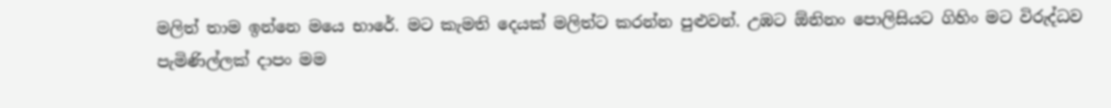මලිත් තාම ඉන්නෙ මයෙ භාරේ. මට කැමති දෙයක් මලිත්ට කරන්න පුළුවන්. උඹට ඕනිනං පොලිසියට ගිහිං මට විරුද්ධව පැමිණිල්ලක් දාපං මම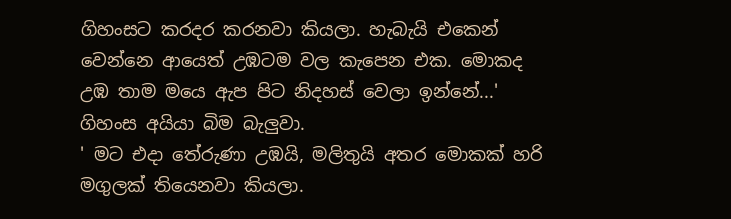ගිහංසට කරදර කරනවා කියලා. හැබැයි එකෙන් වෙන්නෙ ආයෙත් උඹටම වල කැපෙන එක. මොකද උඹ තාම මයෙ ඇප පිට නිදහස් වෙලා ඉන්නේ...'
ගිහංස අයියා බිම බැලුවා.
' මට එදා තේරුණා උඹයි, මලිතුයි අතර මොකක් හරි මගුලක් තියෙනවා කියලා.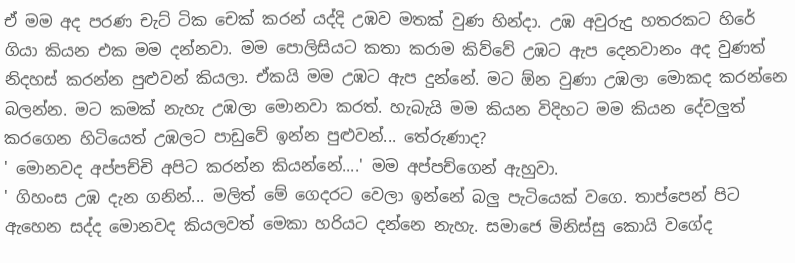ඒ මම අද පරණ චැට් ටික චෙක් කරන් යද්දි උඹව මතක් වුණ හින්දා. උඹ අවුරුදු හතරකට හිරේ ගියා කියන එක මම දන්නවා. මම පොලිසියට කතා කරාම කිව්වේ උඹට ඇප දෙනවානං අද වුණත් නිදහස් කරන්න පුළුවන් කියලා. ඒකයි මම උඹට ඇප දුන්නේ. මට ඕන වුණා උඹලා මොකද ක‍රන්නෙ බලන්න. මට කමක් නැහැ උඹලා මොනවා කරත්. හැබැයි මම කියන විදිහට මම කියන දේවලුත් කරගෙන හිටියෙත් උඹලට පාඩුවේ ඉන්න පුළුවන්... තේරුණාද?
' මොනවද අප්පච්චි අපිට කරන්න කියන්නේ....' මම අප්පච්ගෙන් ඇහුවා.
' ගිහංස උඹ දැන ගනින්... මලිත් මේ ගෙදරට වෙලා ඉන්නේ බලු පැටියෙක් වගෙ. තාප්පෙන් පිට ඇහෙන සද්ද මොනවද කියලවත් මෙකා හරියට දන්නෙ නැහැ. සමාජෙ මිනිස්සු කොයි වගේද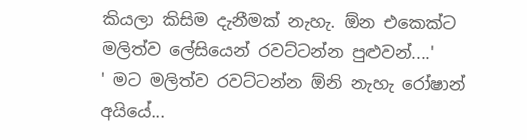කියලා කිසිම ‍දැනීමක් නැහැ. ඕන ‍එකෙක්ට මලිත්ව ලේසියෙන් රවට්ටන්න පුළුවන්....'
' මට මලිත්ව රවට්ටන්න ඕනි නැහැ රෝෂාන් අයියේ...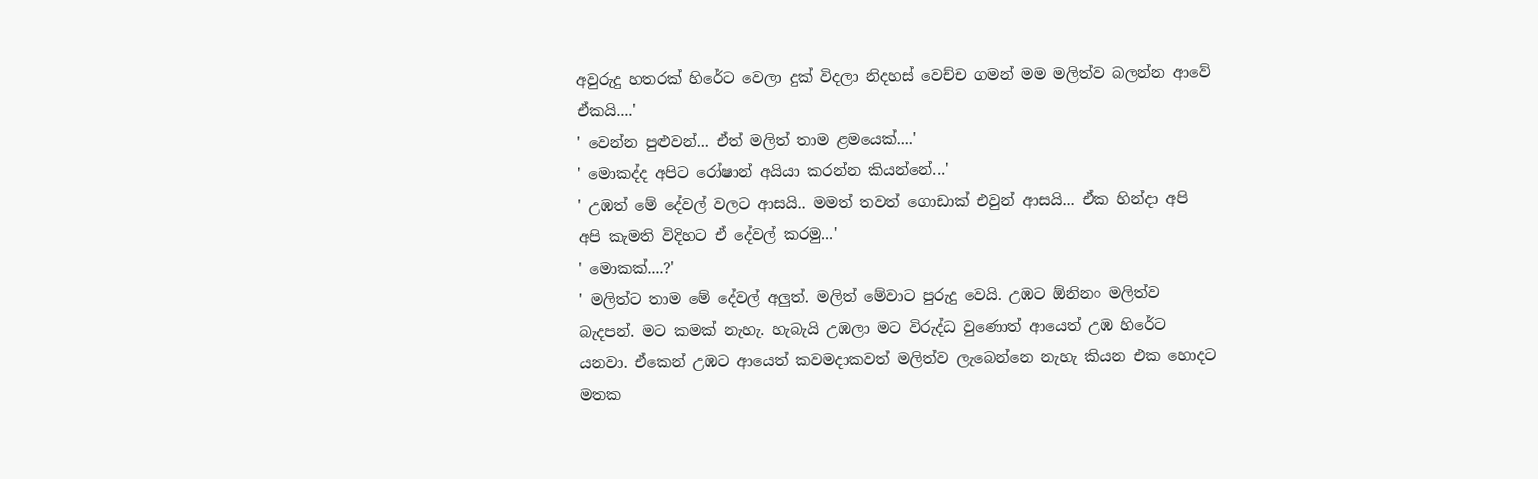අවුරුදු හතරක් හිරේට වෙලා දුක් විදලා නිදහස් වෙච්ච ගමන් මම මලිත්ව බලන්න ආවේ ඒකයි....'
' වෙන්න පුළුවන්... ඒත් මලිත් තාම ළමයෙක්....'
' මොකද්ද අපිට රෝෂාන් අයියා කරන්න කියන්නේ...'
' උඹත් මේ දේවල් වලට ආසයි.. මමත් තවත් ගොඩාක් එවුන් ආසයි... ඒක හින්දා අපි අපි කැමති විදිහට ඒ දේවල් කරමු...'
' මොකක්....?'
' මලිත්ට තාම මේ දේවල් අලුත්. මලිත් මේවාට පුරුදු වෙයි. උඹට ඕනිනං මලිත්ව බැදපන්. මට කමක් නැහැ. හැබැයි උඹලා මට විරුද්ධ වුණොත් ආයෙත් උඹ හිරේට යනවා. ඒකෙන් උඹට ආයෙත් කවමදාකවත් මලිත්ව ලැබෙන්නෙ නැහැ කියන එක හොදට මතක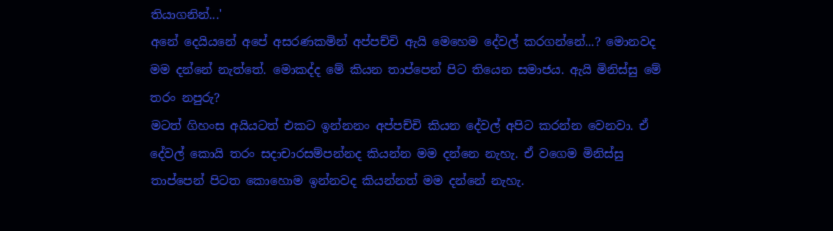තියාගනින්...'
අනේ දෙයියනේ අපේ අසරණකමින් අප්පච්චි ඇයි මෙහෙම දේවල් කරගන්නේ...? මොනවද මම දන්නේ නැත්තේ. මොකද්ද මේ කියන තාප්පෙන් පිට තියෙන සමාජය. ඇයි මිනිස්සු මේ තරං නපුරු?
මටත් ගිහංස අයියටත් එකට ඉන්නනං අප්පච්චි කියන දේවල් අපිට කරන්න වෙනවා. ඒ දේවල් කොයි තරං සදාචාරසම්පන්නද කියන්න මම දන්නෙ නැහැ. ඒ වගෙම මිනිස්සු තාප්පෙන් පිටත කොහොම ඉන්නවද කියන්නත් මම දන්නේ නැහැ.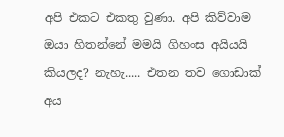අපි එකට එකතු වුණා. අපි කිව්වාම ඔයා හිතන්නේ මමයි ගිහංස අයියයි කියලද? නැහැ..... එතන තව ගොඩාක් අය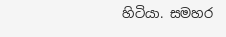හිටියා. සමහර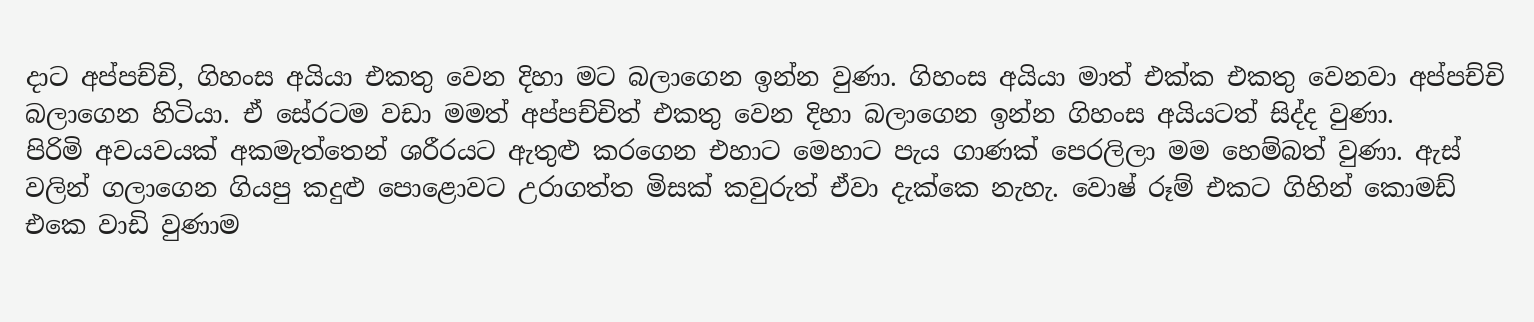දාට අප්පච්චි, ගිහංස අයියා එකතු වෙන දිහා මට බලාගෙන ඉන්න වුණා. ගිහංස අයියා මාත් එක්ක එකතු වෙනවා අප්පච්චි බලාගෙන හිටියා. ඒ සේරටම ව‍ඩා මමත් අප්පච්චිත් එකතු වෙන දිහා බලාගෙන ඉන්න ගිහංස අයියටත් සිද්ද වුණා.
පිරිමි අවයවයක් අකමැත්තෙන් ශරීරයට ඇතුළු කරගෙන එහාට මෙහාට පැය ගාණක් පෙරලිලා මම හෙම්බත් වුණා. ඇස් වලින් ගලාගෙන ගියපු කදුළු පොළොවට උරාගත්ත මිසක් කවුරුත් ඒවා දැක්කෙ නැහැ. වොෂ් රූම් එකට ගිහින් කොමඩ් එකෙ වාඩි වුණාම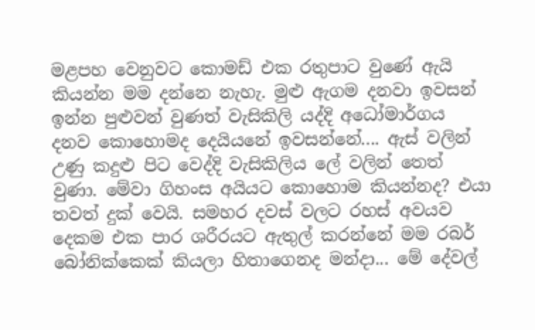මළපහ වෙනුවට කොමඩ් එක රතුපාට වුණේ ඇයි කියන්න මම දන්නෙ නැහැ. මුළු ඇගම දනවා ඉවසන් ඉන්න පුළුවන් වුණත් වැසිකිලි යද්දි අධෝමාර්ගය දනව කොහොමද දෙයියනේ ඉවසන්නේ.... ඇස් වලින් උණු කදුළු පිට වෙද්දි වැසිකිලිය ලේ වලින් තෙත් වුණා. මේවා ගිහංස අයියට කොහොම කියන්නද? එයා තවත් දුක් වෙයි. සමහර දවස් වලට රහස් අවයව දෙකම එක පාර ශරීරයට ඇතුල් කරන්නේ මම රබර් බෝනික්කෙක් කියලා හිතාගෙනද මන්දා... මේ දේවල්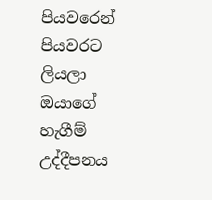පියවරෙන් පියවරට ලියලා ඔයාගේ හැගීම් උද්දීපනය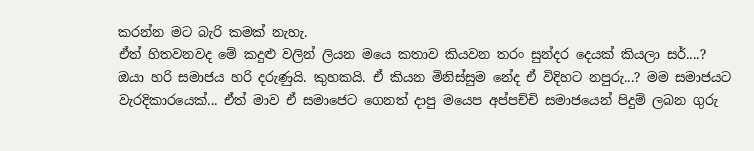කරන්න මට බැරි කමක් නැහැ.
ඒත් හිතවනවද මේ කදුළු වලින් ලියන මයෙ කතාව කියවන තරං සුන්දර දෙයක් කියලා සර්....? ඔයා හරි සමාජය හරි දරුණුයි. කුහකයි. ඒ කියන මිනිස්සුම නේද ඒ විදිහට නපුරු...? මම සමාජයට වැරදිකාරයෙක්... ඒත් මාව ඒ සමාජෙට ගෙනත් දාපු මයෙප අප්පච්චි සමාජයෙන් පිදුම් ලබන ගුරු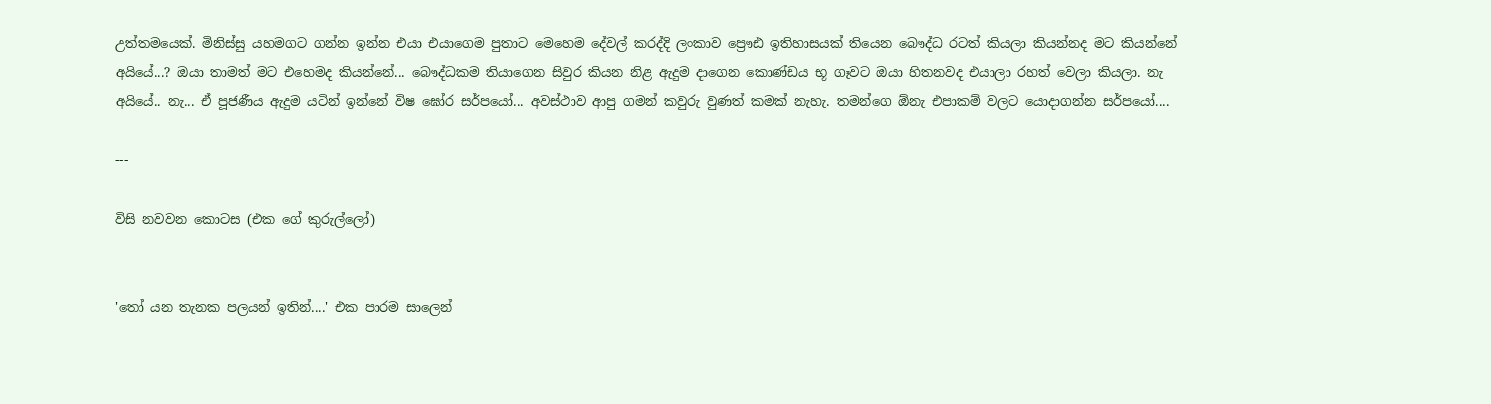උත්තමයෙක්. මිනිස්සු යහමගට ගන්න ඉන්න එයා එයාගෙම පුතාට මෙහෙම දේවල් කරද්දි ලංකාව ප්‍රෞඪ ඉතිහාසයක් තියෙන බෞද්ධ රටත් කියලා කියන්නද මට කි‍යන්නේ අයියේ...? ඔයා තාමත් මට එහෙමද කියන්නේ... බෞද්ධකම තියාගෙන සිවුර කියන නිළ ඇදුම දාගෙන කොණ්ඩය භූ ගෑවට ඔයා හිතනවද එයාලා රහත් වෙලා කියලා. නැ අයියේ.. නැ... ඒ පූජණීය ඇදුම යටින් ඉන්නේ විෂ ඝෝර සර්පයෝ... අවස්ථාව ආපු ගමන් කවුරු වුණත් කමක් නැහැ. තමන්ගෙ ඕනැ එපාකම් වලට යොදාගන්න සර්පයෝ....

---

විසි නවවන කොටස (එක ගේ කුරුල්ලෝ)


'තෝ යන තැනක පලයන් ඉතින්....' එක පාරම සාලෙන්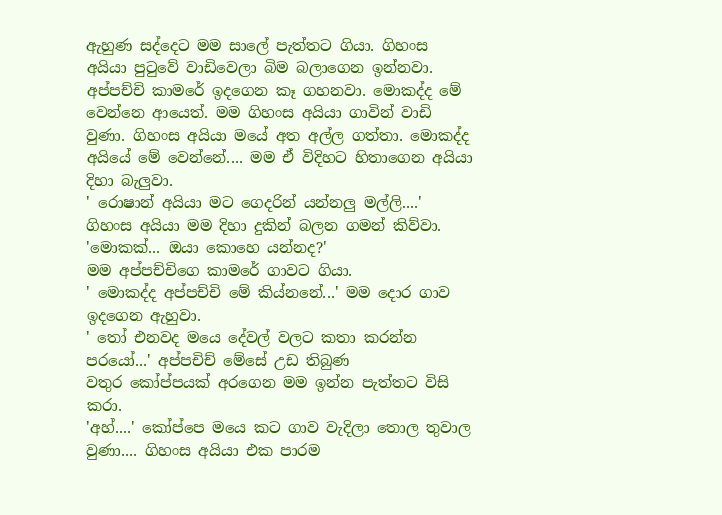ඇහුණ සද්දෙට මම සාලේ පැත්තට ගියා. ගිහංස අයියා පුටුවේ වාඩිවෙලා බිම බලාගෙන ඉන්නවා.
අප්පච්චි කාමරේ ඉදගෙන කෑ ගහනවා. මොකද්ද මේ වෙන්නෙ ආයෙත්. මම ගිහංස අයියා ගාවින් වාඩි වුණා. ගිහංස අයියා මයේ අත අල්ල ගත්තා. මොකද්ද අයි‍යේ මේ වෙන්නේ.... මම ඒ විදිහට හිතාගෙන අයියා දිහා බැලුවා.
' රොෂාන් අයියා මට ගෙදරින් යන්නලු මල්ලි....' ගිහංස අයියා මම දිහා දුකින් බලන ගමන් කිව්වා.
'මොකක්... ඔයා කොහෙ යන්නද?'
මම අප්පච්චිගෙ කාමරේ ගාවට ගියා.
' මොකද්ද අප්පච්චි මේ කිය්නනේ...' මම දොර ගාව ඉදගෙන ඇහුවා.
' තෝ එනවද මයෙ දේවල් වලට කතා කරන්න පරයෝ...' අප්පචිච් මේසේ උඩ තිබුණ වතුර ‍කෝප්පයක් අරගෙන මම ඉන්න පැත්තට විසි කරා.
'අහ්....' කෝප්පෙ මයෙ කට ගාව වැදිලා තොල තුවාල වුණා.... ගිහංස අයියා එක පාරම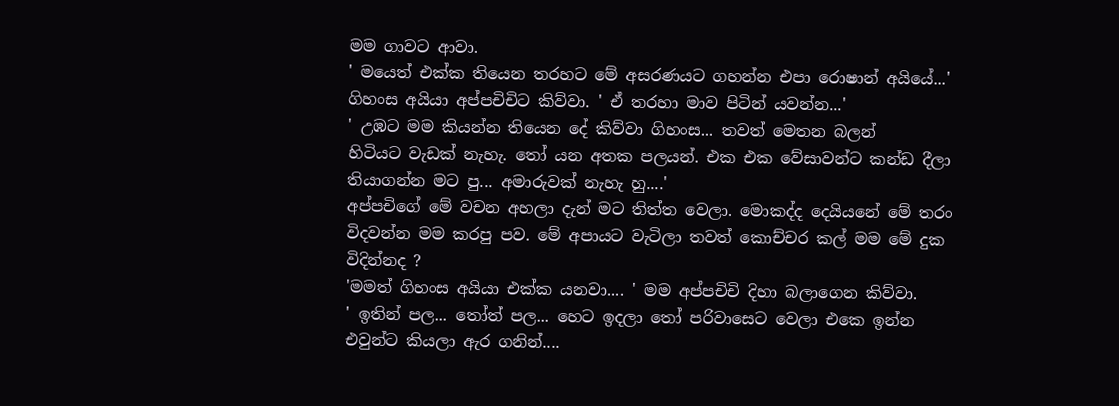මම ගාවට ආවා.
' මයෙත් එක්ක තියෙන තරහට මේ අසරණයට ගහන්න එපා රොෂාන් අයියේ...' ගිහංස අයියා අප්පචිචිට කිව්වා. ' ඒ තරහා මාව පිටින් යවන්න...'
' උඹට මම කියන්න තියෙන දේ කිව්වා ගිහංස... තවත් මෙතන බලන් හිටියට ‍වැඩක් නැහැ. තෝ යන අතක පලයන්. එක එක වේසාවන්ට කන්ඩ දීලා තියාගන්න මට පු... අමාරුවක් නැහැ හු....'
අප්පචිගේ මේ වචන අහලා දැන් මට තිත්ත වෙලා. මොකද්ද දෙයියනේ මේ තරං විදවන්න මම කරපු පව. මේ අපායට වැටිලා තවත් කොච්චර කල් මම මේ දුක විදින්නද ?
'මමත් ගිහංස අයියා එක්ක යනවා.... ' මම අප්පචිචි දිහා බලාගෙන කිව්වා.
' ඉතින් පල... තෝත් පල... හෙට ඉදලා තෝ පරිවාසෙට වෙලා එකෙ ඉන්න එවුන්ට කියලා ඇර ගනින්....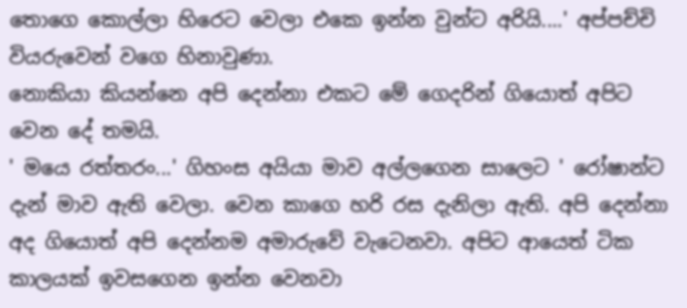තොගෙ කොල්ලා හිරෙට වෙලා එකෙ ඉන්න වුන්ට අරියි....' අප්පච්චි වියරුවෙන් වගෙ හිනාවුණා.
නොකියා කියන්නෙ අපි දෙන්නා එකට මේ ගෙදරින් ගියොත් අපිට වෙන දේ තමයි.
' මයෙ රත්තරං...' ගිහංස අයියා මාව අල්‍ලගෙන සාලෙට ' රෝෂාන්ට දැන් මාව ඇති වෙලා. වෙන කාගෙ හරි රස දැනිලා ඇති. අපි දෙන්නා අද ගියොත් අපි ‍දෙන්නම අමාරුවේ වැටෙනවා. අපිට ආයෙත් ටික කාලයක් ඉවසගෙන ඉන්න වෙනවා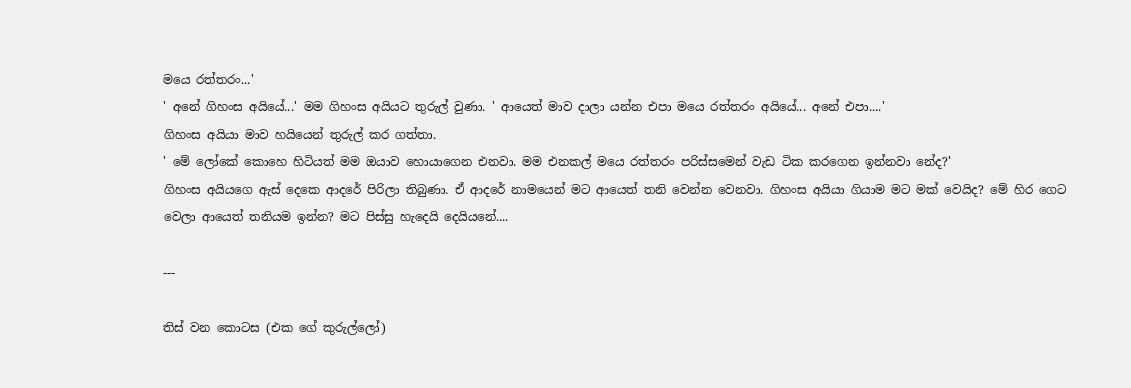මයෙ රත්තරං...'
' අනේ ගිහංස අයියේ...' මම ගිහංස අයියට තුරුල් වුණා. ' ආයෙත් මාව දාලා යන්න එපා මයෙ රත්තරං අයියේ... අනේ එපා....'
ගිහංස අයියා මාව හයියෙන් තුරුල් කර ගත්තා.
' මේ ලෝකේ කොහෙ හිටියත් මම ඔයාව හොයාගෙන එනවා. මම එනකල් මයෙ රත්තරං පරිස්සමෙන් වැඩ ටික කරගෙන ඉන්නවා නේද?'
ගිහංස අයියගෙ ඇස් දෙකෙ ආදරේ පිරිලා තිබුණා. ඒ ආදරේ නාමයෙන් මට ආයෙත් තනි වෙන්න වෙනවා. ගිහංස අයියා ගියාම මට මක් වෙයිද? මේ හිර ගෙට වෙලා ආයෙත් තනියම ඉන්න? මට පිස්සු හැදෙයි දෙයියනේ....

---

තිස් වන කොටස (එක ගේ කුරුල්ලෝ)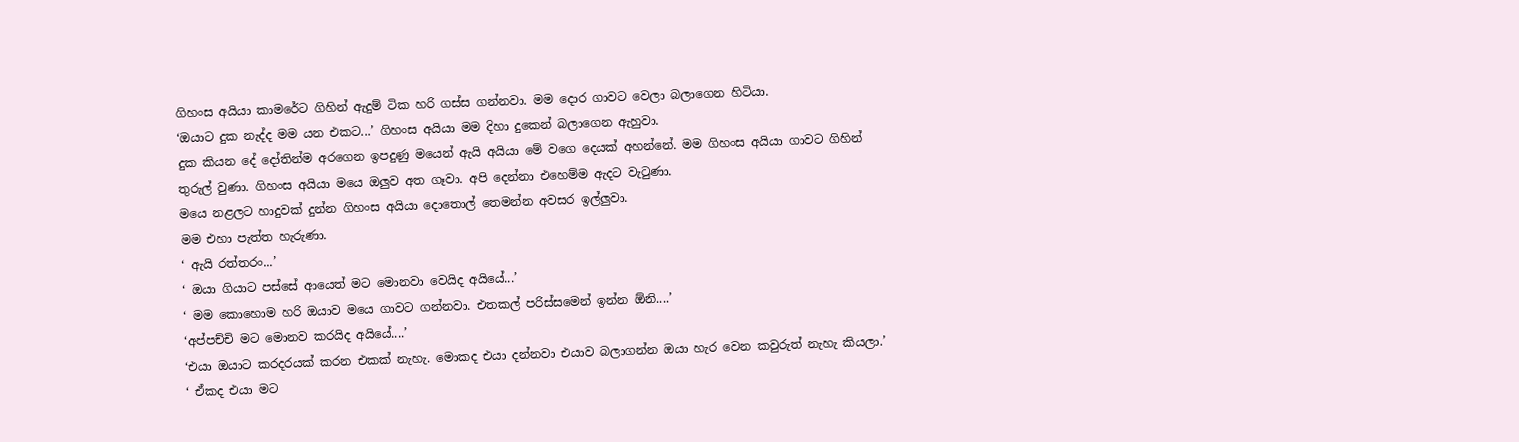ගිහංස අයියා කාමරේට ගිහින් ඇදුම් ටික හරි ගස්ස ගන්නවා. මම දොර ගාවට වෙලා බලාගෙන හිටියා.
‘ඔයාට දුක නැද්ද මම යන එකට...’ ගිහංස අයියා මම දිහා දුකෙන් බලාගෙන ඇහුවා.
දුක කියන දේ දෝතින්ම අරගෙන ඉපදුණු මයෙන් ඇයි අයියා මේ වගෙ දෙයක් අහන්නේ. මම ගිහංස අයියා ගාවට ගිහින් තුරුල් වුණා. ගිහංස අයියා මයෙ ඔලුව අත ගෑවා. අපි දෙන්නා එහෙම්ම ඇදට වැටුණා.
මයෙ නළලට හාදුවක් දුන්න ගිහංස අයියා දොතොල් තෙමන්න අවසර ඉල්ලුවා.
මම එහා පැත්ත හැරුණා.
‘ ඇයි රත්තරං...’
‘ ඔයා ගියාට පස්සේ ආයෙත් මට මොනවා වෙයිද අයියේ...’
‘ මම කොහොම හරි ඔයාව මයෙ ගාවට ගන්නවා. එතකල් පරිස්සමෙන් ඉන්න ඕනි....’
‘අප්පච්චි මට මොනව කරයිද අයියේ....’
‘එයා ඔයාට කරදරයක් කරන එකක් නැහැ. මොකද එයා දන්නවා එයාව බලාගන්න ඔයා හැර වෙන කවුරුත් නැහැ කියලා.’
‘ ඒකද එයා මට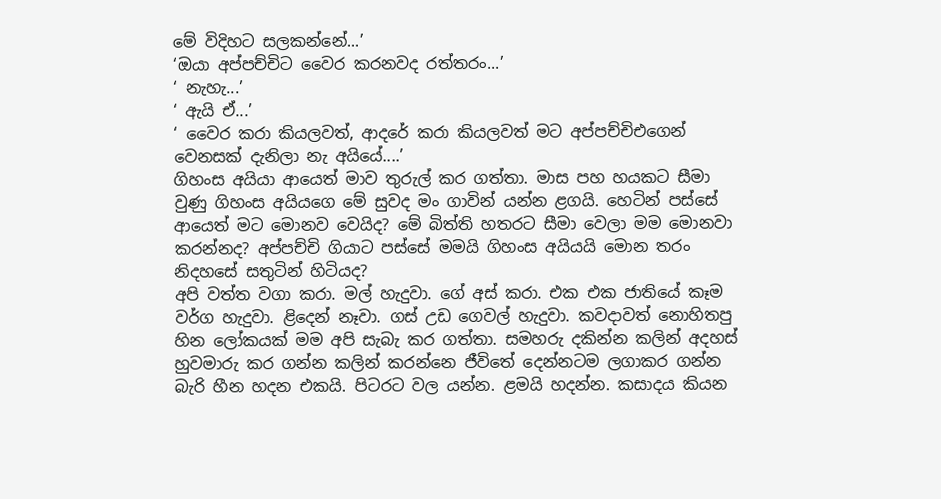මේ විදිහට සලකන්නේ...’
‘ඔයා අප්පච්චිට වෛර කරනවද රත්තරං...’
‘ නැහැ...’
‘ ඇයි ‍ඒ...’
‘ වෛර කරා කියලවත්, ආදරේ කරා කියලවත් මට අප්පච්චිඑගෙන් වෙනසක් දැනිලා නැ අයියේ....’
ගිහංස අයියා ආයෙත් මාව තුරුල් කර ගත්තා. මාස පහ හයකට සීමා වුණු ගිහංස අයියගෙ මේ සුවද මං ගාවින් යන්න ළගයි. හෙටින් පස්සේ ආයෙත් මට මොනව වෙයිද? මේ බිත්ති හතරට සීමා වෙලා මම මොනවා කරන්නද? අප්පච්චි ගියාට පස්සේ මමයි ගිහංස අයියයි මොන තරං නිදහසේ සතුටින් හිටියද?
අපි වත්ත වගා කරා. මල් හැදුවා. ගේ අස් කරා. එක එක ජාතියේ කෑම වර්ග හැදුවා. ළිදෙන් නෑවා. ගස් උඩ ගෙවල් හැදුවා. කවදාවත් නොහිතපු හින ලෝකයක් මම අපි සැබැ කර ගත්තා. සමහරු දකින්න කලින් අදහස් හුවමාරු කර ගන්න කලින් කරන්නෙ ජීවිතේ දෙන්නටම ලගාකර ගන්න බැරි හීන හදන එකයි. පිටරට වල යන්න. ළමයි හදන්න. කසාදය කියන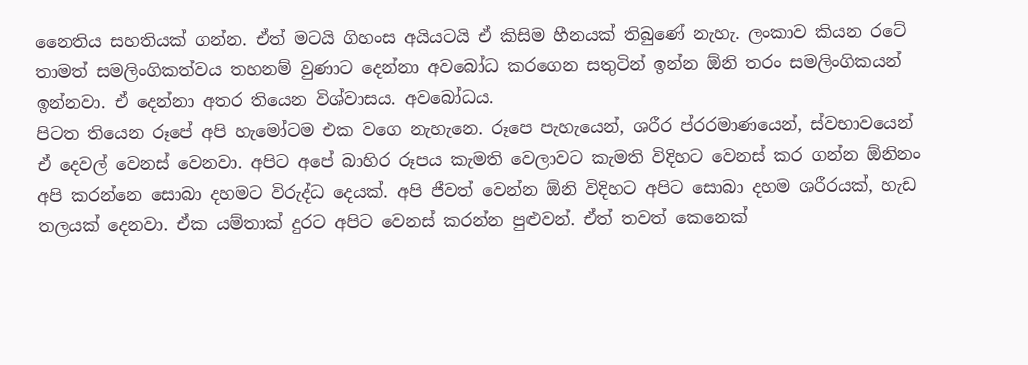නෛතිය සහතියක් ගන්න. ඒත් මටයි ගිහංස අයියටයි ඒ කිසිම හීනයක් තිබුණේ නැහැ. ලංකාව කියන රටේ තාමත් සමලිංගිකත්වය තහනම් වුණාට දෙන්නා අවබෝධ කරගෙන සතුටින් ඉන්න ඕනි තරං සමලිංගිකයන් ඉන්නවා. ඒ දෙන්නා අතර තියෙන විශ්වාසය. අව‍බෝධය.
පිටත තියෙන රූපේ අපි හැමෝටම එක වගෙ නැහැනෙ. රූපෙ පැහැයෙන්, ශරීර ප්රරමාණයෙන්, ස්වභාවයෙන් ඒ දෙවල් වෙනස් වෙනවා. අපිට අපේ බාහිර රූපය කැමති වෙලාවට කැමති විදිහට වෙනස් කර ගන්න ඕනිනං අපි කර‍න්නෙ සොබා දහමට විරුද්ධ දෙයක්. අපි ජීවත් වෙන්න ඕනි විදිහට අපිට සොබා දහම ශරීරයක්, හැඩ තලයක් දෙනවා. ඒක යම්තාක් දුරට අපිට වෙනස් කරන්න පුළුවන්. ඒත් තවත් කෙනෙක්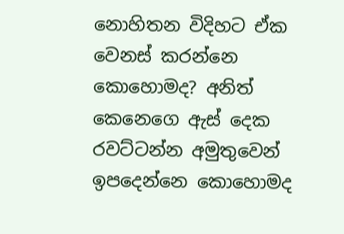නොහිතන විදිහට ඒක වෙනස් කරන්නෙ කොහොමද? අනිත් කෙනෙගෙ ඇස් දෙක රවට්ටන්න අමුතුවෙන් ඉපදෙන්නෙ කො‍හොමද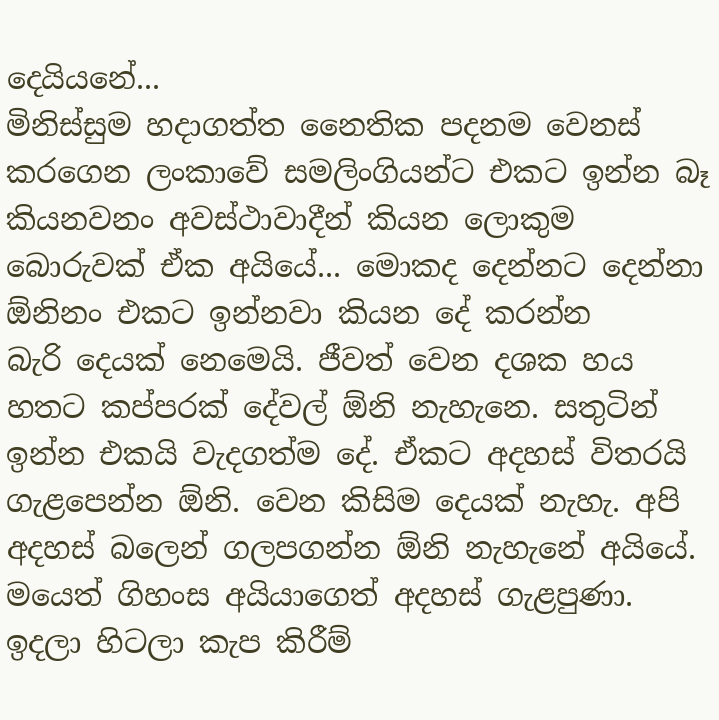දෙයියනේ...
මිනිස්සුම හදාගත්ත නෛතික පදනම වෙනස් කරගෙන ලංකාවේ සමලිංගියන්ට එකට ඉන්න බෑ කියනවනං අවස්ථාවාදීන් කියන ලොකුම බොරුවක් ඒක අයියේ... මොකද දෙන්නට දෙන්නා ඕනිනං එකට ඉන්නවා කියන දේ කරන්න බැරි ‍දෙයක් නෙමෙයි. ජීවත් වෙන දශක හය හතට කප්පරක් දේවල් ඕනි නැහැනෙ. සතුටින් ඉන්න එකයි වැදගත්ම දේ. ඒකට අදහස් විතරයි ගැළපෙන්න ඕනි. වෙන කිසිම දෙයක් නැහැ. අපි අදහස් බලෙන් ගලපගන්න ඕනි නැහැනේ අයියේ. මයෙත් ගිහංස අයියාගෙත් අදහස් ගැළපුණා. ඉදලා හිටලා කැප කිරීම්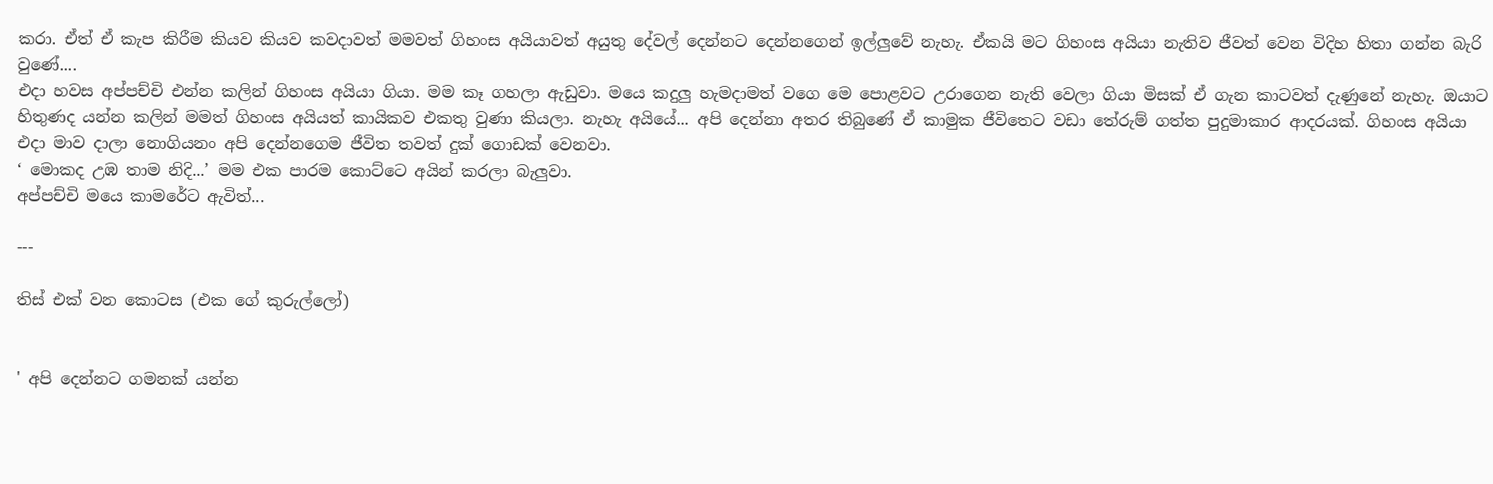කරා. ඒත් ඒ කැප කිරීම කියව කියව කවදාවත් මමවත් ගිහංස අයියාවත් අයුතු දේවල් දෙන්නට දෙන්නගෙන් ඉල්ලුවේ නැහැ. ඒකයි මට ගිහංස අයියා නැතිව ජීවත් වෙන විදිහ හිතා ගන්න බැරි වුණේ....
එදා හවස අප්පච්චි එන්න කලින් ගිහංස අයියා ගියා. මම කෑ ගහලා ඇඩුවා. මයෙ කදුලු හැමදාමත් වගෙ මෙ පොළවට උරාගෙන නැති වෙලා ගියා මිසක් ඒ ගැන කාටවත් දැණුනේ නැහැ. ඔයාට හිතුණද යන්න කලින් මමත් ගිහංස අයියත් කායිකව එකතු වුණා කියලා. නැහැ අයියේ... අපි දෙන්නා අතර තිබුණේ ඒ කාමුක ජීවිතෙට වඩා තේරුම් ගත්ත පුදුමාකාර ආදරයක්. ගිහංස අයියා එදා මාව දාලා නොගියනං අපි දෙන්නගෙම ජීවිත තවත් දුක් ගොඩක් වෙනවා.
‘ මොකද උඹ තාම නිදි...’ මම එක පාරම කොට්ටෙ අයින් කරලා බැලුවා.
අප්පච්චි මයෙ කාමරේට ඇවිත්...

---

තිස් එක් වන කොටස (එක ගේ කුරුල්ලෝ)


' අපි දෙන්නට ගමනක් යන්න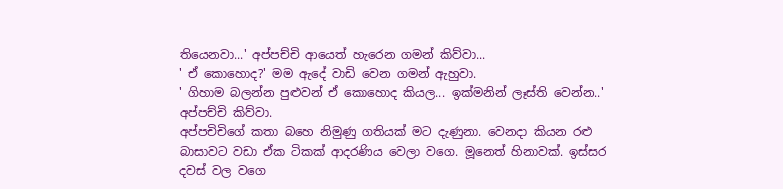තියෙනවා...' අප්පච්චි ආයෙත් හැරෙන ගමන් කිව්වා...
' ඒ කොහොද?' මම ඇදේ වාඩි වෙන ගමන් ඇහුවා.
' ගිහාම බලන්න පුළුවන් ඒ කොහොද කියල... ඉක්මනින් ලෑස්ති වෙන්න..' අප්පච්චි කිව්වා.
අප්පචිචිගේ කතා බහෙ නිමුණු ගතියක් මට දැණුනා. වෙනදා කියන රළු බාසාවට වඩා ඒක ටිකක් ආදරණිය වෙලා වගෙ. මූනෙත් හිනාවක්. ඉස්සර දවස් වල වගෙ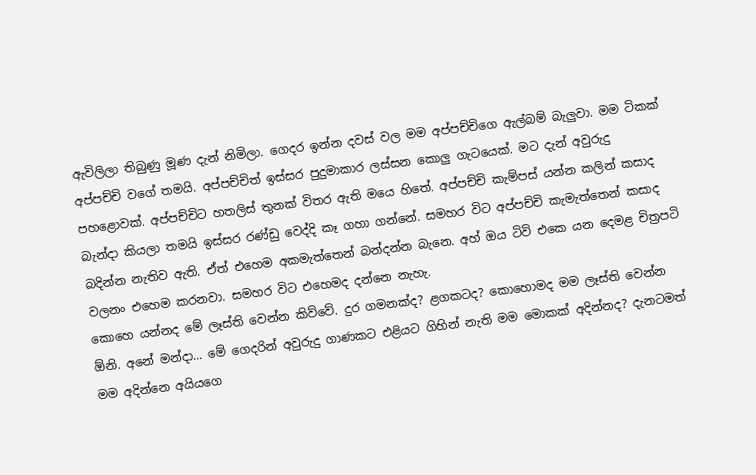ඇවිලිලා තිබුණු මූණ දැන් නිමිලා. ගෙදර ඉන්න දවස් වල මම අප්පච්චිගෙ ඇල්බම් බැලුවා. මම ටිකක් අප්පච්චි වගේ තමයි. අප්පච්චිත් ඉස්සර පුදුමාකාර ලස්සන කොලු ගැටයෙක්. මට දැන් අවුරුදු පහළොවක්. අප්පච්චිට හතලිස් තුනක් විතර ඇති මයෙ හිතේ. අප්පච්චි කැම්පස් යන්න කලින් කසාද බැන්දා කියලා තමයි ඉස්සර රණ්ඩු වෙද්දි කෑ ගහා ගන්නේ. සමහර විට අප්පච්චි කැමැත්තෙන් කසාද බදින්න නැතිව ඇති. ඒත් එහෙම අක‍මැත්තෙන් බන්දන්න බැනෙ. අහ් ඔය ටිවි එකෙ යන දෙමළ චිත්‍රපටි වලනං එහෙම කරනවා. සමහර විට ‍එහෙමද දන්නෙ නැහැ.
කොහෙ යන්නද මේ ලෑස්ති වෙන්න කිව්වේ. දුර ගමනක්ද? ළගකටද? කොහොමද මම ලෑස්ති වෙන්න ඕනි. අනේ මන්දා... මේ ගෙදරින් අවුරුදු ගාණකට එළියට ගිහින් නැති මම මොකක් අදින්නද? දැනටමත් මම අදින්නෙ අයියගෙ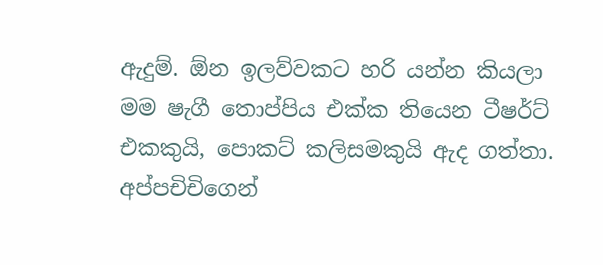ඇදුම්. ඕන ඉලව්වකට හරි යන්න කියලා මම ෂැගී තොප්පිය එක්ක තියෙන ටීෂර්ට් එකකුයි, පොකට් කලිසමකුයි ඇද ගත්තා. අප්පචිචිගෙන්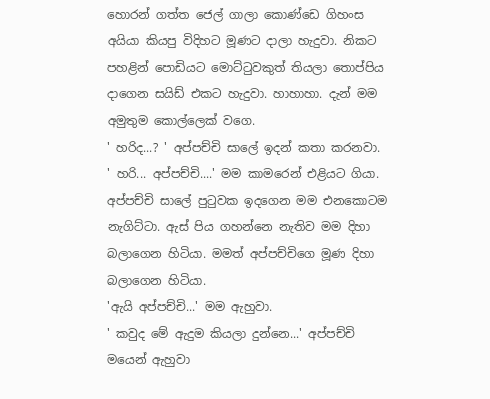හොරන් ගත්ත ජෙල් ගාලා කොණ්ඩෙ ගිහංස අයියා කියපු විදිහට මූණට දාලා හැදුවා. නිකට පහළින් පොඩියට මොට්ටුවකුත් තියලා තොප්පිය දාගෙන සයිඩ් එකට හැදුවා. හාහාහා. දැන් මම අමුතුම කොල්ලෙක් වගෙ.
' හරිද...? ' අප්පච්චි සාලේ ඉදන් කතා කරනවා.
' හරි... අප්පච්චි....' මම කාමරෙන් එළියට ගියා.
අප්පච්චි සාලේ පුටුවක ඉදගෙන මම එනකොටම නැගිට්ටා. ඇස් පිය ගහන්නෙ නැතිව මම දිහා බලාගෙන හිටියා. මමත් අප්පච්චිගෙ මූණ දිහා බලාගෙන හිටියා.
'ඇයි අප්පච්චි...' මම ඇහුවා.
' කවුද මේ ඇදුම කියලා දුන්නෙ...' අප්පච්චි මයෙන් ඇහුවා‍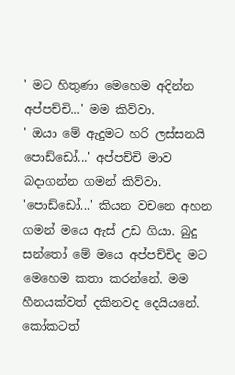' මට හිතුණා මෙහෙම අදින්න අප්පච්චි...' මම කිව්වා.
' ඔයා මේ ඇදුමට හරි ලස්සනයි පොඩ්ඩෝ...' අප්පච්චි මාව බදාගන්න ගමන් කිව්වා.
'පොඩ්ඩෝ...' කියන වචනෙ අහන ගමන් මයෙ ඇස් උඩ ගියා. බුදු සන්තෝ මේ මයෙ අප්පච්චිද මට මෙහෙම කතා කරන්නේ. මම හීනයක්වත් දකිනවද දෙයියනේ. කෝකටත්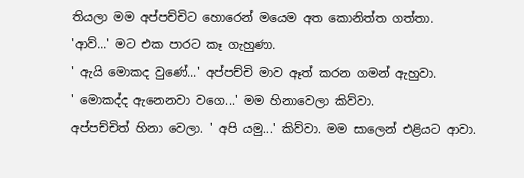තියලා මම අප්පච්චිට හොරෙන් මයෙම අත කොනිත්ත ගත්තා.
'ආව්...' මට එක පාරට කෑ ගැහුණා.
' ඇයි මොකද වුණේ...' අප්පච්චි මාව ඈත් කරන ගමන් ඇහුවා.
' මොකද්ද ඇනෙනවා වගෙ...' මම හිනාවෙලා කිව්වා.
අප්පච්චිත් හිනා වෙලා. ' අපි යමු...' කිව්වා. මම සාලෙන් එළියට ආවා.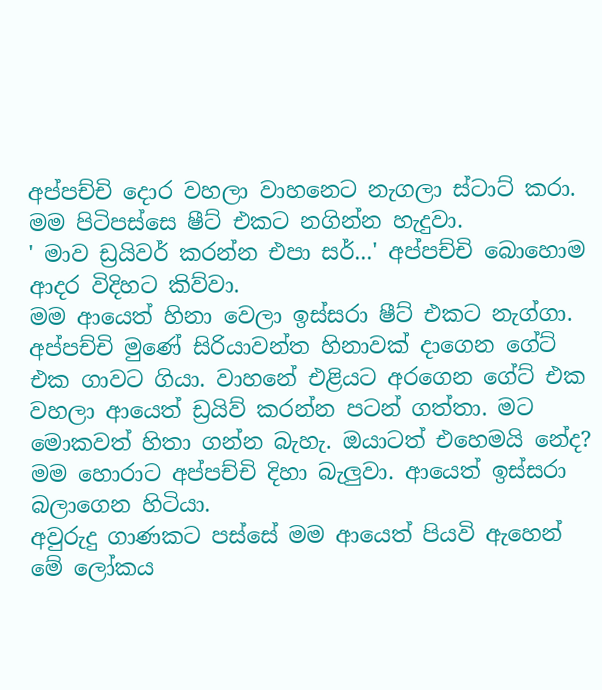අප්පච්චි දොර වහලා වාහනෙට නැගලා ස්ටාට් කරා. මම පිටිපස්සෙ ෂීට් එකට නගින්න හැදුවා.
' මාව ඩ්‍රයිවර් කරන්න එපා සර්...' අප්පච්චි බොහොම ආදර විදිහට කිව්වා.
මම ආයෙත් හිනා වෙලා ඉස්සරා ෂීට් එකට නැග්ගා. අප්පච්චි මුණේ සිරියාවන්ත හිනාවක් දාගෙන ගේට් එක ගාවට ගියා. වාහනේ එළියට අරගෙන ගේට් එක වහලා ආයෙත් ඩ්‍රයිව් කරන්න පටන් ගත්තා. මට මොකවත් හිතා ගන්න බැහැ. ඔයාටත් එහෙමයි නේද? මම හොරාට අප්පච්චි දිහා බැලුවා. ආයෙත් ඉස්සරා බලාගෙන හිටියා.
අවුරුදු ගාණකට පස්සේ මම ආයෙත් පියවි ඇහෙන් මේ ලෝකය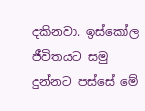දකිනවා. ඉස්කෝල ජීවිතයට සමු දුන්නට පස්සේ මේ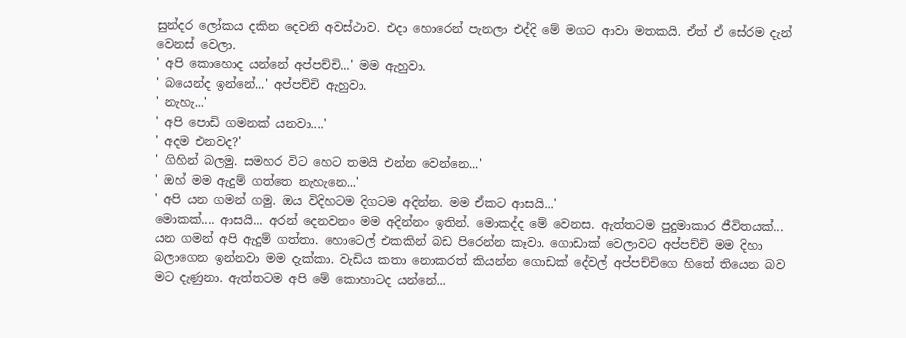සුන්දර ලෝකය දකින දෙවනි අවස්ථාව. එදා හොරෙන් පැනලා එද්දි මේ මගට ආවා මතකයි. ඒත් ඒ සේරම දැන් වෙනස් වෙලා.
' අපි කොහොද යන්නේ අප්පච්චි...' මම ඇහුවා.
' බයෙන්ද ඉන්නේ...' අප්පච්චි ඇහුවා.
' නැහැ...'
' අපි පොඩි ගමනක් යනවා....'
' අදම එනවද?'
' ගිහින් බලමු. සමහර විට හෙට තමයි එන්න වෙන්නෙ...'
' ඔහ් මම ඇදුම් ගත්තෙ නැහැනෙ...'
' අපි යන ගමන් ගමු. ඔය විදිහටම දිගටම අදින්න. මම ඒකට ආසයි...'
මොකක්.... ආසයි... අරන් දෙනවනං මම අදින්නං ඉතින්. මොකද්ද මේ වෙනස. ඇත්තටම පුදුමාකාර ජීවිතයක්...
යන ගමන් අපි ඇදුම් ගත්තා. හොටෙල් එකකින් බඩ පිරෙන්න කෑවා. ගොඩාක් වෙලාවට අප්පච්චි මම දිහා බලාගෙන ඉන්නවා මම දැක්කා. වැඩිය කතා ‍නොකරත් කියන්න ගොඩක් දේවල් අප්පච්චිගෙ හිතේ තියෙන බව මට දැණුනා. ඇත්තටම අපි මේ කොහාටද යන්නේ...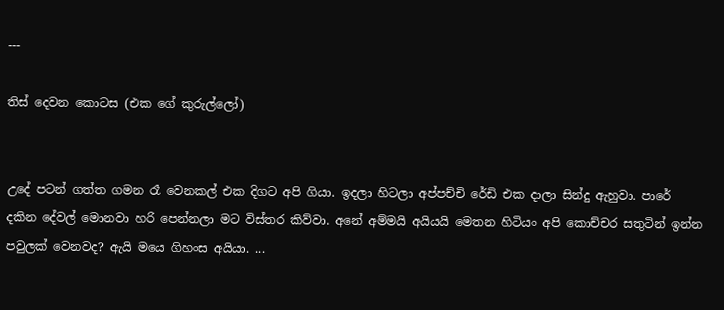---

තිස් දෙවන කොටස (එක ගේ කුරුල්ලෝ)


උදේ පටන් ගත්ත ගමන රෑ වෙනකල් එක දිගට අපි ගියා. ඉදලා හිටලා අප්පච්චි රේඩි එක දාලා සින්දු ඇහුවා. පාරේ දකින දේවල් මොනවා හරි පෙන්නලා මට විස්තර කිව්වා. අනේ අම්මයි අයියයි මෙතන හිටියං අපි කොච්චර සතුටින් ඉන්න පවුලක් වෙනවද? ඇයි මයෙ ගිහංස අයියා. ...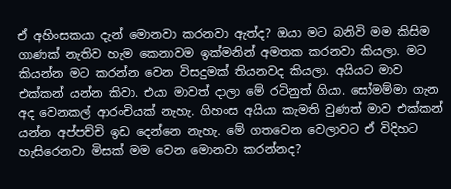ඒ අහිංසකයා දැන් මොනවා කරනවා ඇත්ද? ඔයා මට බනිවි මම කිසිම ගාණක් නැතිව හැම කෙනාවම ඉක්මනින් අමතක කරනවා කියලා. මට කියන්න මට කරන්න වෙන විසදුමක් තියනවද කියලා. අයියට මාව එක්කන් යන්න කිවා. එයා මාවත් දාලා මේ රටිනුත් ගියා. සෝමම්මා ගැන අද වෙනකල් ආරංචියක් නැහැ. ගිහංස අයියා කැමති වුණත් මාව එක්කන් යන්න අප්පච්චි ඉඩ දෙන්නෙ නැහැ. මේ ගතවෙන වෙලාවට ඒ විදිහට හැසිරෙනවා මිසක් මම වෙන මොනවා කරන්නද?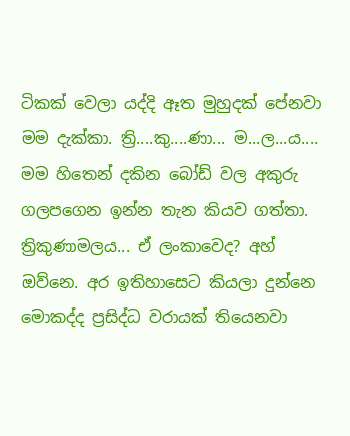ටිකක් වෙලා යද්දි ඈත මුහුදක් පේනවා මම දැක්කා. ත්‍රි....කු....ණා... ම...ල...ය.... මම හිතෙන් දකින බෝඩ් වල අකුරු ගලපගෙන ඉන්න තැන කියව ගත්තා.
ත්‍රිකුණාමලය... ඒ ලංකාවෙද? අහ් ඔව්නෙ. අර ඉතිහාසෙට කියලා දුන්නෙ මොකද්ද ප්‍රසිද්ධ වරායක් තියෙනවා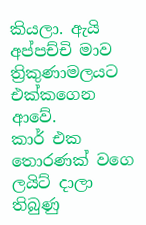කියලා. ඇයි අප්පච්චි මාව ත්‍රිකුණාමලයට එක්කගෙන ආවේ.
කාර් එක තොරණක් වගෙ ලයිට් දාලා තිබුණු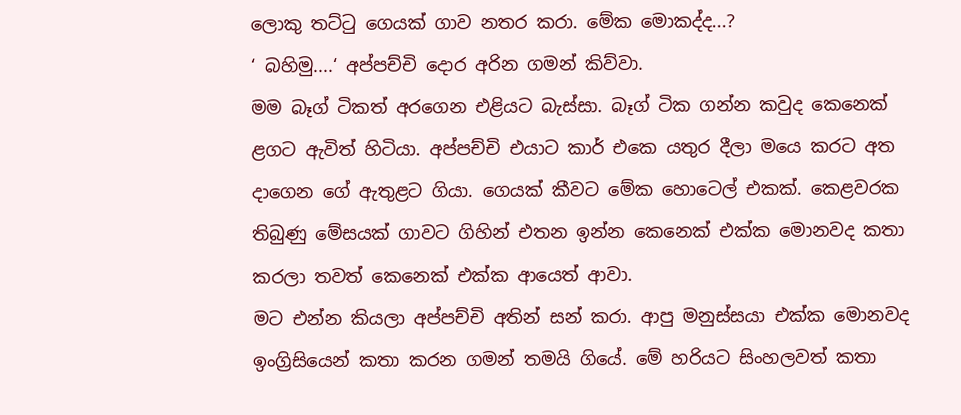ලොකු තට්ටු ගෙයක් ගාව නතර කරා. මේක මොකද්ද...?
‘ බහිමු....‘ අප්පච්චි දොර අරින ගමන් කිව්වා.
මම බෑග් ටිකත් අරගෙන එළියට බැස්සා. බෑග් ටික ගන්න කවුද කෙනෙක් ළගට ඇවිත් හිටියා. අප්පච්චි එයාට කාර් එකෙ යතුර දීලා මයෙ කරට අත දාගෙන ගේ ඇතුළට ගියා. ගෙයක් කීවට මේක හොටෙල් එකක්. කෙළවරක තිබුණු මේසයක් ගාවට ගිහින් එතන ඉන්න කෙනෙක් එක්ක මොනවද කතා කරලා තවත් කෙනෙක් එක්ක ආයෙත් ආවා.
මට එන්න කියලා අප්පච්චි අතින් සන් කරා. ආපු මනුස්සයා එක්ක මොනවද ඉංග්‍රිසියෙන් කතා කරන ගමන් තමයි ගියේ. මේ හරියට සිංහලවත් කතා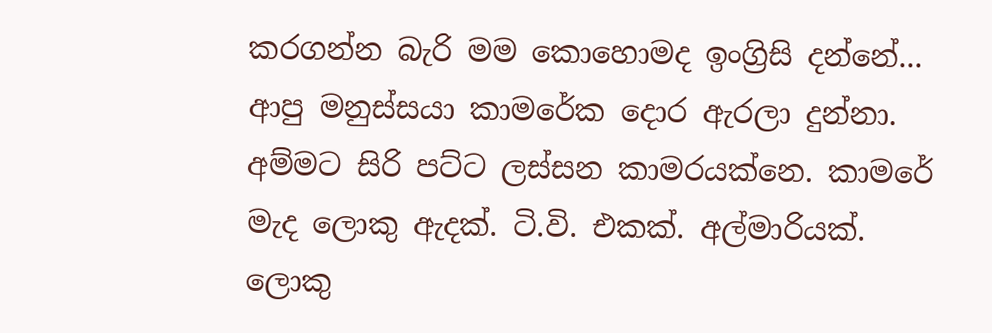කරගන්න බැරි මම කොහොමද ඉංග්‍රිසි දන්නේ...
ආපු මනුස්සයා කාමරේක දොර ඇරලා දුන්නා. අම්මට සිරි පට්ට ලස්සන කාමරයක්නෙ. කාමරේ මැද ලොකු ඇදක්. ටි.වි. එකක්. අල්මාරියක්. ලොකු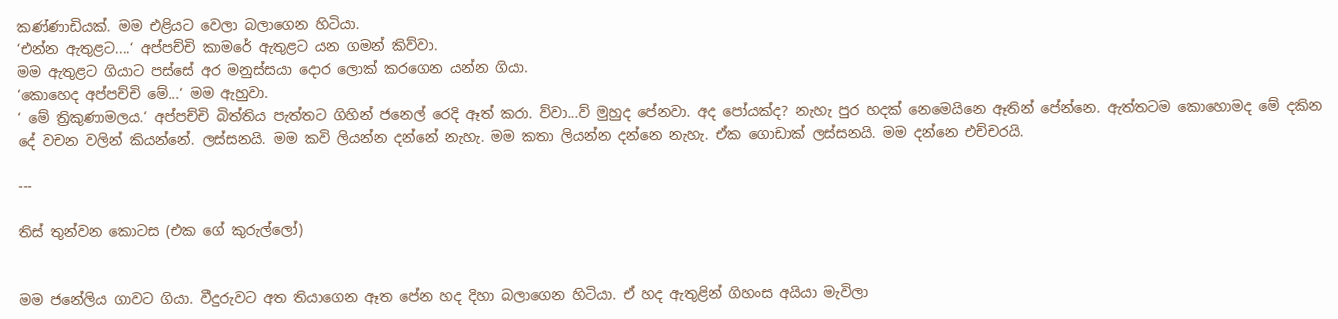කණ්ණාඩියක්. මම එළියට වෙලා බලාගෙන හිටියා.
‘එන්න ඇතුළට....‘ අප්පච්චි කාමරේ ඇතුළට යන ගමන් කිව්වා.
මම ඇතුළට ගියාට පස්සේ අර මනුස්සයා දොර ලොක් කරගෙන යන්න ගියා.
‘කොහෙද අප්පච්චි මේ...‘ මම ඇහුවා.
‘ මේ ත්‍රිකුණාමලය.‘ අප්පච්චි බිත්තිය පැත්තට ගිහින් ජනෙල් රෙදි ඈත් කරා. ව්වා...ව් මුහුද පේනවා. අද පෝයක්ද? නැහැ පුර හදක් නෙමෙයිනෙ ඈතින් පේන්නෙ. ඇත්තටම කොහොමද මේ දකින දේ වචන වලින් කියන්නේ. ලස්සනයි. මම කවි ලියන්න දන්නේ නැහැ. මම කතා ලියන්න දන්නෙ නැහැ. ඒක ගොඩාක් ලස්සනයි. මම දන්නෙ එච්චරයි.

---

තිස් තුන්වන කොටස (එක ගේ කුරුල්ලෝ)


මම ජනේලිය ගාවට ගියා. වීදුරුවට අත තියාගෙන ඈත පේන හද දිහා බලාගෙන හිටියා. ඒ හද ඇතුළින් ගිහංස අයියා මැවිලා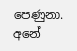පෙණුනා. අනේ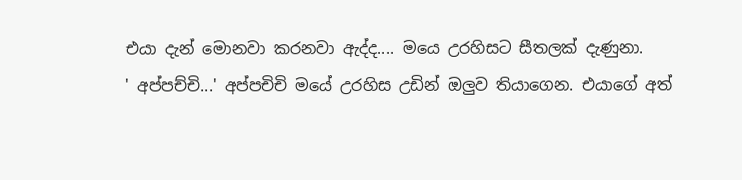එයා දැන් මොනවා කරනවා ඇද්ද.... මයෙ උරහිසට සීතලක් දැණුනා.
' අප්පච්චි...' අප්පචිචි මයේ උරහිස උඩින් ඔලුව තියාගෙන. එයාගේ අත්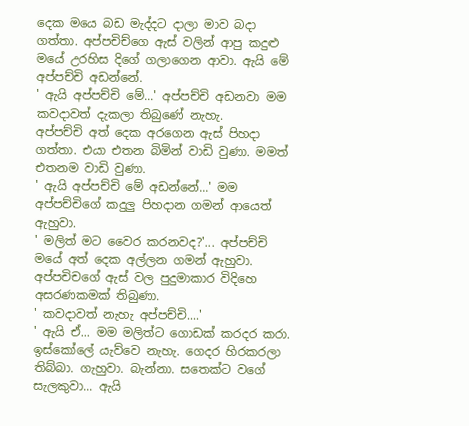දෙක මයෙ බඩ මැද්දට දාලා මාව බදා ගත්තා. අප්පචි‍ච්ගෙ ඇස් වලින් ආපු කදුළු මයේ උරහිස දිගේ ගලාගෙන ආවා. ඇයි මේ අප්පච්චි අඩන්නේ.
' ඇයි අප්පච්චි මේ...' අප්පච්චි අඩනවා මම කවදාවත් දැකලා තිබුණේ නැහැ.
අප්පච්චි අත් දෙක අරගෙන ඇස් පිහදා ගත්තා. එයා එතන බිමින් වාඩි වුණා. මමත් එතනම වාඩි වුණා.
' ඇයි අප්පච්චි මේ අඩන්නේ...' මම අප්පච්චිගේ කදුලු පිහදාන ගමන් ආයෙත් ඇහුවා.
' මලිත් මට වෛර කරනවද?'... අප්පච්චි මයේ අත් දෙක අල්ලන ගමන් ඇහුවා. අප්පචිචගේ ඇස් වල පුදුමාකාර විදිහෙ අසරණකමක් තිබුණා.
' කවදාවත් නැහැ අප්පච්චි‍....'
' ඇයි ඒ... මම මලිත්ට ගොඩක් කරදර කරා. ඉස්කෝලේ යැව්වෙ නැහැ. ගෙදර හිරකරලා තිබ්බා. ගැහුවා. බැන්නා. සතෙක්ට වගේ සැලකුවා... ඇයි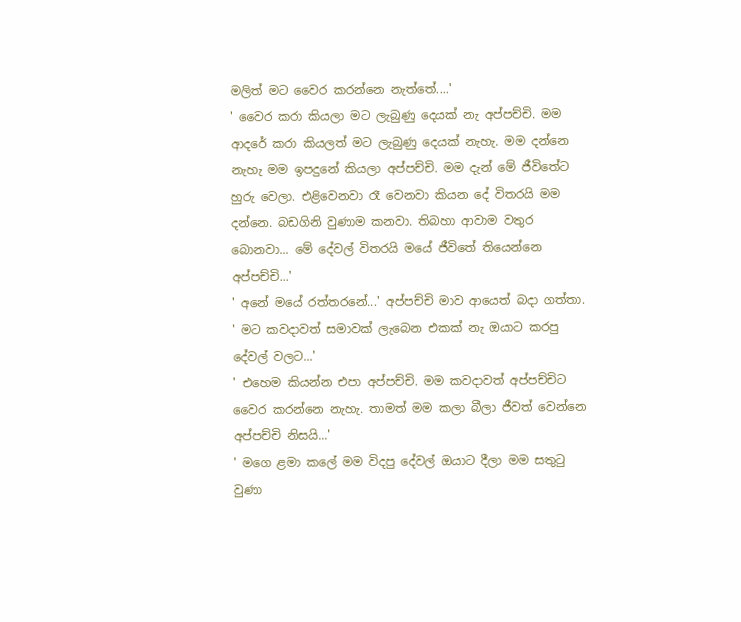මලිත් මට වෛර කරන්නෙ නැත්තේ....'
' වෛර කරා කියලා මට ලැබුණු දෙයක් නැ අප්පච්චි. මම ආදරේ කරා කියලත් මට ලැබුණු දෙයක් නැහැ. මම දන්නෙ නැහැ මම ඉපදුනේ කියලා අප්පච්චි. මම දැන් මේ ජීවිතේට හුරු වෙලා. එළිවෙනවා රෑ වෙනවා කියන දේ විතරයි මම දන්නෙ. බඩගිනි වුණාම කනවා. තිබහා ආවාම වතුර බොනවා... මේ දේවල් විතරයි මයේ ජීවිතේ තියෙන්නෙ අප්පච්චි...'
' අනේ මයේ රත්තරනේ...' අප්පච්චි මාව ආයෙත් බදා ගත්තා. ' මට කවදාවත් සමාවක් ලැබෙන එකක් නැ ඔයාට කරපු දේවල් වලට...'
' එහෙම කියන්න එපා අප්පච්චි. මම කවදාවත් අප්පච්චිට වෛර කරන්නෙ නැහැ. තාමත් මම කලා බීලා ජීවත් වෙන්නෙ අප්පච්චි නිසයි...'
' මගෙ ළමා කලේ මම විදපු දේවල් ඔයාට දීලා මම සතුටු වුණා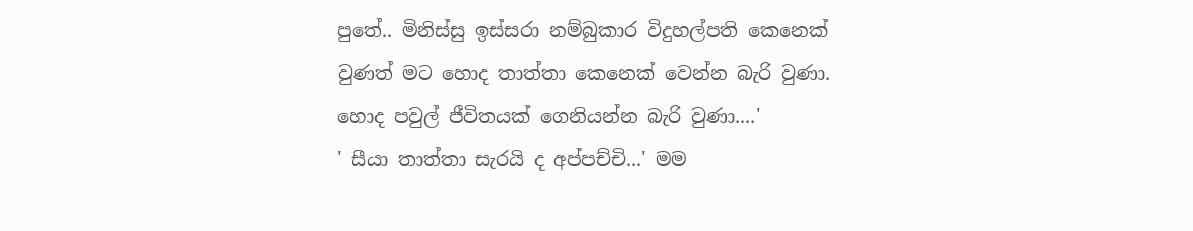පුතේ.. මිනිස්සු ඉස්සරා නම්බුකාර විදුහල්පති කෙනෙක් වුණත් මට හොද තාත්තා කෙනෙක් වෙන්න බැරි වුණා. හොද පවුල් ජීවිතයක් ගෙනියන්න බැරි වුණා....'
' සීයා තාත්තා සැරයි ද අප්පච්චි...' මම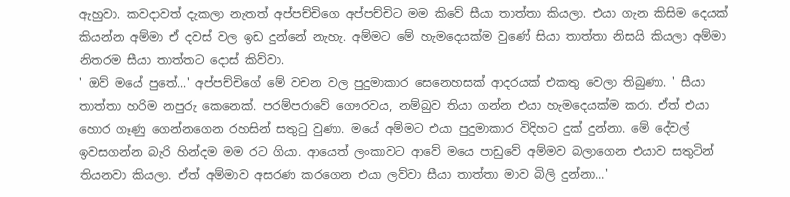ඇහුවා. කවදාවත් දැකලා නැතත් අප්පච්චිගෙ අප්පච්චිට මම කිවේ සීයා තාත්තා කියලා. එයා ගැන කිසිම දෙයක් කියන්න අම්මා ඒ දවස් වල ඉඩ දුන්නේ නැහැ. අම්මට මේ හැමදෙයක්‍ම වුණේ සියා තාත්තා නිසයි කියලා අම්මා නිතරම සීයා තාත්තට දොස් කිව්වා.
' ඔව් මයේ පුතේ...' අප්පච්චිගේ මේ වචන වල පුදුමාකාර සෙනෙහසක් ආදරයක් එකතු වෙලා තිබුණා. ' සීයා තාත්තා හරිම නපුරු කෙනෙක්. පරම්පරාවේ ගෞරවය, නම්බුව තියා ගන්න එයා හැමදෙයක්ම කරා. ඒත් එයා හොර ගෑණු ගෙන්නගෙන රහසින් සතුටු වුණා. මයේ අම්මට එයා පුදුමාකාර විදිහට දුක් දුන්නා. මේ දේවල් ඉවසගන්න බැරි හින්දම මම රට ගියා. ආයෙත් ලංකාවට ආවේ මයෙ පාඩුවේ අම්මව බලාගෙන එයාව සතුටින් තියනවා කියලා. ඒත් අම්මාව අසරණ කරගෙන එයා ලව්වා සීයා තාත්තා මාව බිලි දුන්නා...'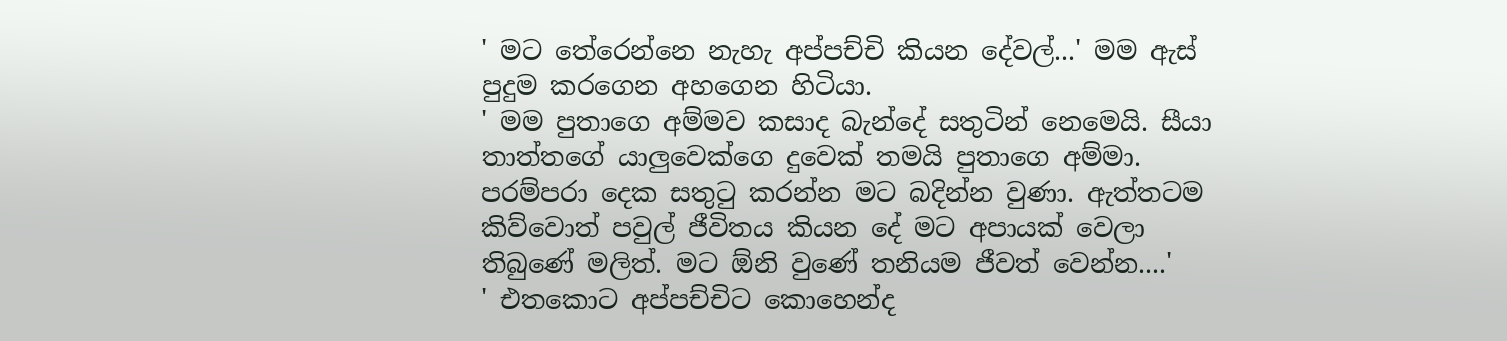' මට තේරෙන්නෙ නැහැ අප්පච්චි කියන දේවල්...' මම ඇස් පුදුම කරගෙන අහගෙන හිටියා.
' මම පුතාගෙ අම්මව කසාද බැන්දේ සතුටින් නෙමෙයි. සීයා තාත්තගේ යාලුවෙක්ගෙ දුවෙක් තමයි පුතාගෙ අම්මා. පරම්පරා දෙක සතුටු කරන්න මට බදින්න වුණා. ඇත්තටම කිව්වොත් පවුල් ජීවිතය කියන දේ මට අපායක් වෙලා තිබුණේ මලිත්. මට ඕනි වුණේ තනියම ජීවත් වෙන්න....'
' එතකොට අප්පච්චිට කොහෙන්ද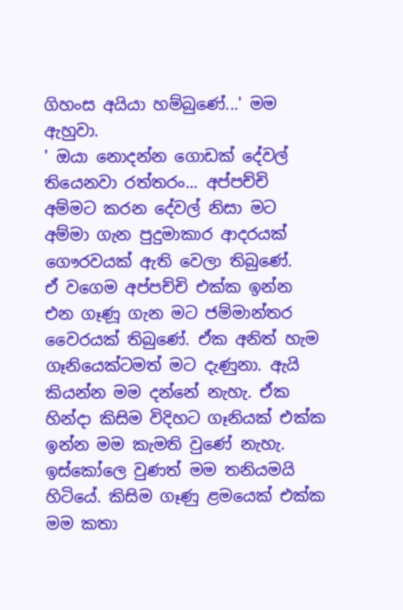ගිහංස අයියා හම්බුණේ...' මම ඇහුවා.
' ඔයා නොදන්න ගොඩක් දේවල් තියෙනවා රත්තරං... අප්පච්චි අම්මට කරන දේවල් නිසා මට අම්මා ගැන පුදුමාකාර ආදරයක් ගෞරවයක් ඇති වෙලා තිබුණේ. ඒ ‍වගෙම අප්පච්චි එක්ක ඉන්න එන ගෑණූ ගැන මට ජම්මාන්තර වෛරයක් තිබුණේ. ඒක අනිත් හැම ගෑනියෙක්ටමත් මට දැණුනා. ඇයි කියන්න මම දන්නේ නැහැ. ඒක හින්දා කිසිම විදිහට ගෑනියක් එක්ක ඉන්න මම කැමති වුණේ නැහැ. ඉස්කෝලෙ වුණත් මම තනියමයි හිටියේ. කිසිම ගෑණු ළමයෙක් එක්ක මම කතා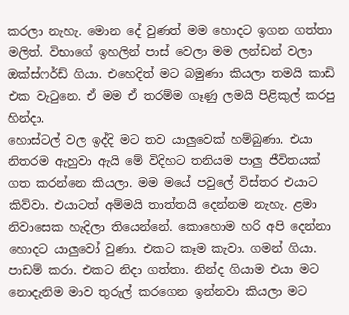කරලා නැහැ. මොන දේ වුණත් මම හොදට ඉගන ගත්තා මලිත්. විභාගේ ඉහලින් පාස් වෙලා මම ලන්ඩන් වලා ඔක්ස්ෆර්ඩ් ගියා. එහෙදිත් මට බමුණා කියලා තමයි කාඩි එක වැටුනෙ. ඒ මම ඒ තරම්ම ගෑණු ලමයි පිළිකුල් කරපු හින්දා.
හොස්ටල් වල ඉද්දි මට තව යාලුවෙක් හම්බුණා. එයා නිතරම ඇහුවා ඇයි මේ විදිහට තනියම පාලු ජීවිතයක් ගත කරන්නෙ කියලා. මම මයේ පවුලේ විස්තර එයාට කිව්වා. එයාටත් අම්මයි තාත්තයි දෙන්නම නැහැ. ළමා නිවාසෙක හැදිලා ති‍යෙන්නේ. කොහොම හරි ‍අපි දෙන්නා හොදට යාලුවෝ වුණා. එකට කෑම කැවා. ගමන් ගියා. පාඩම් කරා. එකට නිදා ගත්තා. නින්ද ගියාම එයා මට නොදැනිම මාව තුරුල් කරගෙන ඉන්නවා කියලා මට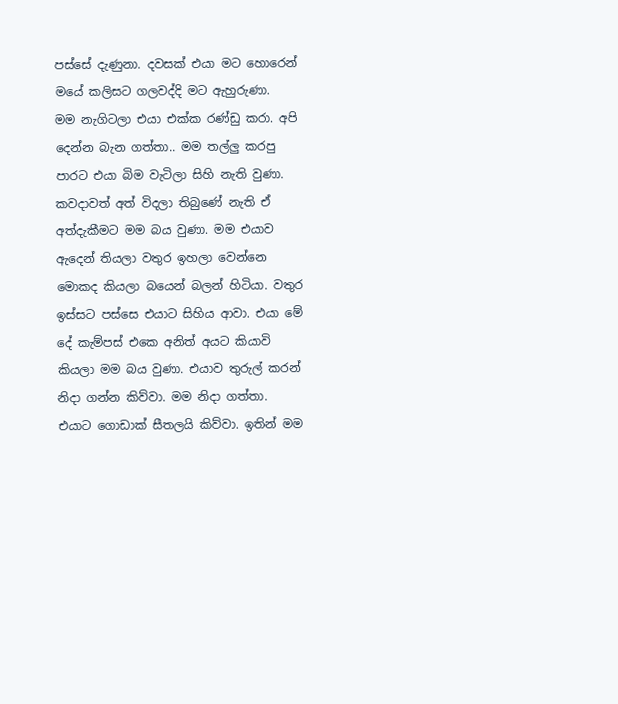පස්සේ දැණුනා. දවසක් එයා මට හොරෙන් මයේ කලිසට ගලවද්දි මට ඇහුරුණා.
මම නැගිටලා එයා එක්ක රණ්ඩු කරා. අපි දෙන්න බැන ගත්තා.. මම තල්ලු කරපු පාරට එයා බිම වැටිලා සිහි නැති වුණා. කවදාවත් අත් විදලා තිබුණේ නැති ඒ අත්දැකීමට මම බය වුණා. මම එයාව ඇදෙන් තියලා වතුර ඉහලා වෙන්නෙ මොකද කියලා බයෙන් බලන් හිටියා. වතුර ඉස්සට පස්සෙ එයාට සිහිය ආවා. එයා මේ දේ කැම්පස් එකෙ අනිත් අයට කියාවි කියලා මම බය වුණා. එයාව තුරුල් කරන් නිදා ගන්න කිව්වා. මම නිදා ගත්තා. එයාට ගොඩාක් සීතලයි කිව්වා. ඉතින් මම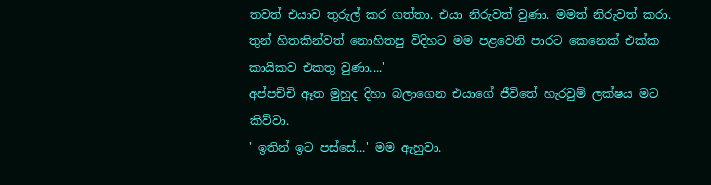තවත් එයාව තුරුල් කර ගත්තා. එයා නිරුවත් වුණා. මමත් නිරුවත් කරා. තුන් හිතකින්වත් නොහිතපු විදිහට මම පළවෙනි පාරට කෙනෙක් එක්ක කායිකව එකතු වුණා....'
අප්පච්චි ඈත මුහුද දිහා බලාගෙන එයාගේ ජීවිතේ හැරවුම් ලක්ෂය මට කිව්වා.
' ඉතින් ඉට පස්සේ...' මම ඇහුවා.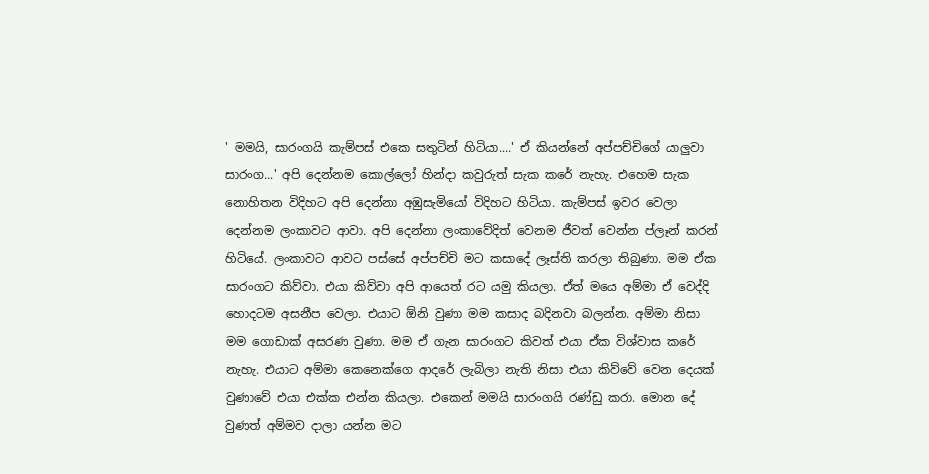' මමයි, සාරංගයි කැම්පස් එකෙ සතුටින් හිටියා....' ඒ කියන්නේ අප්පච්චිගේ යාලුවා සාරංග...' අපි දෙන්නම කොල්ලෝ හින්දා කවුරුත් සැක කරේ නැහැ. එහෙම සැක නොහිතන විදිහට අපි දෙන්නා අඹුසැමියෝ විදිහට හිටියා. කැම්පස් ඉවර වෙලා දෙන්නම ලංකාවට ආවා. අපි දෙන්නා ලංකාවේදිත් වෙනම ජීවත් වෙන්න ප්ලෑන් කරන් හිටියේ. ලංකාවට ආවට පස්සේ අප්පච්චි මට කසාදේ ලෑස්ති කරලා තිබුණා. මම ඒක සාරංගට කිව්වා. එයා කිව්වා අපි ආයෙත් රට යමු කියලා. ඒත් මයෙ අම්මා ඒ වෙද්දි හොදටම අසනීප වෙලා. එයාට ඕනි වුණා මම කසාද බදිනවා බලන්න. අම්මා නිසා මම ගොඩාක් අසරණ වුණා. මම ඒ ගැන සාරංගට කිවත් එයා ඒක විශ්වාස කරේ නැහැ. එයාට අම්මා කෙනෙක්ගෙ ආදරේ ලැබිලා නැති නිසා එයා කිව්වේ වෙන දෙයක් වුණාවේ එයා එක්ක එන්න කියලා. එකෙන් මමයි සාරංගයි ‍රණ්ඩු කරා. මොන දේ වුණත් අම්මව දාලා යන්න මට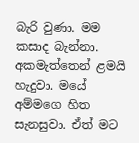බැරි වුණා. මම කසාද බැන්නා. අකමැත්තෙන් ළමයි හැදුවා. මයේ අම්මගෙ හිත සැනසුවා. ඒත් මට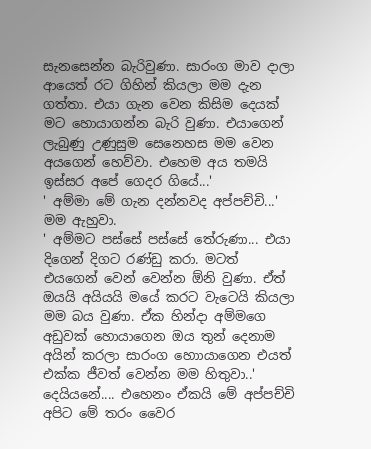සැනසෙන්න බැරිවුණා. සාරංග මාව දාලා ආයෙත් රට ගිහින් කියලා මම දැන ගත්තා. එයා ගැන වෙන කිසිම දෙයක් මට හොයාගන්න බැරි වුණා. එයාගෙන් ලැබුණු උණුසුම සෙනෙහස මම වෙන අයගෙන් හෙව්වා. එහෙම අය තමයි ඉස්සර අපේ ගෙදර ගියේ...'
' අම්මා මේ ගැන දන්නවද අප්පච්චි...' මම ඇහුවා.
' අම්මට පස්සේ පස්සේ තේරුණා... එයා දිගෙන් දිගට රණ්ඩු කරා. මටත් එයගෙන් වෙන් වෙන්න ඕනි වුණා. ඒත් ඔයයි අයියයි මයේ කරට වැටෙයි කියලා මම බය වුණා. ඒක හින්දා අම්මගෙ අඩුවක් හොයාගෙන ඔය තුන් දෙනාම අයින් කරලා සාරංග හොායාගෙන එයත් එක්ක ජීවත් වෙන්න මම හිතුවා..'
දෙයියනේ.... එහෙනං ඒකයි මේ අප්පච්චි අපිට මේ තරං වෛර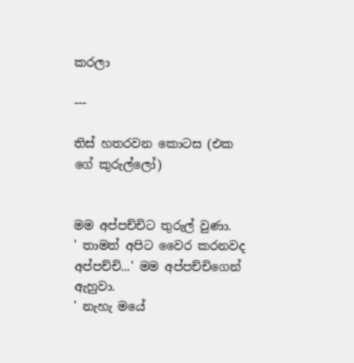කරලා

---

තිස් හතරවන කොටස (එක ගේ කුරුල්ලෝ)


මම අප්පච්චිට තුරුල් වුණා.
' තාමත් අපිට වෛර කරනවද අප්පච්චි...' මම අප්පච්චිගෙන් ඇහුවා.
' නැහැ මයේ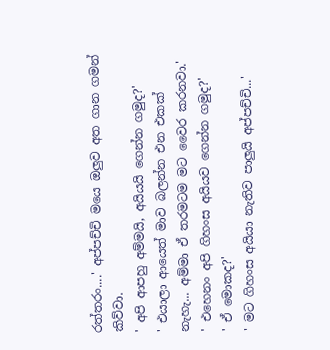රත්තරං....' අප්පච්චි මයෙ ඔලුව අත ගාන ගමන් කිව්වා.
' අපි ආපහු අම්මයි, අයියයි ගෙන්න ගමුද?'
' එයාලා ආයෙත් මාව බලන්න එන එකක් නැහැ... අම්මා ඒ තරමටම මට වෛර කරනවා.'
' එහෙනං අපි ගිහංස අයියව ගෙන්න ගමුද?'
' ඒ මොකද?'
' මට ගිහංස අයියා නැතිව පාලුයි අප්පච්චි...'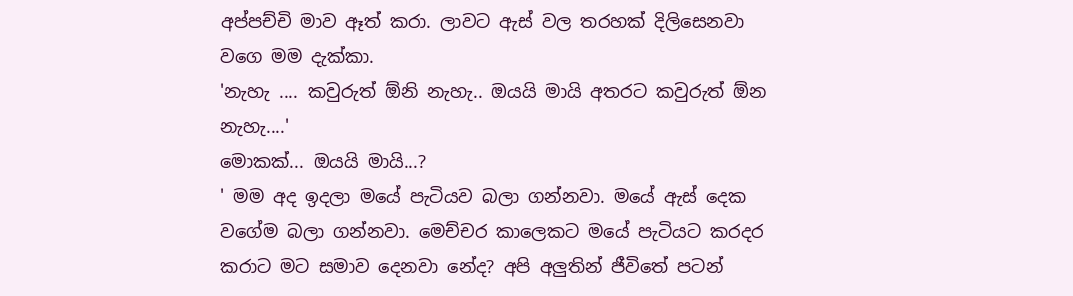අප්පච්චි මාව ඈත් කරා. ලාවට ඇස් වල තරහක් දිලිසෙනවා වගෙ මම දැක්කා.
'නැහැ .... කවුරුත් ඕනි නැහැ.. ඔයයි මායි අතරට කවුරුත් ඕන නැහැ....'
මොකක්... ඔයයි මායි...?
' මම අද ඉදලා මයේ පැටියව බලා ගන්නවා. මයේ ඇස් දෙක වගේම බලා ගන්නවා. මෙච්චර කාලෙකට මයේ පැටියට කරදර කරාට මට සමාව දෙනවා නේද? අපි අලුතින් ජීවිතේ පටන්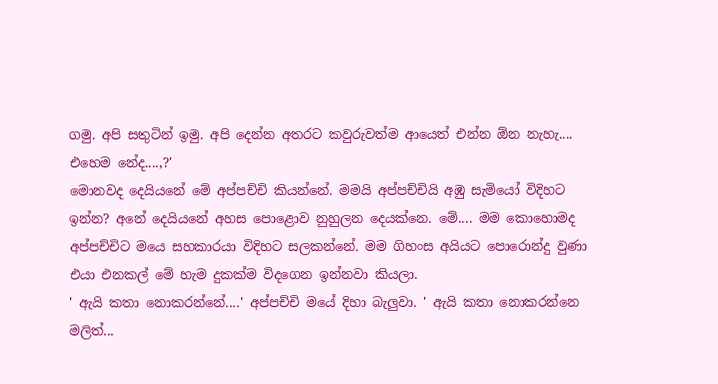ගමු. අපි සතුටින් ඉමු. අපි දෙන්න අතරට කවුරුවත්ම ආයෙත් එන්න ඕන නැහැ.... එහෙම නේද....,?'
මොනවද දෙයියනේ මේ අප්පච්චි කියන්නේ. මමයි අප්පච්චියි අඹු සැමියෝ විදිහට ඉන්න? අනේ දෙයියනේ අහස පොළොව නුහුලන දෙයක්නෙ. මේ.... මම කොහොමද අප්පච්චිට මයෙ සහකාරයා විදිහට සලකන්නේ. මම ගිහංස අයියට පොරොන්දු වුණා එයා එනකල් මේ හැම දුකක්ම විදගෙන ඉන්නවා කියලා.
' ඇයි කතා නොකරන්නේ....' අප්පච්චි මයේ දිහා බැලුවා. ' ඇයි කතා නොකරන්නෙ මලිත්...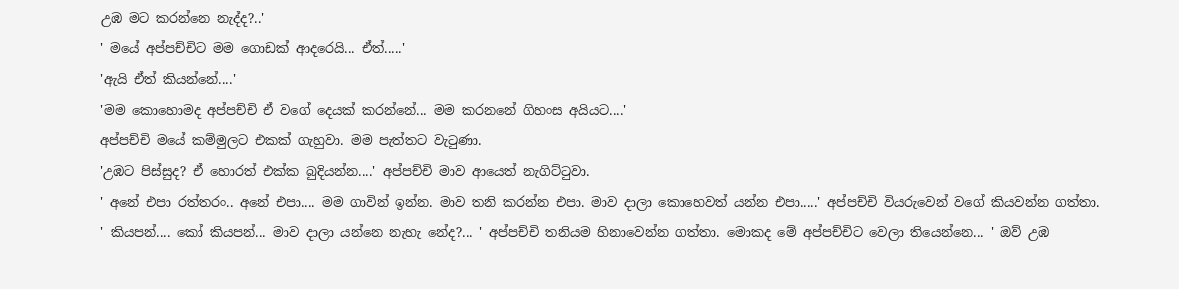උඹ මට කරන්නෙ නැද්ද?..'
' මයේ අප්පච්චිට මම ගොඩක් ආදරෙයි... ඒත්.....'
'ඇයි ඒත් කියන්නේ....'
'මම කොහොමද අප්පච්චි ඒ වගේ දෙයක් කරන්නේ... මම කරනනේ ගිහංස අයියට....'
අප්පච්චි මයේ කම්මුලට එකක් ගැහුවා. මම පැත්තට වැටුණා.
'උඹට පිස්සුද? ඒ හොරත් එක්ක බුදියන්න....' අප්පච්චි මාව ආයෙත් නැගිට්ටුවා.
' අනේ එපා රත්තරං.. අනේ එපා.... මම ගාවින් ඉන්න. මාව තනි කරන්න එපා. මාව දාලා කොහෙවත් යන්න එපා.....' අප්පච්චි වියරුවෙන් වගේ කියවන්න ගත්තා.
' කියපන්.... කෝ කියපන්... මාව දාලා යන්නෙ නැහැ නේද?... ' අප්පච්චි තනියම හිනාවෙන්න ගත්තා. මොකද මේ අප්පච්චිට වෙලා තියෙන්න‍ෙ... ' ඔව් උඹ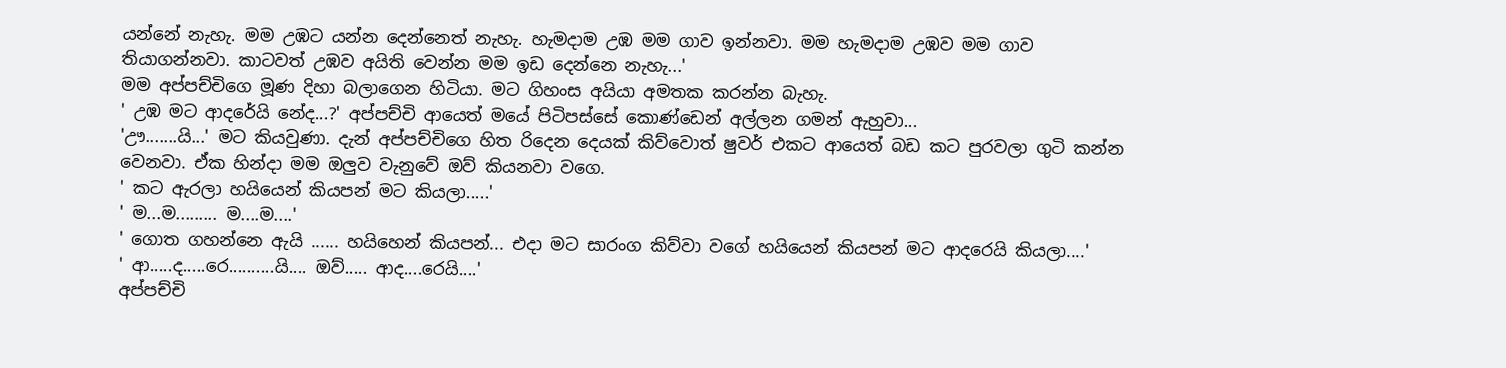යන්නේ නැහැ. මම උඹට යන්න දෙන්නෙත් නැහැ. හැමදාම උඹ මම ගාව ඉන්නවා. මම හැමදාම උඹව මම ගාව තියාගන්නවා. කාටවත් උඹව අයිති වෙන්න මම ඉඩ දෙන්නෙ නැහැ...'
මම අප්පච්චිගෙ මූණ දිහා බලාගෙන හිටියා. මට ගිහංස අයියා අමතක කරන්න බැහැ.
' උඹ මට ආදරේයි නේද...?' අප්පච්චි ආයෙත් මයේ පිටිපස්සේ කොණ්ඩෙන් අල්ලන ගමන් ඇහුවා...
'ඌ.......යි...' මට කියවුණා. දැන් අප්පච්චිගෙ හිත රිදෙන දෙයක් කිව්වොත් ෂුවර් එකට ආයෙත් බඩ කට පුරවලා ගුටි කන්න වෙනවා. ඒක හින්දා මම ඔලුව වැනුවේ ඔව් කියනවා වගෙ.
' කට ඇරලා හයියෙන් කියපන් මට කියලා.....'
' ම...ම......... ම....ම....'
' ගොත ගහන්නෙ ඇයි ...... හයිහෙන් කියපන්... එදා මට සාරංග කිව්වා වගේ හයියෙන් කියපන් මට ආදරෙයි කියලා....'
' ආ.....ද.....රෙ..........යි.... ඔව්..... ආද....රෙයි....'
අප්පච්චි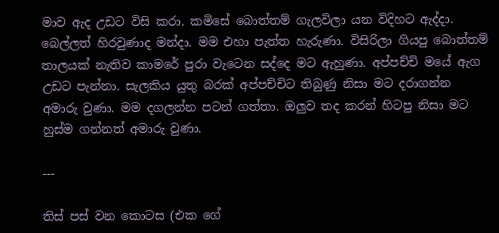මාව ඇද උඩට විසි කරා. කමිසේ බොත්තම් ගැලවිලා යන විදිහට ඇද්දා. බෙල්ලත් හිරවුණාද මන්දා. මම එහා පැත්ත හැරුණා. විසිරිලා ගියපු බොත්තම් තාලයක් නැතිව කාමරේ පුරා වැටෙන සද්දෙ මට ඇහුණා. අප්පච්චි මයේ ඇග උඩට පැන්නා. සැලකිය යුතු බරක් අප්පච්චිට තිබුණු නිසා මට දරාගන්න අමාරු වුණා. මම දගලන්න පටන් ගත්තා. ඔලුව තද කරන් හිටපු නිසා මට හුස්ම ගන්නත් අමාරු වුණා.

---

තිස් පස් වන කොටස (එක ගේ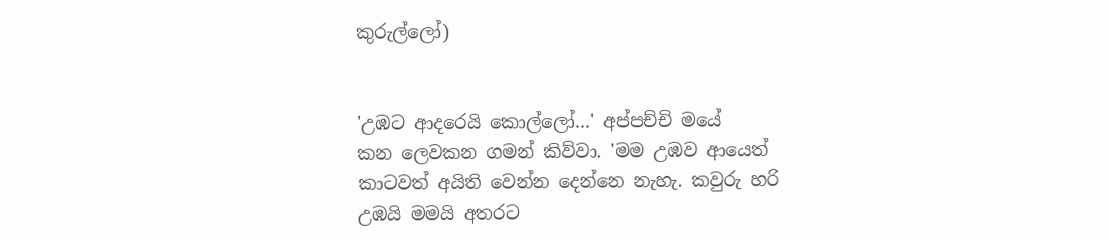කුරුල්ලෝ)


'උඹට ආදරෙයි කොල්ලෝ...' අප්පච්චි මයේ කන ‍ලෙවකන ගමන් කිව්වා. 'මම උඹව ආයෙත් කාටවත් අයිති වෙන්න දෙන්නෙ නැහැ. කවුරු හරි උඹයි මමයි අතරට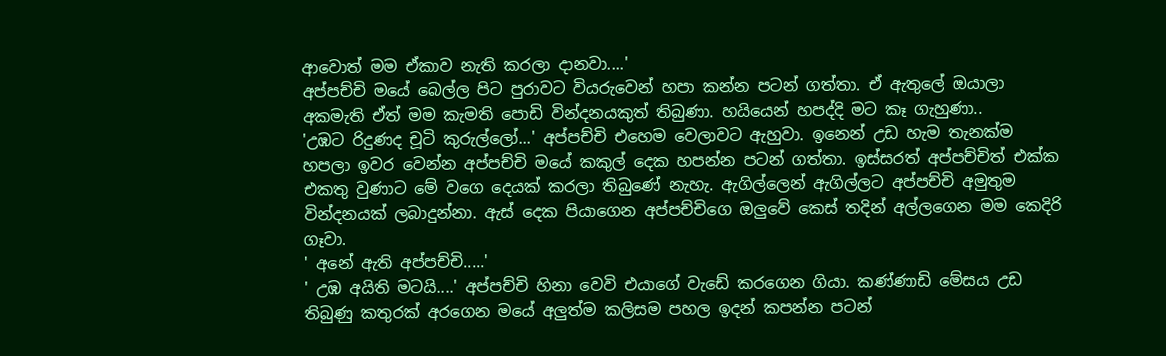ආවොත් මම ඒකාව නැති කරලා දානවා....'
අප්පච්චි මයේ බෙල්ල පිට පුරාවට වියරුවෙන් හපා කන්න පටන් ගත්තා. ඒ ඇතුලේ ඔයාලා අකමැති ඒත් මම කැමති පොඩි වින්දනයකුත් තිබුණා. හයියෙන් හපද්දි මට කෑ ගැහුණා..
'උඹට රිදුණද චූටි කුරුල්ලෝ...' අප්පච්චි එහෙම වෙලාවට ඇහුවා. ඉනෙන් උඩ හැම තැනක්ම හපලා ඉවර වෙන්න අප්පච්චි මයේ කකුල් දෙක හපන්න පටන් ගත්තා. ඉස්සරත් අප්පච්චිත් එක්ක එකතු වුණාට මේ වගෙ දෙයක් කරලා තිබුණේ නැහැ. ඇගිල්ලෙන් ඇගිල්ලට අප්පච්චි අමුතුම වින්දනයක් ලබාදුන්නා. ඇස් දෙක පියාගෙන අප්පච්චිගෙ ඔලුවේ කෙස් තදින් අල්ලගෙන මම කෙදිරි ගෑවා.
' අනේ ඇති අප්පච්චි.....'
' උඹ අයිති මටයි....' අප්පච්චි හිනා වෙවි එයාගේ වැඩේ කරගෙන ගියා. කණ්ණාඩි මේසය උඩ තිබුණු කතුරක් අරගෙන මයේ අලුත්ම කලිසම පහල ඉදන් කපන්න පටන්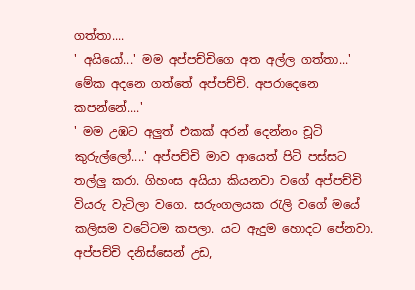ගත්තා....
' අයියෝ...' මම අප්පච්චිගෙ අත අල්ල ගත්තා...' මේක අදනෙ ගත්තේ අප්පච්චි. අපරාදෙනෙ කපන්නේ....'
' මම උඹට අලුත් එකක් අරන් දෙන්නං චූටි කුරුල්ලෝ....' අප්පච්චි මාව ආයෙත් පිටි පස්සට තල්ලු කරා. ගිහංස අයියා කියනවා වගේ අප්පච්චි වියරු වැටිලා වගෙ. සරුංගලයක රැලි වගේ මයේ කලිසම වටේටම කපලා. යට ඇදුම හොදට පේනවා. අප්පච්චි දනිස්සෙන් උඩ,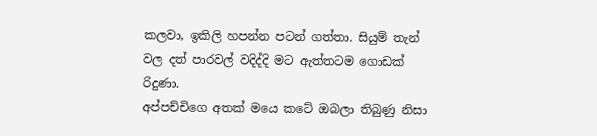කලවා, ඉකිලි හපන්න පටන් ගත්තා. සියුම් තැන් වල දත් පාරවල් වදිද්දි මට ඇත්තටම ගොඩක් රිදුණා.
අප්පච්චිගෙ අතක් මයෙ කටේ ඔබලා තිබුණු නිසා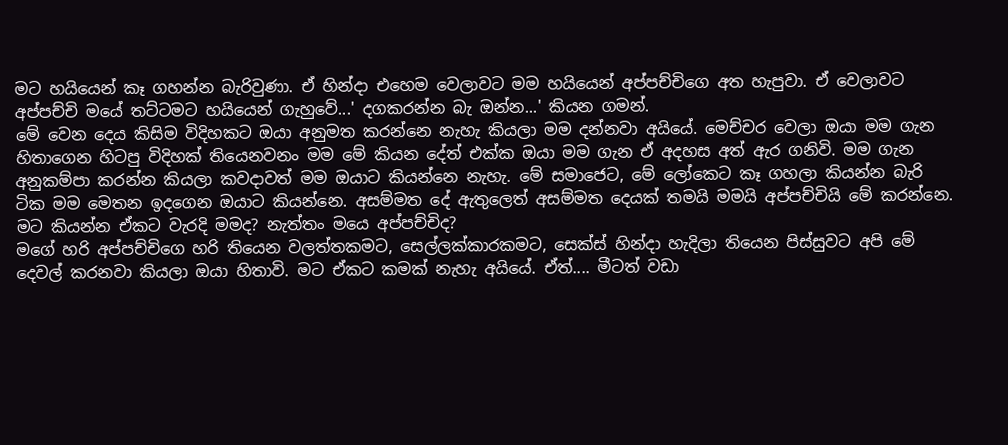මට හයියෙන් කෑ ගහන්න බැරිවුණා. ඒ හින්දා එහෙම වෙලාවට මම හයියෙන් අප්පච්චිගෙ අත හැපුවා. ඒ වෙලාවට අප්පච්චි මයේ තට්ටමට හයියෙන් ගැහුවේ...' දගකරන්න බැ ඔන්න...' කියන ගමන්.
මේ වෙන දෙය කිසිම විදිහකට ඔයා අනුමත කරන්නෙ නැහැ කියලා මම දන්නවා අයියේ. මෙච්චර වෙලා ඔයා මම ගැන හිතාගෙන හිටපු විදිහක් ‍තියෙනවනං මම මේ කියන දේත් එක්ක ඔයා මම ගැන ඒ අදහස අත් ඇර ගනිවි. මම ගැන අනුකම්පා කරන්න කියලා කවදාවත් මම ඔයාට කියන්නෙ නැහැ. මේ සමාජෙට, මේ ලෝකෙට කෑ ගහලා කියන්න බැරි ටික මම මෙතන ඉදගෙන ඔයාට කියන්නෙ. අසම්මත දේ ඇතුලෙත් අසම්මත දෙයක් තමයි මමයි අප්පච්චියි මේ කරන්නෙ. මට කියන්න ඒකට වැරදි මමද? නැත්තං මයෙ අප්පච්චිද?
මගේ හරි අප්පච්චිගෙ හරි තියෙන වලත්තකමට, සෙල්ලක්කාරකමට, සෙක්ස් හින්දා හැදිලා තියෙන පිස්සුවට අපි මේ දෙවල් කරනවා කියලා ඔයා හිතාවි. මට ඒකට කමක් නැහැ අයියේ. ඒත්.... මීටත් වඩා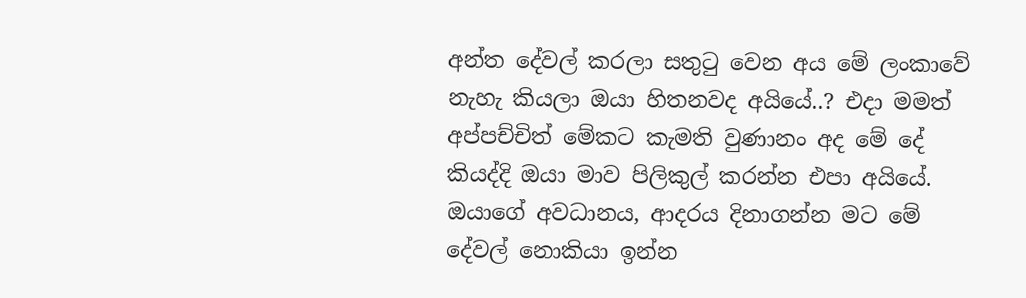අන්ත දේවල් කරලා සතුටු වෙන අය මේ ලංකාවේ නැහැ කියලා ඔයා හිතනවද අයියේ..? එදා මමත් අප්පච්චිත් මේකට කැමති වුණානං අද මේ දේ කියද්දි ඔයා මාව පිලිකුල් කරන්න එපා අයියේ. ඔයාගේ අවධානය, ආදරය දිනාගන්න මට මේ දේවල් නොකියා ඉන්න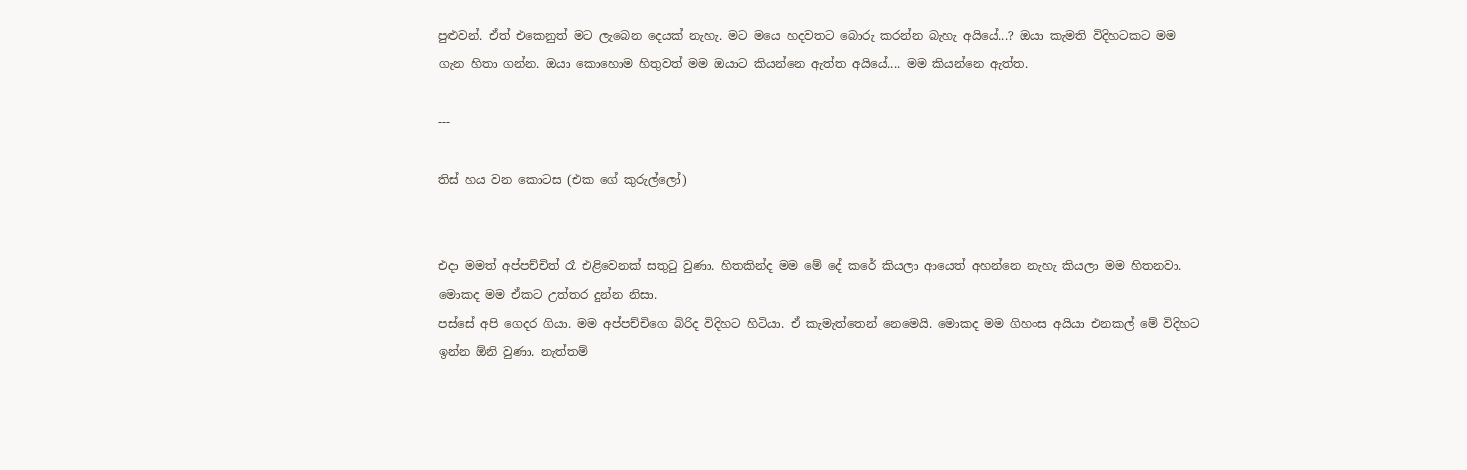පුළුවන්. ඒත් එකෙනුත් මට ලැබෙන දෙයක් නැහැ. මට මයෙ හදවතට බොරු කරන්න බැහැ අයියේ...? ඔයා කැමති විදිහටකට මම ගැන හිතා ගන්න. ඔයා කොහොම හිතුවත් මම ඔයාට කියන්නෙ ඇත්ත අයියේ.... මම කියන්නෙ ඇත්ත.

---

තිස් හය වන කොටස (එක ගේ කුරුල්ලෝ)


එදා මමත් අප්පච්චිත් රෑ එළිවෙනක් සතුටු වුණා. හිතකින්ද මම මේ දේ කරේ කියලා ආයෙත් අහන්නෙ නැහැ කියලා මම හිතනවා. මොකද මම ඒකට උත්තර දුන්න නිසා.
පස්සේ අපි ගෙදර ගියා. මම අප්පච්චිගෙ බිරිද විදිහට හිටියා. ඒ කැමැත්තෙන් නෙමෙයි. මොකද මම ගිහංස අයියා එනකල් මේ විදිහට ඉන්න ඕනි වුණා. නැත්තම්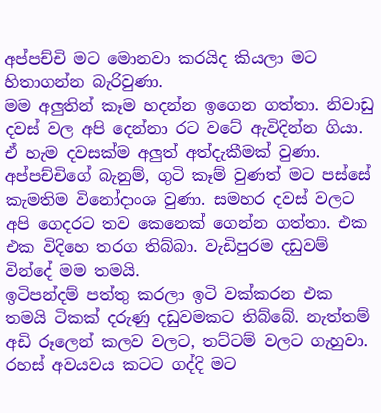අප්පච්චි මට මොනවා කරයිද කියලා මට හිතාගන්න බැරිවුණා.
මම අලුතින් කෑම හදන්න ඉගෙන ගත්තා. නිවාඩු දවස් වල අපි දෙන්නා රට වටේ ඇවිදින්න ගියා. ඒ හැම දවසක්ම අලුත් අත්දැකීමක් වුණා. අප්පච්චිගේ බැනුම්, ගුටි කෑම් වුණත් මට පස්සේ කැමතිම විනෝදාංශ වුණා. සමහර දවස් වලට අපි ගෙදරට තව කෙනෙක් ගෙන්න ගත්තා. එක එක විදිහෙ තරග තිබ්බා. වැඩිපුරම දඩුවම් වින්දේ මම තමයි.
ඉටිපන්දම් පත්තු කරලා ඉටි වක්කරන එක තමයි ටිකක් දරුණු දඩුවමකට තිබ්බේ. නැත්තම් අඩි රූලෙන් කලව වලට, තට්ටම් වලට ගැහුවා. රහස් අවයවය කටට ගද්දි මට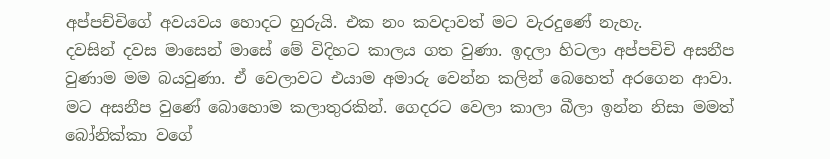අප්පච්චිගේ අවයවය හොදට හුරුයි. එක නං කවදාවත් මට වැරදුණේ නැහැ.
දවසින් දවස මාසෙන් මාසේ මේ විදිහට කාලය ගත වුණා. ඉදලා හිටලා අප්පචිචි අසනීප වුණාම මම බයවුණා. ඒ වෙලාවට එයාම අමාරු වෙන්න කලින් බෙහෙත් අරගෙන ආවා. මට අසනීප වුණේ බොහොම කලාතුරකින්. ගෙදරට වෙලා කාලා බීලා ඉන්න නිසා මමත් බෝනික්කා වගේ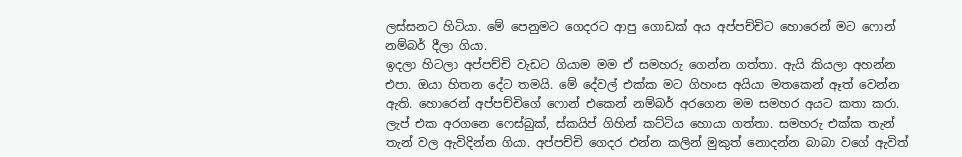ලස්සනට හිටියා. මේ පෙනුමට ගෙදරට ආපු ගොඩක් අය අප්පච්චිට හොරෙන් මට ෆොන් නම්බර් දීලා ගියා.
ඉදලා හිටලා අප්පච්චි වැඩට ගියාම මම ඒ සමහරු ගෙන්න ගත්තා. ඇයි කියලා අහන්න එපා. ඔයා හිතන දේට තමයි. මේ දේවල් එක්ක මට ගිහංස අයියා ම‍තකෙන් ඈත් වෙන්න ඇති. හොරෙන් අප්පච්චිගේ ෆොන් එකෙන් නම්බර් අරගෙන මම සමහර අයට කතා කරා. ලැප් එක අරගනෙ ෆෙස්බුක්, ස්කයිප් ගිහින් කට්ටිය හොයා ගත්තා. සමහරු එක්ක තැන් තැන් වල ඇවිදින්න ගියා. අප්පච්චි ගෙදර එන්න කලින් මුකුත් නොදන්න බාබා වගේ ඇවිත්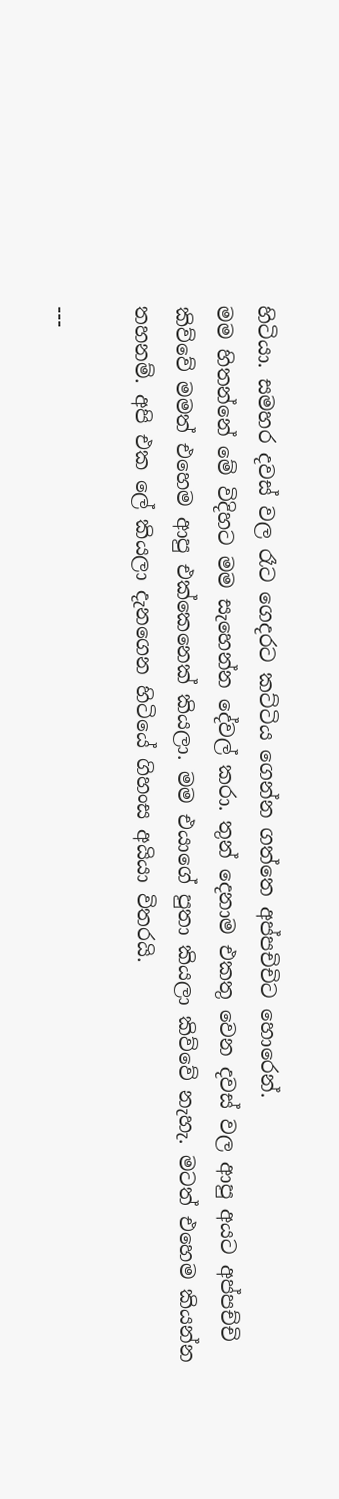හිටියා. සමහර දවස් වල රෑට ගෙදරට කට්ටිය ගෙන්න ගත්තෙ අප්පචිචිට හොරෙන්.
මම හිතන්නේ මේ විදිහට මම සැහෙන්න දේවල් කරා. තුන් දෙනාම එකතු වෙන දවස් වල ආපු අයට අප්පච්චි කිව්වේ මමත් එහෙම ආපු එක්කෙනෙක් කියලා. මම එයාගේ පුතා කියලා කිව්වේ නැහැ. මටත් එහෙම කියන්න තහනම්. අපි එක ලේ කියලා දැනගෙන හිටියේ ගිහංස අයියා විතරයි.

---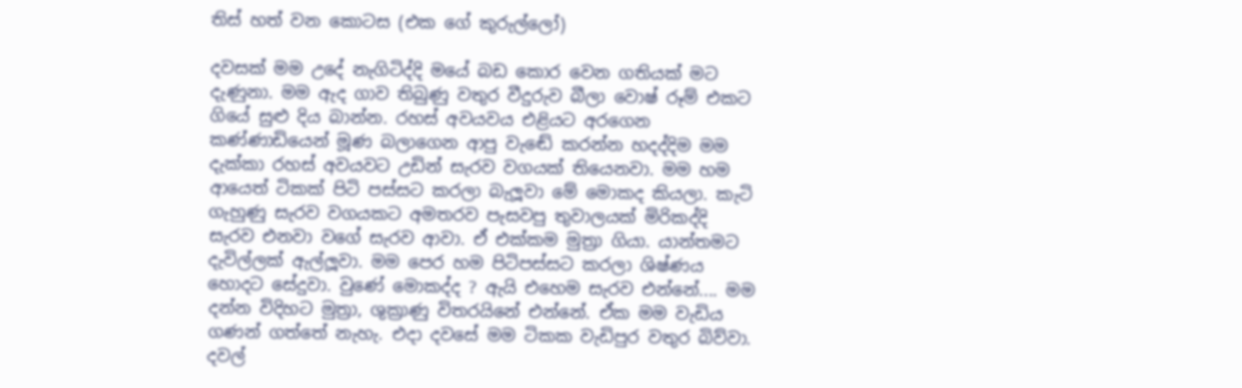තිස් හත් වන කොටස (එක ගේ කුරුල්ලෝ)

දවසක් මම උදේ නැගිටිද්දි මයේ බඩ කොර වෙන ගතියක් මට දැණුනා. මම ඇද ගාව තිබුණු වතුර වීදුරුව බීලා වොෂ් රූම් එකට ගියේ සුළු දිය බාන්න. රහස් අවයවය එළියට අරගෙන කණ්ණාඩියෙන් මූණ බලාගෙන ආපු වැඬේ කරන්න හදද්දිම මම දැක්කා රහස් අවයවට උඩින් සැරව වගයක් තියෙනවා. මම හම ආයෙත් ටිකක් පිටි පස්සට කරලා බැලූවා මේ මොකද කියලා. කැටි ගැහුණු සැරව වගයකට අමතරව පැසවපු තුවාලයක් මිරිකද්දි සැරව එනවා වගේ සැරව ආවා. ඒ එක්කම මුත්‍රා ගියා. යාන්තමට දැවිල්ලක් ඇල්ලූවා. මම පෙර හම පිටිපස්සට කරලා ශිෂ්ණය හොදට සේදුවා. වුණේ මොකද්ද ? ඇයි එහෙම සැරව එන්නේ.... මම දන්න විදිහට මුත්‍රා, ශුක්‍රාණු විතරයිනේ එන්නේ. ඒක මම වැඩිය ගණන් ගත්තේ නැහැ. එදා දවසේ මම ටිකක වැඩිපුර වතුර බිව්වා. දවල්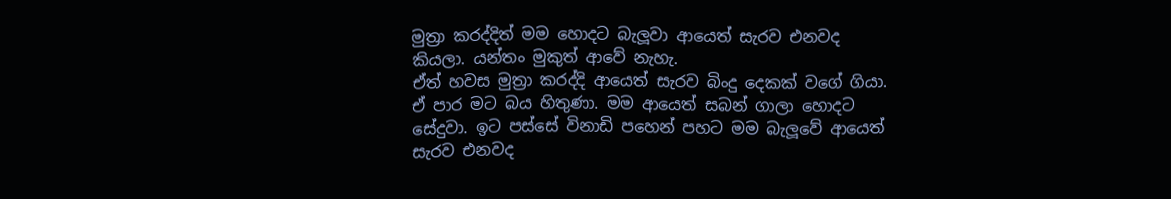මුත්‍රා කරද්දිත් මම හොදට බැලූවා ආයෙත් සැරව එනවද කියලා. යන්තං මුකුත් ආවේ නැහැ.
ඒත් හවස මුත්‍රා කරද්දි ආයෙත් සැරව බිංදු දෙකක් වගේ ගියා. ඒ පාර මට බය හිතුණා. මම ආයෙත් සබන් ගාලා හොදට සේදුවා. ඉට පස්සේ විනාඩි පහෙන් පහට මම බැලූවේ ආයෙත් සැරව එනවද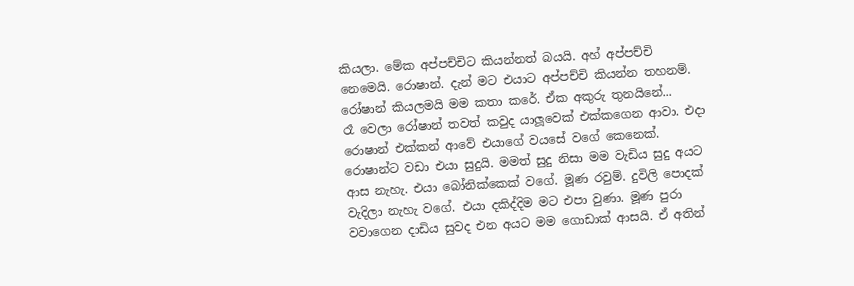කියලා. මේක අප්පච්චිට කියන්නත් බයයි. අහ් අප්පච්චි නෙමෙයි. රොෂාන්. දැන් මට එයාට අප්පච්චි කියන්න තහනම්. රෝෂාන් කියලමයි මම කතා කරේ. ඒක අකුරු තුනයිනේ...
රෑ වෙලා රෝෂාන් තවත් කවුද යාලූවෙක් එක්කගෙන ආවා. එදා රොෂාන් එක්කන් ආවේ එයාගේ වයසේ වගේ කෙනෙක්. රොෂාන්ට වඩා එයා සුදුයි. මමත් සුදු නිසා මම වැඩිය සුදු අයට ආස නැහැ. එයා බෝනික්කෙක් වගේ. මූණ රවුම්. දුවිලි පොදක් වැදිලා නැහැ වගේ. එයා දකිද්දිම මට එපා වුණා. මූණ පුරා වවාගෙන දාඩිය සුවද එන අයට මම ගොඩාක් ආසයි. ඒ අතින්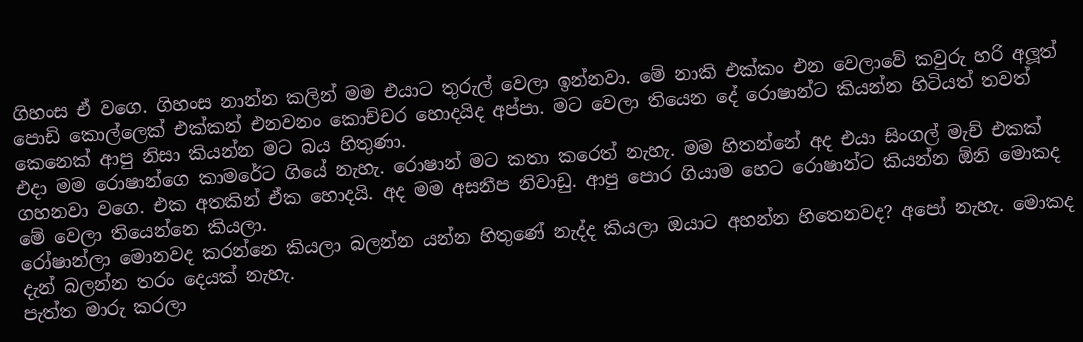ගිහංස ඒ වගෙ. ගිහංස නාන්න කලින් මම එයාට තුරුල් වෙලා ඉන්නවා. මේ නාකි එක්කං එන වෙලාවේ කවුරු හරි අලූත් පොඩි කොල්ලෙක් එක්කන් එනවනං කොච්චර හොදයිද අප්පා. මට වෙලා තියෙන දේ රොෂාන්ට කියන්න හිටියත් තවත් කෙනෙක් ආපු නිසා කියන්න මට බය හිතුණා.
එදා මම රොෂාන්ගෙ කාමරේට ගියේ නැහැ. රොෂාන් මට කතා කරෙත් නැහැ. මම හිතන්නේ අද එයා සිංගල් මැච් එකක් ගහනවා වගෙ. එක අතකින් ඒක හොදයි. අද මම අසනීප නිවාඩු. ආපු පොර ගියාම හෙට රොෂාන්ට කියන්න ඕනි මොකද මේ වෙලා තියෙන්නෙ කියලා.
රෝෂාන්ලා මොනවද කරන්නෙ කියලා බලන්න යන්න හිතුණේ නැද්ද කියලා ඔයාට අහන්න හිතෙනවද? අපෝ නැහැ. මොකද දැන් බලන්න තරං දෙයක් නැහැ.
පැත්ත මාරු කරලා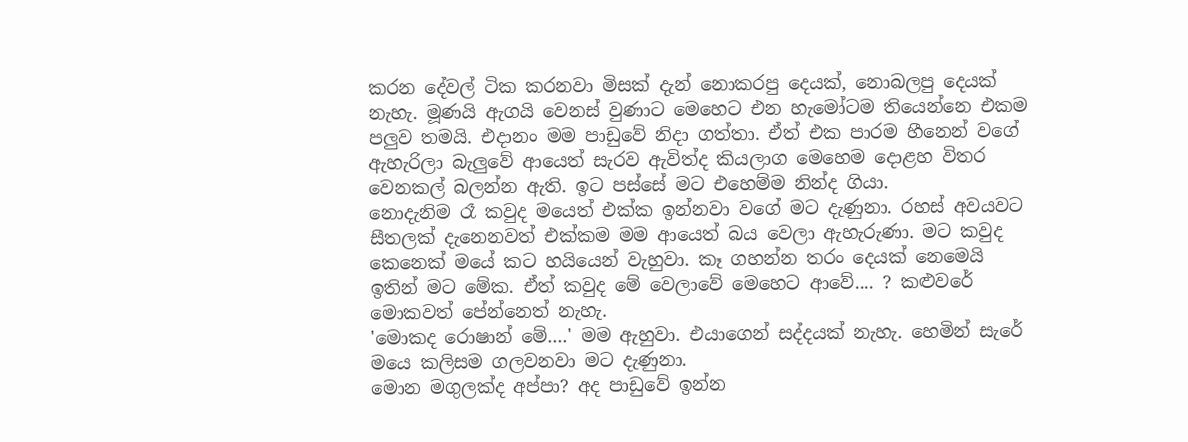කරන දේවල් ටික කරනවා මිසක් දැන් නොකරපු දෙයක්, නොබලපු දෙයක් නැහැ. මූණයි ඇගයි වෙනස් වුණාට මෙහෙට එන හැමෝටම තියෙන්නෙ එකම පලුව තමයි. එදානං මම පාඩුවේ නිදා ගත්තා. ඒත් එක පාරම හීනෙන් වගේ ඇහැරිලා බැලුවේ ආයෙත් සැරව ඇවිත්ද කියලාග මෙහෙම දොළහ විතර වෙනකල් බලන්න ඇති. ඉට පස්සේ මට එහෙම්ම නින්ද ගියා.
නොදැනිම රෑ කවුද මයෙත් එක්ක ඉන්නවා වගේ මට දැණුනා. රහස් අවයවට සීතලක් දැනෙනවත් එක්කම මම ආයෙත් බය වෙලා ඇහැරුණා. මට කවුද කෙනෙක් මයේ කට හයියෙන් වැහුවා. කෑ ගහන්න තරං දෙයක් නෙමෙයි ඉතින් මට මේක. ඒත් කවුද මේ වෙලාවේ මෙහෙට ආවේ.... ? කළුවරේ මොකවත් පේන්නෙත් නැහැ.
'මොකද රොෂාන් මේ....' මම ඇහුවා. එයාගෙන් සද්දයක් නැහැ. හෙමින් සැරේ මයෙ කලිසම ගලවනවා මට දැණුනා.
මොන මගුලක්ද අප්පා? අද පාඩුවේ ඉන්න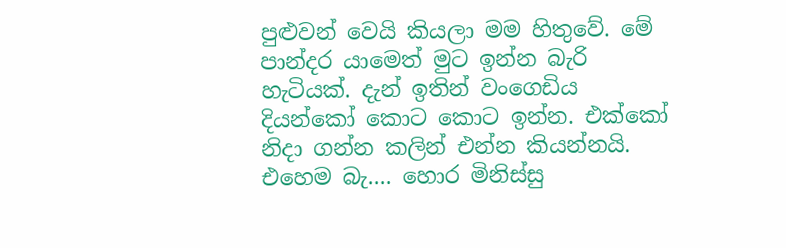පුළුවන් වෙයි කියලා මම හිතුවේ. මේ පාන්දර යාමෙත් මුට ඉන්න බැරි හැටියක්. දැන් ඉතින් වංගෙඩිය දියන්කෝ කොට කොට ඉන්න. එක්කෝ නිදා ගන්න කලින් එන්න කියන්නයි. එහෙම බැ.... හොර මිනිස්සු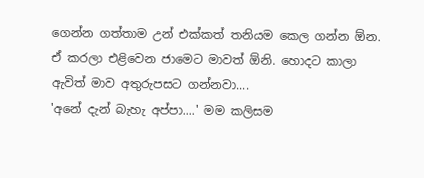ගෙන්න ගත්තාම උන් එක්කත් තනියම කෙල ගන්න ඕන. ඒ කරලා එළිවෙන ජාමෙට මාවත් ඕනි. හොදට කාලා ඇවිත් මාව අතුරුපසට ගන්නවා....
'අනේ දැන් බැහැ අප්පා....' මම කලිසම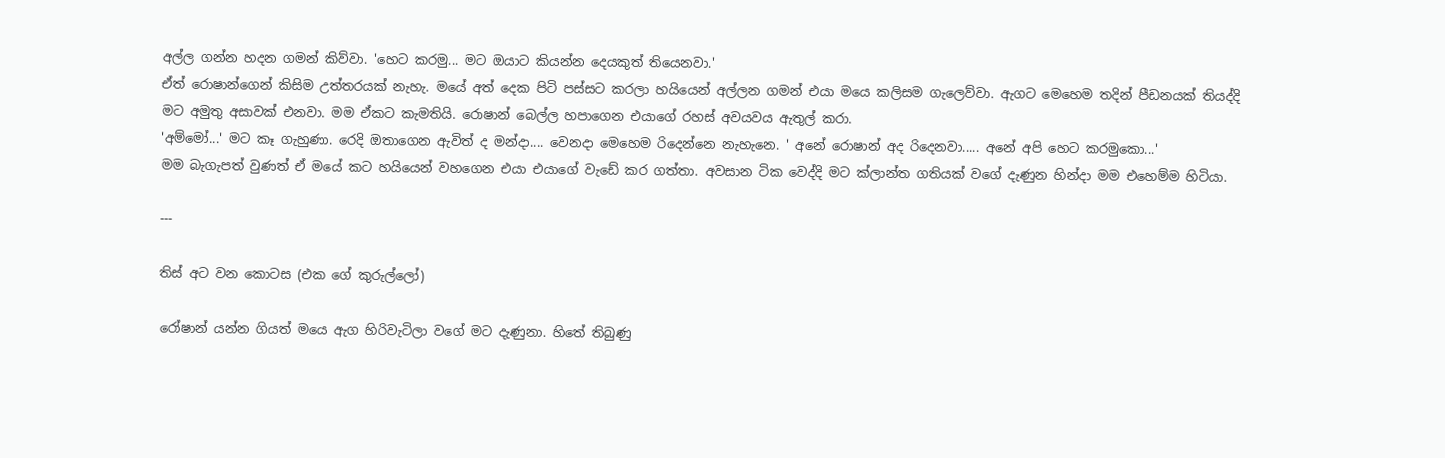අල්ල ගන්න හදන ගමන් කිව්වා. 'හෙට කරමු... මට ඔයාට කියන්න දෙයකුත් තියෙනවා.'
ඒත් රොෂාන්ගෙන් කිසිම උත්තරයක් නැහැ. මයේ අත් දෙක පිටි පස්සට කරලා හයියෙන් අල්ලන ගමන් එයා මයෙ කලිසම ගැලෙව්වා. ඇගට මෙහෙම තදින් පීඩනයක් ‍තියද්දි මට අමුතු අසාවක් ‍එනවා. මම ඒකට කැමතියි. රොෂාන් බෙල්ල හපාගෙන එයාගේ රහස් අවයවය ඇතුල් කරා.
'අම්මෝ...' මට කෑ ගැහුණා. රෙදි ඔතාගෙන ඇවිත් ද මන්දා.... වෙනදා මෙහෙම රිදෙන්නෙ නැහැනෙ. ' අනේ රොෂාන් අද රිදෙනවා..... අනේ අපි හෙට කරමුකො...'
මම බැගැපත් වුණත් ඒ මයේ කට හයියෙන් වහගෙන එයා එයාගේ වැඩේ කර ගත්තා. අවසාන ටික වෙද්දි මට ක්ලාන්ත ගතියක් වගේ දැණුන හින්දා මම එහෙම්ම හිටියා.

---

තිස් අට වන කොටස (එක ගේ කුරුල්ලෝ)

රෝෂාන් යන්න ගියත් මයෙ ඇග හිරිවැටිලා වගේ මට දැණුනා. හිතේ තිබුණු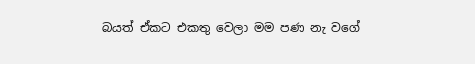බයත් ඒකට එකතු වෙලා මම පණ නැ වගේ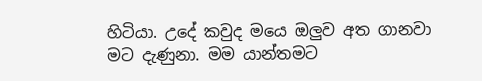හිටියා. උදේ කවුද මයෙ ඔලුව අත ගානවා මට දැණුනා. මම යාන්තමට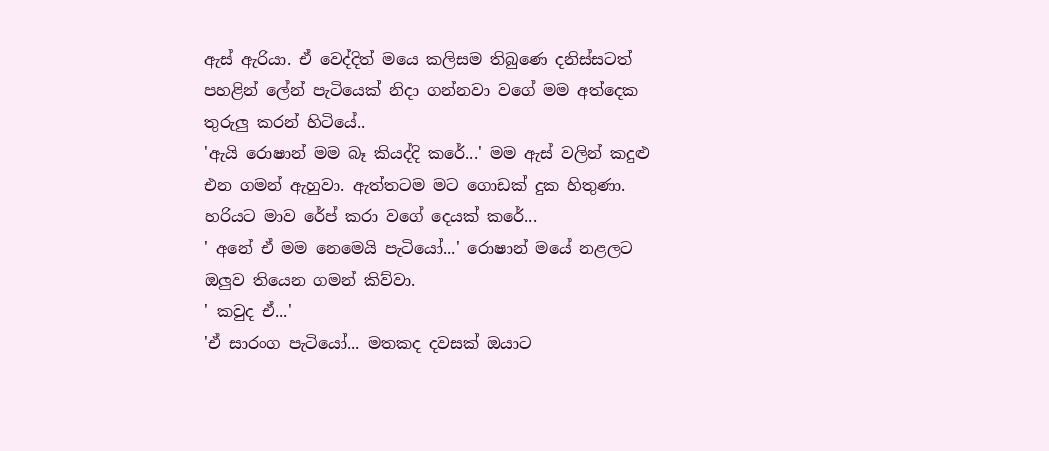ඇස් ඇරියා. ඒ වෙද්දිත් මයෙ කලිසම තිබුණෙ දනිස්සටත් පහළින් ලේන් පැටියෙක් නිදා ගන්නවා වගේ මම අත්දෙක තුරුලු කරන් හි‍ටියේ..
'ඇයි රොෂාන් මම බෑ කියද්දි කරේ...' මම ඇස් වලින් කදුළු එන ගමන් ඇහුවා. ඇත්තටම මට ගොඩක් දුක හිතුණා. හරියට මාව රේප් කරා වගේ දෙයක් කරේ...
' අනේ ඒ මම නෙමෙයි පැටියෝ...' රොෂාන් මයේ නළලට ඔලුව තියෙන ගමන් කිව්වා.
' කවුද ඒ...'
'ඒ සාරංග පැටියෝ... මතකද දවසක් ඔයාට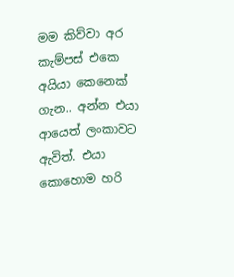මම කිව්වා අර කැම්පස් එකෙ අයියා කෙනෙක් ගැන.. අන්න එයා ආයෙත් ලංකාවට ඇවිත්. එයා කොහොම හරි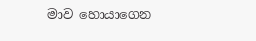මාව හොයාගෙන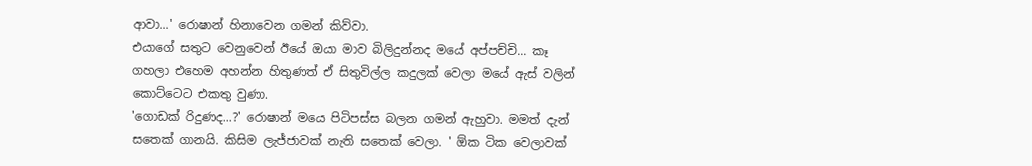ආවා...' රොෂාන් හිනාවෙන ගමන් කිව්වා.
එයාගේ සතුට වෙනුවෙන් ඊයේ ඔයා මාව බිලිදුන්නද මයේ අප්පච්චි... කෑ ගහලා එහෙම අහන්න හිතුණත් ඒ සිතුවිල්ල කදුලක් වෙලා මයේ ඇස් වලින් කොට්ටෙට එකතු වුණා.
'ගොඩක් රිදුණද...?' රොෂාන් මයෙ පිටිපස්ස බලන ගමන් ඇහුවා. මමත් දැන් සතෙක් ගානයි. කිසිම ලැජ්ජාවක් නැති සතෙක් වෙලා. ' ඕක ටික වෙලාවක්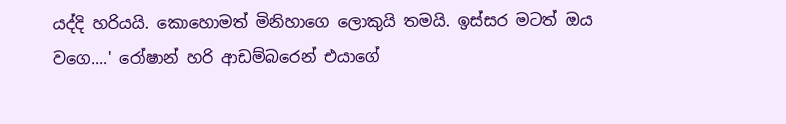යද්දි හරියයි. කොහොමත් මිනිහාගෙ ලොකුයි තමයි. ඉස්සර මටත් ඔය වගෙ....' රෝෂාන් හරි ආඩම්බරෙන් එයාගේ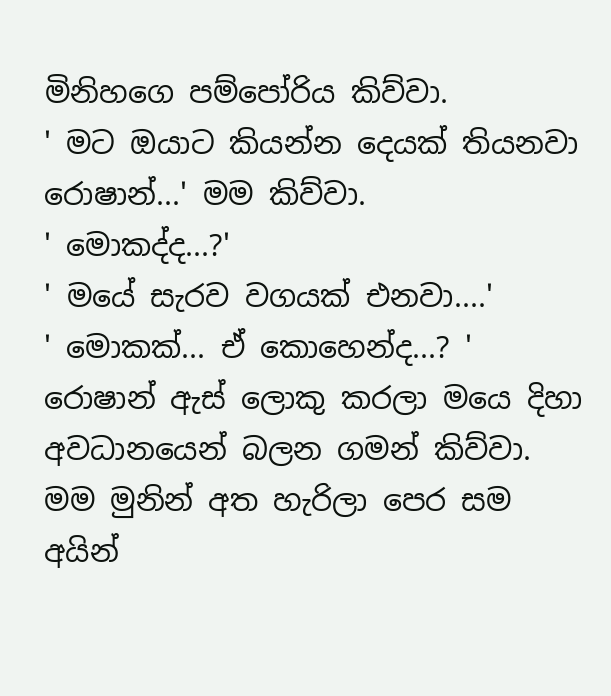මිනිහගෙ පම්පෝරිය කිව්වා.
' මට ඔයාට ‍කියන්න දෙයක් තියනවා රොෂාන්...' මම කිව්වා.
' මොකද්ද...?'
' මයේ සැරව වගයක් එනවා....'
' මොකක්... ඒ කොහෙන්ද...? ' රොෂාන් ඇස් ලොකු කරලා ම‍යෙ දිහා අවධානයෙන් බලන ගමන් කිව්වා. මම මුනින් අත හැරිලා පෙර සම අයින්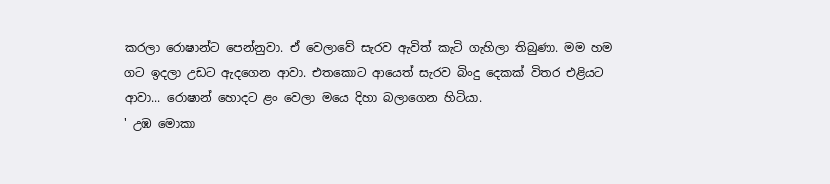කරලා රොෂාන්ට පෙන්නුවා. ඒ ‍වෙලාවේ සැරව ඇවිත් කැටි ගැහිලා තිබුණා. මම හම ගට ඉදලා උඩට ඇදගෙන ආවා. එතකොට ආයෙත් සැරව බිංදු දෙකක් විතර එළියට ආවා... රොෂාන් හොදට ළං වෙලා මයෙ දිහා බලාගෙන හිටියා.
' උඹ මොකා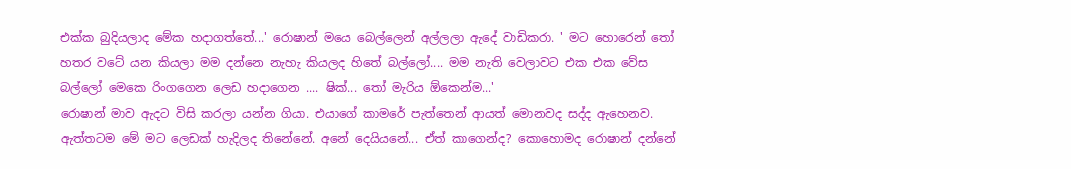එක්ක බුදියලාද මේක හදාගත්තේ...' රොෂාන් මයෙ බෙල්ලෙන් අල්ලලා ඇදේ වාඩිකරා. ' මට හොරෙන් තෝ හතර වටේ යන කියලා මම දන්නෙ නැහැ කියලද හිතේ බල්ලෝ.... මම නැති වෙලාවට එක එක වේස බල්ලෝ මෙකෙ රිංගගෙන ලෙඩ හදාගෙන .... ෂික්... තෝ මැරිය ඕකෙන්ම...'
රොෂාන් මාව ඇදට විසි කරලා යන්න ගියා. එයාගේ කාමරේ පැත්තෙන් ආයත් මොනවද සද්ද ඇහෙනව. ඇත්තටම මේ මට ලෙඩක් හැදිලද තිනේනේ. අනේ දෙයියනේ... ඒත් කාගෙන්ද? කොහොමද රොෂාන් දන්නේ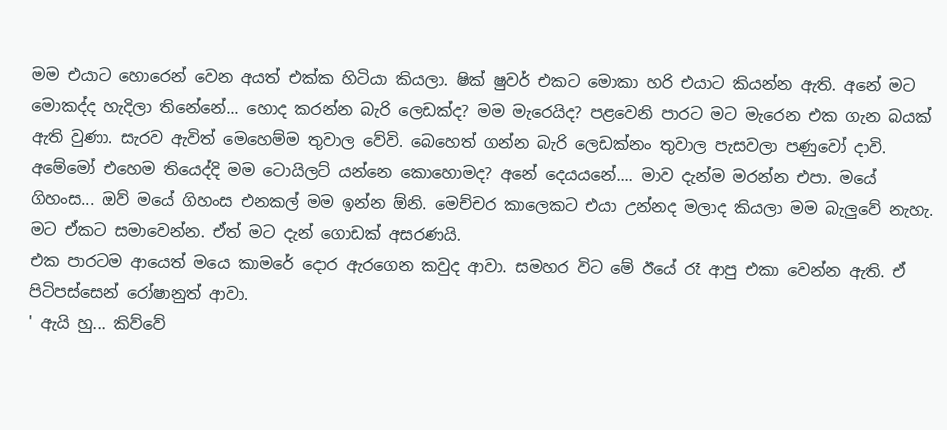මම එයාට හොරෙන් වෙන අයත් එක්ක හිටියා කියලා. ෂික් ෂුවර් එකට මොකා හරි එයාට කියන්න ඇති. අනේ මට මොකද්ද හැදිලා තිනේනේ... හොද කරන්න බැරි ලෙඩක්ද? මම මැරෙයිද? පළවෙනි පාරට මට මැරෙන එක ගැන බයක් ඇති වුණා. සැරව ඇවිත් මෙහෙම්ම තුවාල වේවි. බෙහෙත් ගන්න බැරි ලෙඩක්නං තුවාල පැසවලා පණුවෝ දාවි. අමේමෝ එහෙම තියෙද්දි මම ටොයිලට් යන්නෙ කොහොමද? අනේ දෙයයනේ.... මාව දැන්ම මරන්න එපා. මයේ ගිහංස... ඔව් මයේ ගිහංස එනකල් මම ඉන්න ඕනි. මෙච්චර කාලෙකට එයා උන්නද මලාද කියලා මම බැලුවේ නැහැ. මට ඒකට සමාවෙන්න. ඒත් මට දැන් ගොඩක් අසරණයි.
එක පාරටම ආයෙත් මයෙ කාමරේ දොර ඇරගෙන කවුද ආවා. සමහර විට මේ ඊයේ රෑ ආපු එකා වෙන්න ඇති. ඒ පිටිපස්සෙන් රෝෂානුත් ආවා.
' ඇයි හු... කිව්වේ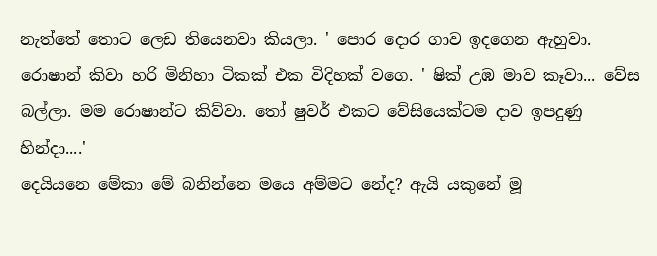නැත්තේ තොට ලෙඩ තියෙනවා කියලා. ' පොර දොර ගාව ඉදගෙන ඇහුවා. රොෂාන් කිවා හරි මිනිහා ටිකක් එක විදිහක් වගෙ. ' ෂික් උඹ මාව කෑවා... වේස බල්ලා. මම රොෂාන්ට කිව්වා. තෝ ෂුවර් එකට වේසියෙක්ටම දාව ඉපදුණු හින්දා....'
දෙයියනෙ මේකා මේ බනින්නෙ මයෙ අම්මට නේද? ඇයි යකුනේ මූ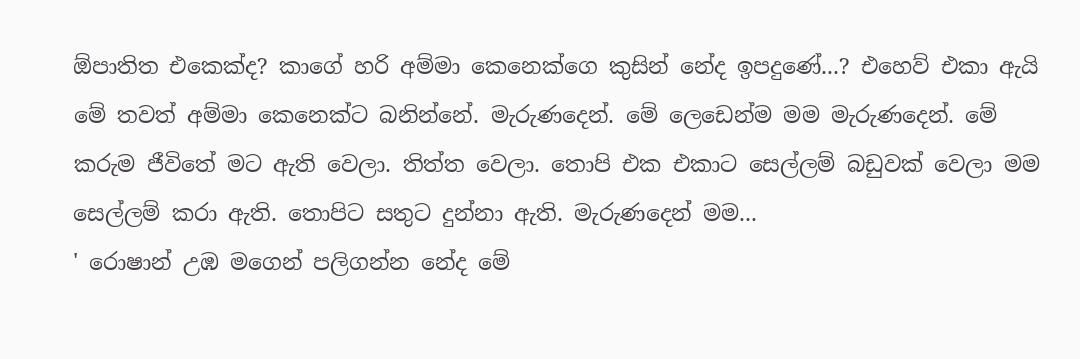ඕපාතිත එකෙක්ද? කාගේ හරි අම්මා කෙනෙක්ගෙ කුසින් නේද ඉපදුණේ...? එහෙව් එකා ඇයි මේ තවත් අම්මා කෙනෙක්ට බනින්නේ. මැරුණදෙන්. මේ ලෙ‍ඩෙන්ම මම මැරුණදෙන්. මේ කරුම ‍ජීවිතේ මට ඇති වෙලා. තිත්ත ‍වෙලා. තොපි එක එකාට සෙල්ලම් බඩුවක් වෙලා මම සෙල්ලම් කරා ඇති. තොපිට සතුට දුන්නා ඇති. මැරුණදෙන් මම...
' රොෂාන් උඹ මගෙන් පලිගන්න නේද මේ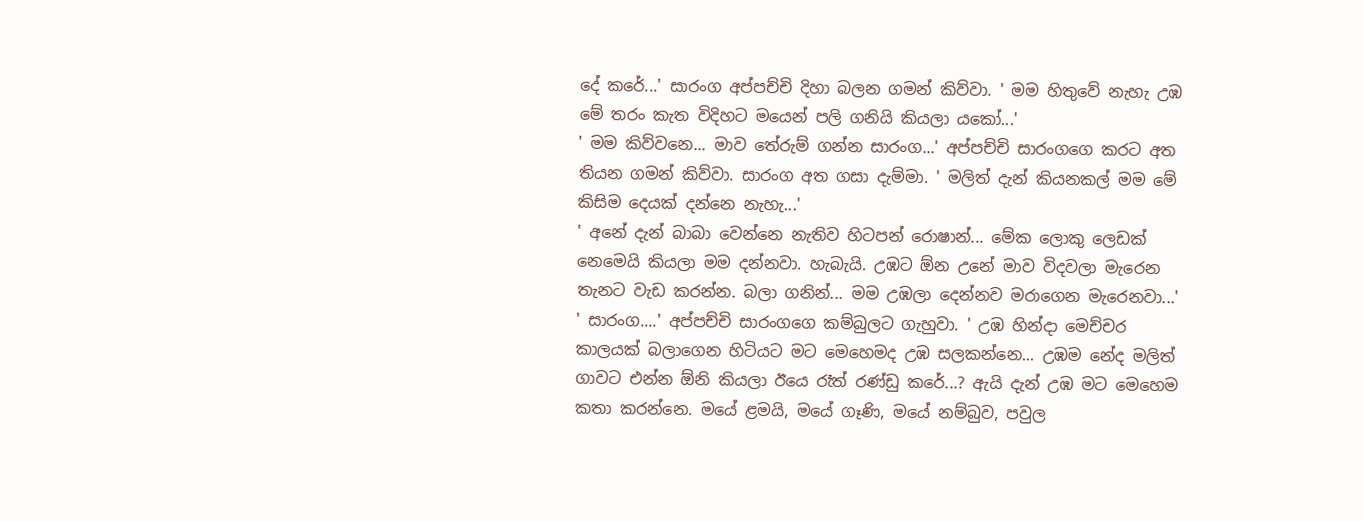දේ කරේ...' සාරංග අප්පච්චි දිහා බලන ගමන් කිව්වා. ' මම හිතුවේ නැහැ උඹ මේ තරං කැත විදිහට මයෙන් පලි ගනියි කියලා යකෝ...'
' මම කිව්වනෙ... මාව තේරුම් ගන්න සාරංග...' අප්පච්චි ‍සාරංගගෙ කරට අත තියන ගමන් කිව්වා. සාරංග අත ගසා දැම්මා. ' මලිත් දැන් කියනකල් මම මේ කිසිම දෙයක් දන්නෙ නැහැ...'
' අනේ දැන් බාබා වෙන්නෙ නැතිව හිටපන් රොෂාන්... මේක ලොකු ලෙඩක් නෙමෙයි කියලා මම දන්නවා. හැබැයි. උඹට ඕන උනේ මාව විදවලා මැරෙන තැනට වැඩ කරන්න. බලා ගනින්... මම උඹලා දෙන්නව මරාගෙන මැරෙනවා...'
' සාරංග....' අප්පච්චි සාරංගගෙ කම්බුලට ගැහුවා. ' උඹ හින්දා මෙච්චර කාලයක් බලාගෙන හිටියට මට මෙහෙමද උඹ සලකන්නෙ... උඹම නේද මලිත් ගාවට එන්න ඕනි කියලා ඊයෙ රෑත් රණ්ඩු කරේ...? ඇයි දැන් උඹ මට මෙහෙම කතා කරන්නෙ. මයේ ළමයි, මයේ ගෑණි, මයේ නම්බුව, පවුල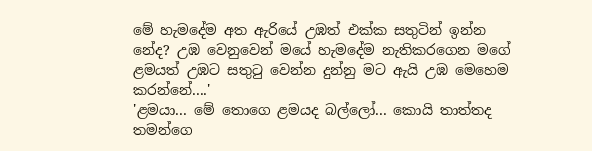මේ හැමදේම අත ඇරියේ උඹත් එක්ක සතුටින් ඉන්න නේද? උඹ වෙනුවෙන් මයේ හැමදේම නැතිකරගෙන මගේ ළමයත් උඹට සතුටු වෙන්න දුන්නු මට ඇයි උඹ මෙහෙම කරන්නේ....'
'ළමයා... මේ තොගෙ ළමයද ‍‍බල්ලෝ... කොයි තාත්තද තමන්ගෙ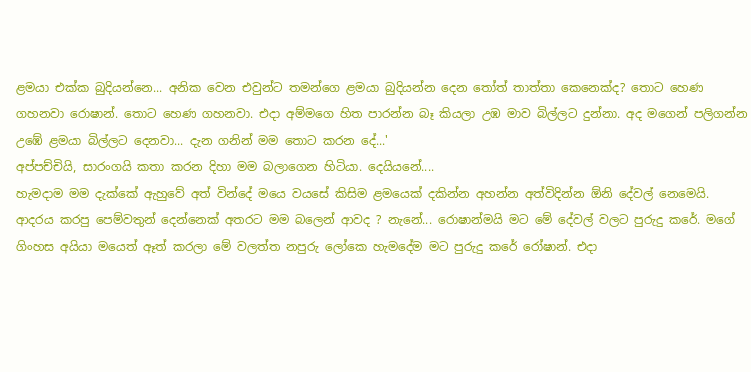ළමයා එක්ක බුදියන්නෙ... අනික වෙන එවුන්ට තමන්ගෙ ළමයා බුදියන්න දෙන තෝත් තාත්තා කෙනෙක්ද? තොට ‍හෙණ ගහනවා රොෂාන්. තොට හෙණ ගහනවා. එදා අම්මගෙ හිත පාරන්න බෑ කියලා උඹ මාව බිල්ලට දුන්නා. අද මගෙන් පලිගන්න උඹේ ළමයා බිල්ලට දෙනවා... දැන ගනින් මම තොට කරන දේ...'
අප්පච්චියි, සාරංගයි කතා කරන දිහා මම බලාගෙන හිටියා. දෙයියනේ....
හැමදාම මම දැක්කේ ඇහුවේ අත් වින්දේ මයෙ වයසේ කිසිම ළමයෙක් දකින්න අහන්න අත්විදින්න ඕනි දේවල් නෙමෙයි. ආදරය කරපු පෙම්වතුන් දෙන්නෙක් අතරට මම බලෙන් ආවද ? නැනේ... රොෂාන්මයි මට මේ දේවල් වලට පුරුදු කරේ. මගේ ගිංහස අයියා මයෙත් ඈත් කරලා මේ වලත්ත නපුරු ‍ලෝකෙ හැමදේම මට පුරුදු කරේ රෝෂාන්. එදා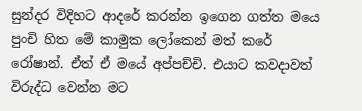සුන්දර විදිහට ආදරේ කරන්න ඉගෙන ගත්ත මයෙ පුංචි හිත මේ කාමුක ලෝකෙන් මත් කරේ රෝෂාන්. ඒත් ඒ මයේ අප්පච්චි. එයාට කවදාවත් විරුද්ධ වෙන්න මට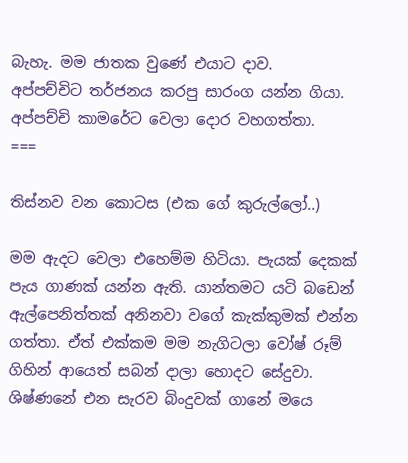බැහැ. මම ජාතක වුණේ එයාට දාව.
අප්පච්චිට තර්ජනය කරපු සාරංග යන්න ගියා. අප්පච්චි කාමරේට වෙලා දොර වහගත්තා.
===

තිස්නව වන කොටස (එක ගේ කුරුල්ලෝ..)

මම ඇදට වෙලා ‍එහෙම්ම හිටියා. පැයක් දෙකක් පැය ගාණක් යන්න ඇති. යාන්තමට යටි බඩෙන් ඇල්පෙනිත්තක් අනිනවා වගේ කැක්කුමක් එන්න ගත්තා. ඒත් එක්කම මම නැගිටලා වෝෂ් රූම් ගිහින් ආයෙත් සබන් දාලා හොදට සේදුවා. ශිෂ්ණනේ එන සැරව බිංදුවක් ගානේ මයෙ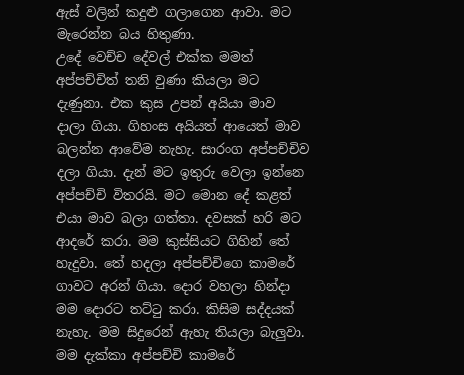ඇස් වලින් කදුළු ගලාගෙන ආවා. මට මැරෙන්න බය හිතුණා.
උදේ වෙච්ච දේවල් එක්ක මමත් අප්පච්චිත් තනි වුණා කියලා මට දැණුනා. එක කුස උපන් අයියා මාව දාලා ගියා. ගිහංස අයියත් ආයෙත් මාව බලන්න ආවේම නැහැ. සාරංග අප්පච්චිව දලා ගියා. දැන් මට ඉතුරු වෙලා ඉන්නෙ අප්පච්චි විතරයි. මට මොන දේ කළත් එයා මාව බලා ගත්තා. දවසක් හරි මට ආදරේ කරා. මම කුස්සියට ගිහින් තේ හැදුවා. තේ හදලා අප්පච්චිගෙ කාමරේ ගාවට අරන් ගියා. දොර වහලා හින්දා මම දොරට තට්ටු කරා. කිසිම සද්දයක් නැහැ. මම සිදුරෙන් ඇහැ තියලා බැලුවා. මම දැක්කා අප්පච්චි කාමරේ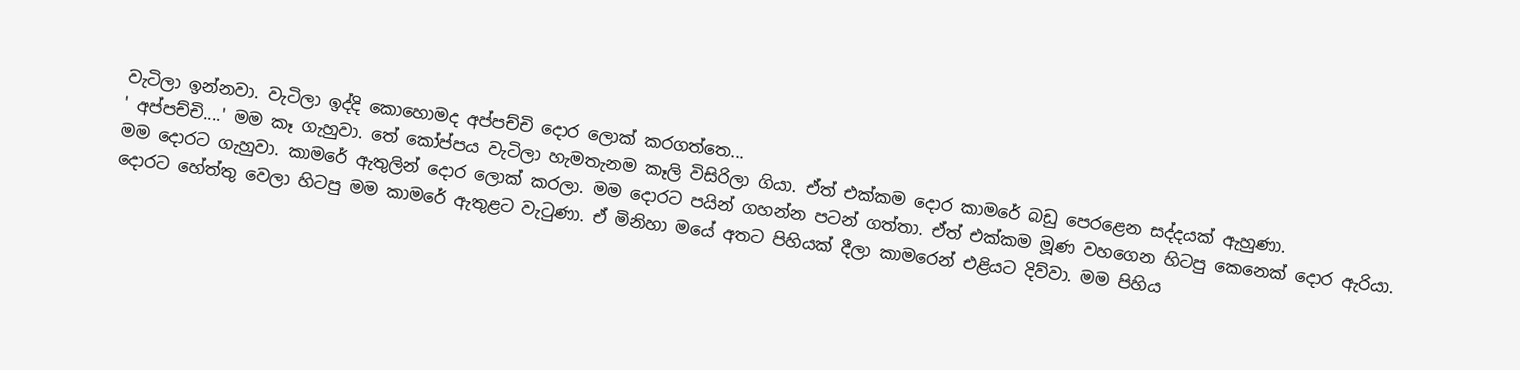වැටිලා ඉන්නවා. වැටිලා ඉද්දි කොහොමද අප්පච්චි දොර ලොක් කරගත්තෙ...
' අප්පච්චි....' මම කෑ ගැහුවා. තේ කෝප්පය වැටිලා හැම‍තැනම කෑලි විසිරිලා ගියා. ඒත් එක්කම දොර කාමරේ බඩු පෙරළෙන සද්දයක් ඇහුණා.
මම දොරට ගැහුවා. කාමරේ ඇතුලින් දොර ලොක් කරලා. මම දොරට පයින් ගහන්න පටන් ගත්තා. ඒත් එක්කම මූණ වහගෙන හිටපු කෙනෙක් දොර ඇරියා. දොරට හේත්තු වෙලා හිටපු මම කාමරේ ඇතුළට වැටුණා. ඒ මිනිහා මයේ අතට පිහියක් දීලා කාමරෙන් එළියට දිව්වා. මම පිහිය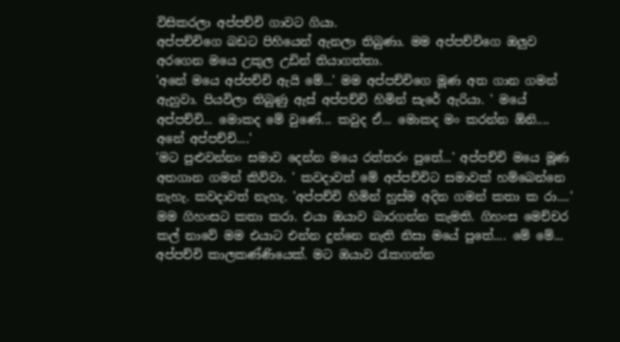විසිකරලා අප්පච්චි ගාවට ගියා.
අප්පච්චිගෙ බඩට පිහියෙන් ඇනලා තිබුණා. මම අප්පච්චිගෙ ඔලුව අරගෙන මයෙ උකුල උඩින් තියාගත්තා.
'අනේ මයෙ අප්පච්චි ඇයි මේ...' මම අප්පච්චිගෙ මූණ අත ගාන ගමන් ඇහුවා. පියවිලා තිබුණු ඇස් අප්පච්චි හිමින් සැරේ ඇරියා. ' මයේ අප්පච්චි... මොකද මේ වුණේ... කවුද ඒ... මොකද මං කරන්න ඕනි.... අනේ අප්පච්චි....'
'මට පුළුවන්නං සමාව දෙන්න මයෙ රත්තරං පුතේ...' අප්පච්චි මයෙ මූණ අතගාන ගමන් කිව්වා. ' කවදාවත් මේ අප්පච්චිට සමාවක් හම්බෙන්නෙ නැහැ. කවදාවත් නැහැ. 'අප්පච්චි හිමින් හුස්ම අදින ගමන් කතා ක රා....' මම ගිහංසට කතා කරා. එයා ඔයාව බාරගන්න කැමති. ගිහංස මෙච්චර කල් නාවේ මම එයාට එන්න දුන්නෙ නැති නිසා මයේ පුතේ.... මේ මේ... අප්පච්චි කාලකණ්ණියෙක්. මට ඔයාව රැකගන්න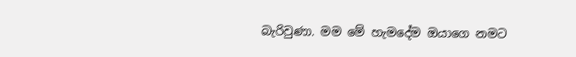බැරිවුණා. මම මේ හැම‍දේම ඔයාගෙ නමට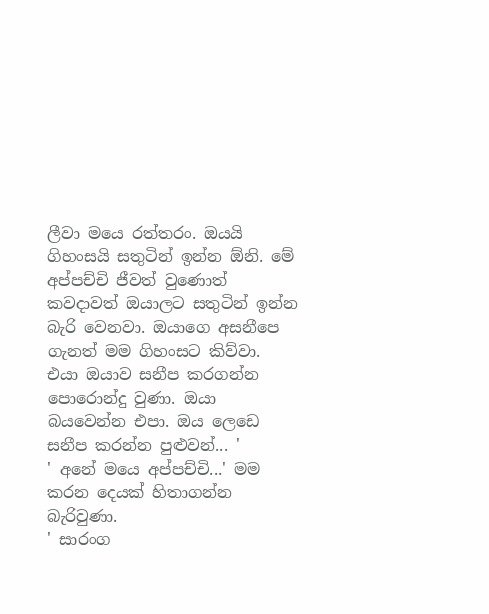ලීවා මයෙ රත්තරං. ඔයයි ගිහංසයි සතුටින් ඉන්න ඕනි. මේ අප්පච්චි ජීවත් වුණොත් කවදාවත් ඔයාලට සතුටින් ඉන්න බැරි වෙනවා. ඔයාගෙ අසනීපෙ ගැනත් මම ගිහංසට කිව්වා. එයා ඔයාව සනීප කරගන්න පොරොන්දු වුණා. ඔයා බයවෙන්න එපා. ඔය ලෙඩෙ සනීප කරන්න පුළුවන්... '
' අනේ ‍මයෙ අප්පච්චි...' මම කරන දෙයක් හිතාගන්න බැරිවුණා.
' සාරංග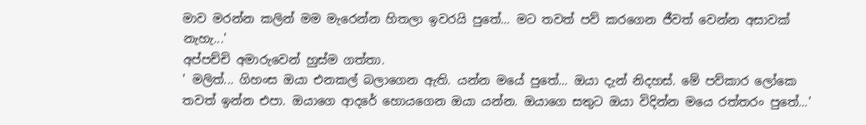මාව මරන්න කලින් මම මැරෙන්න හිතලා ඉවරයි පුතේ... මට තවත් පව් කරගෙන ජීවත් වෙන්න අසාවක් නැහැ...'
අප්පච්චි අමාරුවෙන් හුස්ම ගත්තා.
' මලිත්... ගිහංස ඔයා එනකල් බලාගෙන ඇති. යන්න මයේ පුතේ... ඔයා දැන් නිදහස්. මේ පව්කාර ලෝකෙ තවත් ඉන්න එපා. ඔයාගෙ ආදරේ හොයගෙන ඔයා යන්න. ඔයාගෙ සතුට ඔයා විදින්න මයෙ රත්තරං පුතේ...'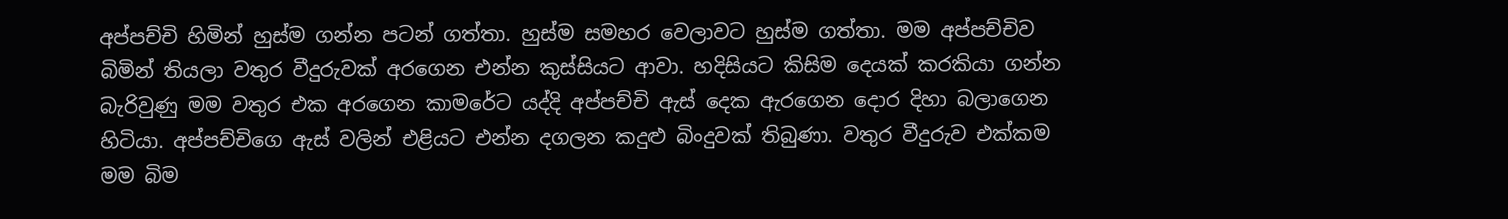අප්පච්චි හිමින් හුස්ම ගන්න පටන් ගත්තා. හුස්ම සමහර වෙලාවට හුස්ම ගත්තා. මම අප්පච්චිව බිමින් තියලා වතුර වීදුරුවක් අරගෙන එන්න කුස්සියට ආවා. හදිසියට කිසිම දෙයක් කරකියා ගන්න බැරිවුණු මම වතුර එක අරගෙන කාමරේට යද්දි අප්පච්චි ඇස් දෙක ඇරගෙන දොර දිහා බලාගෙන හිටියා. අප්පච්චිගෙ ඇස් වලින් එළියට එන්න දගලන කදුළු බිංදුවක් තිබුණා. වතුර වීදුරුව එක්කම මම බිම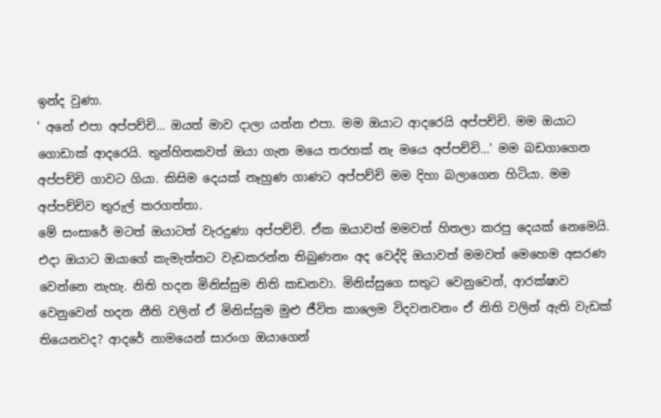ඉන්ද වුණා.
' අනේ එපා අප්පච්චි... ඔයත් මාව දාලා යන්න එපා. මම ඔයාට ආදරෙයි අප්පච්චි. මම ඔයාට ගොඩාක් ආදරෙයි. තුන්හිතකවත් ඔයා ගැන මයෙ තරහක් නැ මයෙ අප්පච්චි...' මම බඩගාගෙන අප්පච්චි ගාවට ගියා. කිසිම දෙයක් නෑහුණ ගාණට අප්පච්චි මම දිහා බලාගෙන හිටියා. මම අප්පච්චිව තුරුල් කරගත්තා.
මේ සංසාරේ මටත් ඔයාටත් වැරදුණා අප්පච්චි. ඒක ඔයාවත් මමවත් හිතලා කරපු දෙයක් නෙමෙයි. එදා ඔයාට ඔයාගේ කැමැත්තට වැඩකරන්න තිබුණනං අද වෙද්දි ඔයාවත් මමවත් මෙහෙම අසරණ වෙන්නෙ නැහැ. නිති හදන මිනිස්සුම නිති කඩනවා. මිනිස්සුගෙ සතුට වෙනුවෙන්, ආරක්ෂාව වෙනුවෙන් හදන නීති වලින් ඒ මිනිස්සුම මුළු ජීවිත කාලෙම විදවනවනං ඒ නිති වලින් ඇති වැඩක් තියෙනවද? ආදරේ නාමයෙන් සාරංග ඔයාගෙන්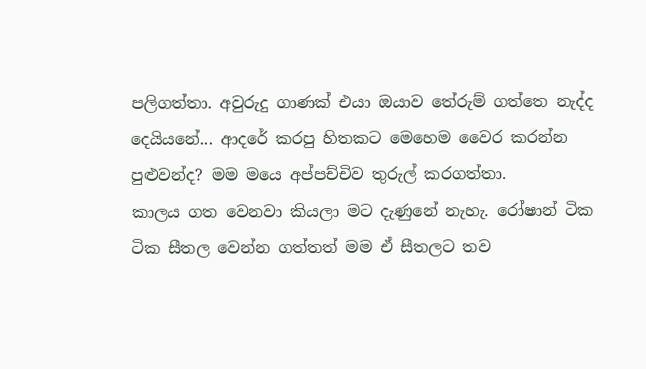පලිගත්තා. අවුරුදු ගාණක් එයා ඔයාව තේරුම් ගත්තෙ නැද්ද දෙයියනේ... ආදරේ කරපු හිතකට මෙහෙම වෛර කරන්න පුළුවන්ද? මම මයෙ අප්පච්චිව තුරුල් කරගත්තා.
කාලය ගත වෙනවා කියලා මට දැණුනේ නැහැ. රෝෂාන් ටික ටික සීතල වෙන්න ගත්තත් මම ඒ සීතලට තව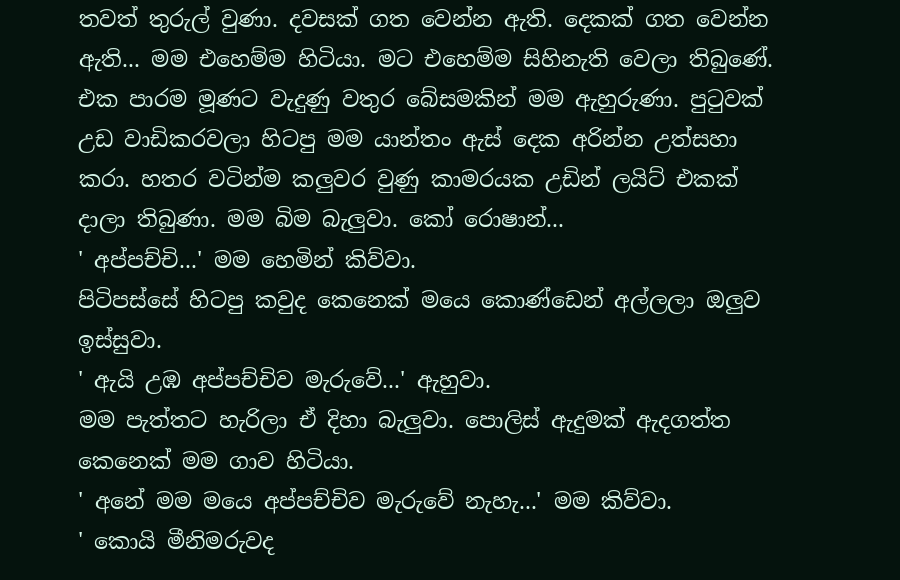තවත් තුරුල් වුණා. දවසක් ගත වෙන්න ඇති. දෙකක් ගත වෙන්න ඇති... මම එහෙම්ම හිටියා. මට එහෙම්ම සිහිනැති වෙලා තිබුණේ.
එක පාරම මූණට වැදුණු වතුර බේසමකින් මම ඇහුරුණා. පුටුවක් උඩ වාඩිකරවලා හිටපු මම යාන්තං ඇස් දෙක අරින්න උත්සහා කරා. හතර වටින්ම කලුවර වුණු කාමරයක උඩින් ලයිට් එකක් දාලා තිබුණා. මම බිම බැලුවා. කෝ රොෂාන්...
' අප්පච්චි...' මම හෙමින් කිව්වා.
පිටිපස්සේ හිටපු කවුද කෙනෙක් මයෙ කොණ්ඩෙන් අල්ලලා ඔලුව ඉස්සුවා.
' ඇයි උඹ අප්පච්චිව මැ‍රුවේ...' ඇහුවා.
මම පැත්තට හැරිලා ඒ දිහා බැලුවා. පොලිස් ඇදුමක් ඇදගත්ත කෙනෙක් මම ගාව හිටියා.
' අනේ මම මයෙ අප්පච්චිව මැරුවේ නැහැ...' මම කිව්වා.
' කොයි මීනිමරුවද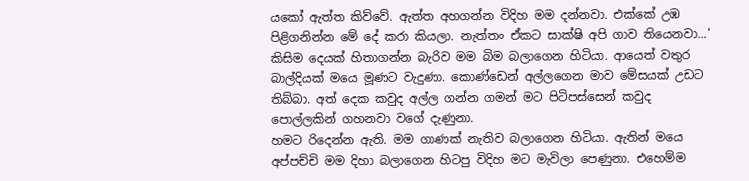යකෝ ඇත්ත කිව්වේ. ඇත්ත අහගන්න විදිහ මම දන්නවා. එ‍ක්කේ උඹ පිළිගනින්න මේ දේ කරා කියලා. නැත්තං ඒකට සාක්ෂි අපි ගාව තියෙනවා...'
කිසිම දෙයක් හිතාගන්න බැරිව මම බිම බලාගෙන හිටියා. ආයෙත් වතුර බාල්දියක් මයෙ මූණට වැදුණා. කොණ්ඩෙන් අල්ලගෙන මාව මේසයක් උඩට තිබ්බා. අත් දෙක කවුද අල්ල ගන්න ගමන් මට පිටිපස්සෙන් කවුද පොල්ලකින් ගහනවා වගේ දැණුනා.
හමට රිදෙන්න ඇති. මම ගාණක් නැතිව බලාගෙන හිටියා. ඇතින් මයෙ අප්පච්චි මම දිහා බලාගෙන හිටපු විදිහ මට මැවිලා පෙණුනා. එහෙම්ම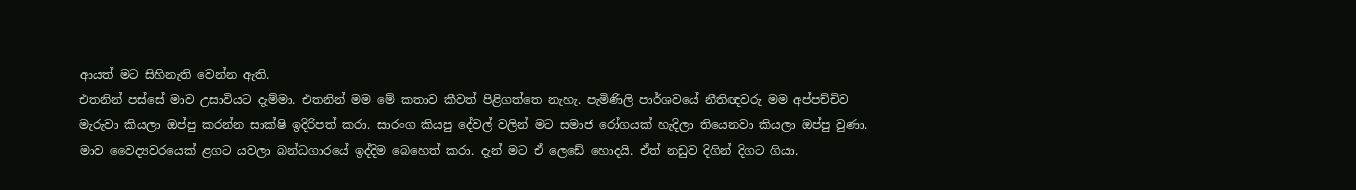ආයත් මට සිහිනැති වෙන්න ඇති.
එතනින් පස්සේ මාව උසාවියට දැම්මා. එතනින් මම මේ කතාව කීවත් පිළිගත්තෙ නැහැ. පැමිණිලි පාර්ශවයේ නීතිඥවරු මම අප්පච්චිව මැරුවා කියලා ඔප්පු කරන්න සාක්ෂි ඉදිරිපත් කරා. සාරංග කියපු දේවල් වලින් මට සමාජ රෝගයක් හැදිලා තියෙනවා කියලා ඔප්පු වුණා. මාව වෛද්‍යවරයෙක් ළගට යවලා බන්ධගාරයේ ඉද්දිම බෙහෙත් කරා. දැන් මට ඒ ලෙඩේ හොදයි. ඒත් නඩුව දිගින් දිගට ගියා.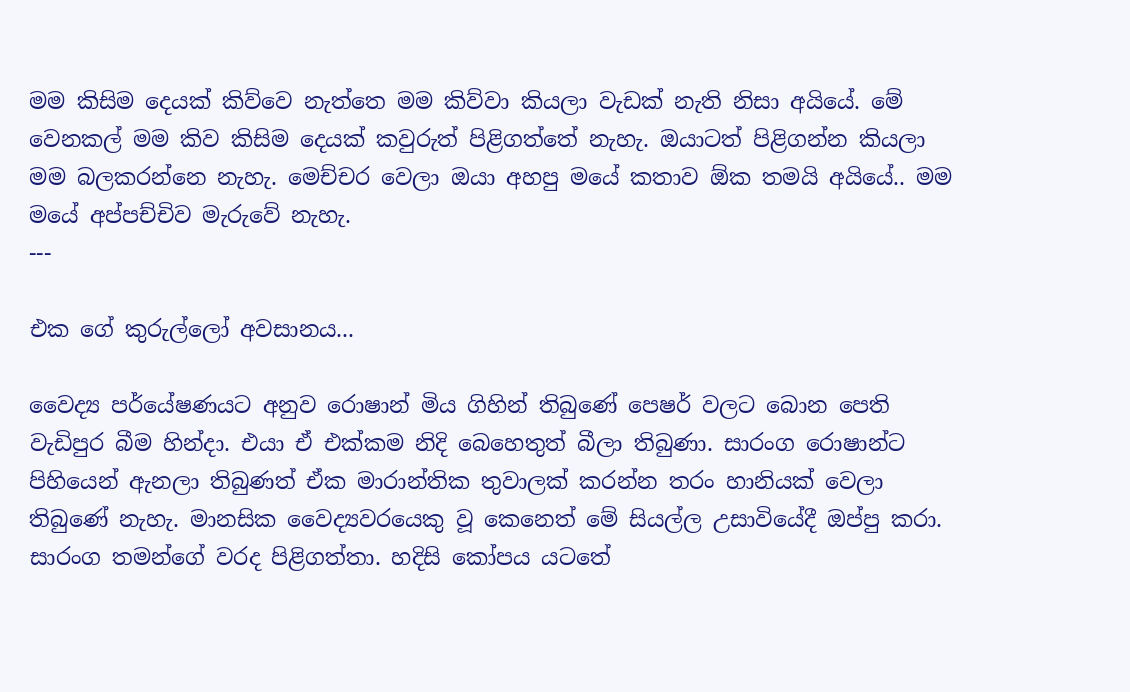මම කිසිම දෙයක් කිව්වෙ නැත්තෙ මම කිව්වා කියලා වැඩක් නැති නිසා අයියේ. මේ වෙනකල් මම කිව කිසිම දෙයක් කවුරුත් පිළිගත්තේ නැහැ. ඔයාටත් පිළිගන්න කියලා මම බලකරන්නෙ නැහැ. මෙච්චර වෙලා ඔයා අහපු මයේ කතාව ඕක තමයි අයියේ.. මම මයේ අප්පච්චිව මැරුවේ නැහැ.
---

එක ගේ කුරුල්ලෝ අවසානය...

වෛද්‍ය පර්යේෂණයට අනුව රොෂාන් මිය ගිහින් තිබුණේ පෙෂර් වලට බොන පෙති වැඩිපුර බීම හින්දා. එයා ඒ එක්කම නිදි ‍බෙහෙතුත් බීලා තිබුණා. සාරංග රොෂාන්ට පිහියෙන් ඇනලා තිබුණත් ඒක මාරාන්තික තුවාලක් කරන්න තරං හානියක් වෙලා තිබුණේ නැහැ. මානසික වෛද්‍යවරයෙකු වූ කෙනෙත් මේ සියල්ල උසාවියේදී ඔප්පු කරා. සාරංග තමන්ගේ වරද පිළිගත්තා. හදිසි කෝපය යටතේ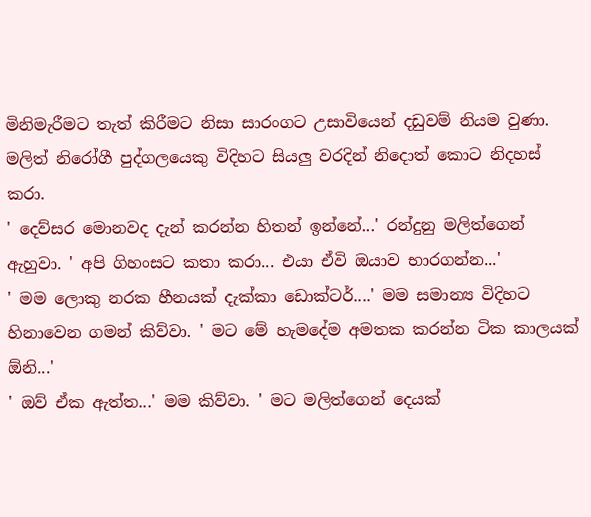මිනිමැරීමට තැත් කිරීමට නිසා සාරංගට උසාවියෙන් දඩුවම් නියම වුණා.
මලිත් නිරෝගී පුද්ගලයෙකු විදිහට සියලු වරදින් නිදොත් කොට නිදහස් කරා.
' දෙව්සර මොනවද දැන් කරන්න හිතන් ඉන්නේ...' රන්දුනු මලිත්ගෙන් ඇහුවා. ' අපි ගිහංසට කතා කරා... එයා ඒවි ඔයාව භාරගන්න...'
' මම ලොකු නරක හීනයක් දැක්කා ඩොක්ටර්....' මම සමාන්‍ය විදිහට හිනාවෙන ගමන් කිව්වා. ' මට මේ හැ‍මදේම අමතක කරන්න ටික කාලයක් ඕනි...'
' ඔව් ඒක ඇත්ත...' මම කිව්වා. ' මට මලිත්ගෙන් දෙයක්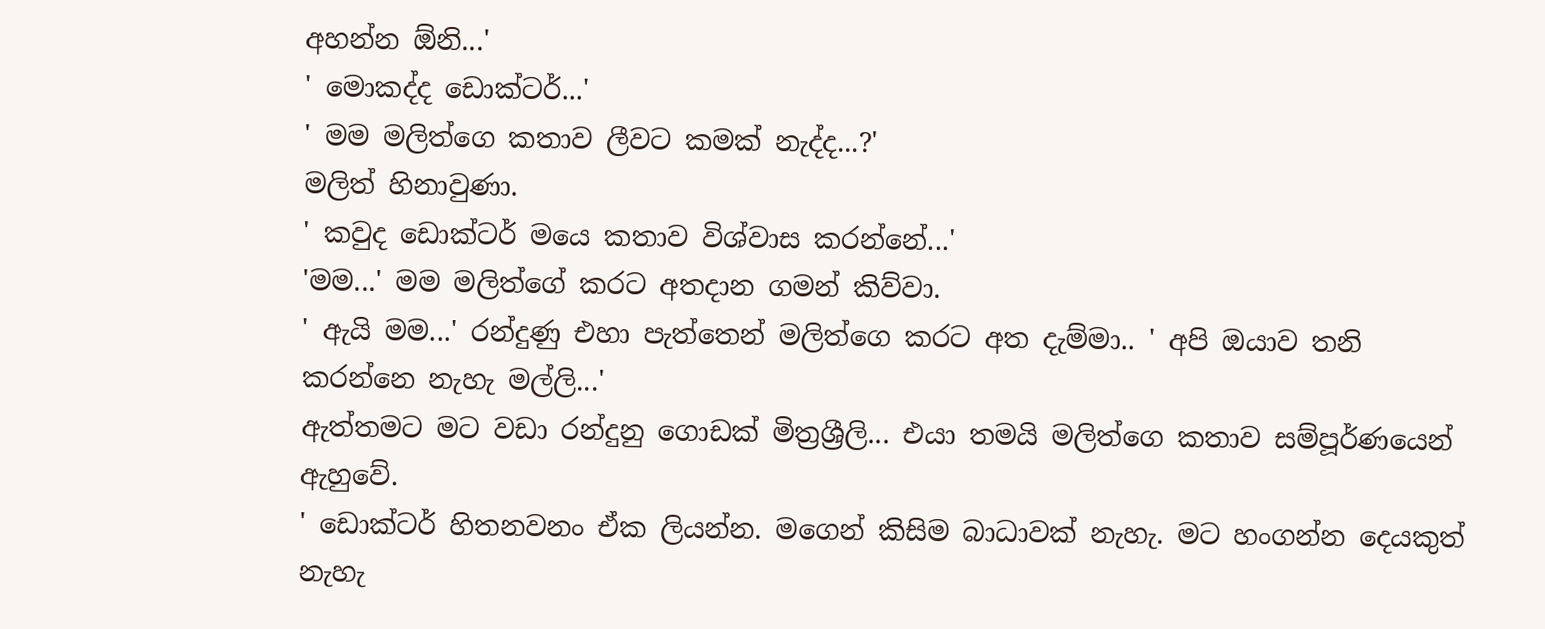අහන්න ඕනි...'
' මොකද්ද ඩොක්ටර්...'
' මම මලිත්ගෙ කතාව ලීවට කමක් නැද්ද...?'
මලිත් හිනාවුණා.
' කවුද ඩොක්ටර් මයෙ කතාව විශ්වාස කරන්නේ...'
'මම...' මම මලිත්ගේ කරට අතදාන ගමන් කිව්වා.
' ඇයි මම...' රන්දුණු එහා පැත්තෙන් මලිත්ගෙ කරට අත දැම්මා.. ' අපි ඔයාව තනි කරන්නෙ නැහැ මල්ලි...'
ඇත්තමට මට වඩා රන්දුනු ගොඩක් මිත්‍රශ්‍රීලි... එයා තමයි මලිත්ගෙ කතාව සම්පූර්ණයෙන් ඇහුවේ.
' ඩොක්ටර් හිතනවනං ඒක ලියන්න. මගෙන් කිසිම බාධාවක් නැහැ. මට හංගන්න දෙයකුත් නැහැ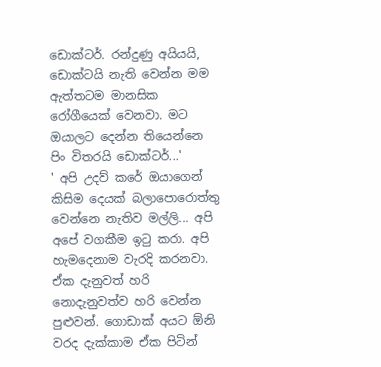ඩොක්ටර්. රන්දුණු අයියයි, ඩොක්ටයි නැති වෙන්න මම ඇත්තටම මානසික රෝගීයෙක් වෙනවා. මට ඔයාලට දෙන්න තියෙන්නෙ පිං විතරයි ඩොක්ටර්...'
' අපි උදව් කරේ ඔයාගෙන් කිසිම දෙයක් බලාපොරොත්තු වෙන්නෙ නැතිව මල්ලි... අපි අපේ වගකීම ඉටු කරා. අපි හැමදෙනාම වැරදි කරනවා. ඒක දැනුවත් හරි නොදැනුවත්ව හරි වෙන්න පුළුවන්. ගොඩාක් අයට ඕනි වරද දැක්කාම ඒක පිටින්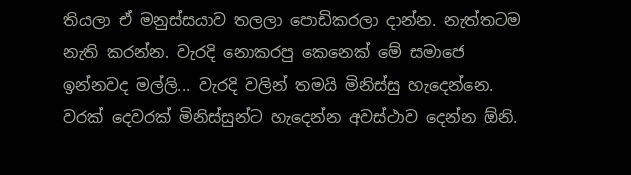තියලා ඒ මනුස්සයාව තලලා පොඩිකරලා දාන්න. නැත්තටම නැති කරන්න. වැරදි නොකරපු කෙනෙක් මේ සමාජෙ ඉන්නවද මල්ලි... වැරදි වලින් තමයි මිනිස්සු හැදෙන්නෙ. වරක් දෙවරක් මිනිස්සුන්ට හැදෙන්න අවස්ථාව දෙන්න ඕනි.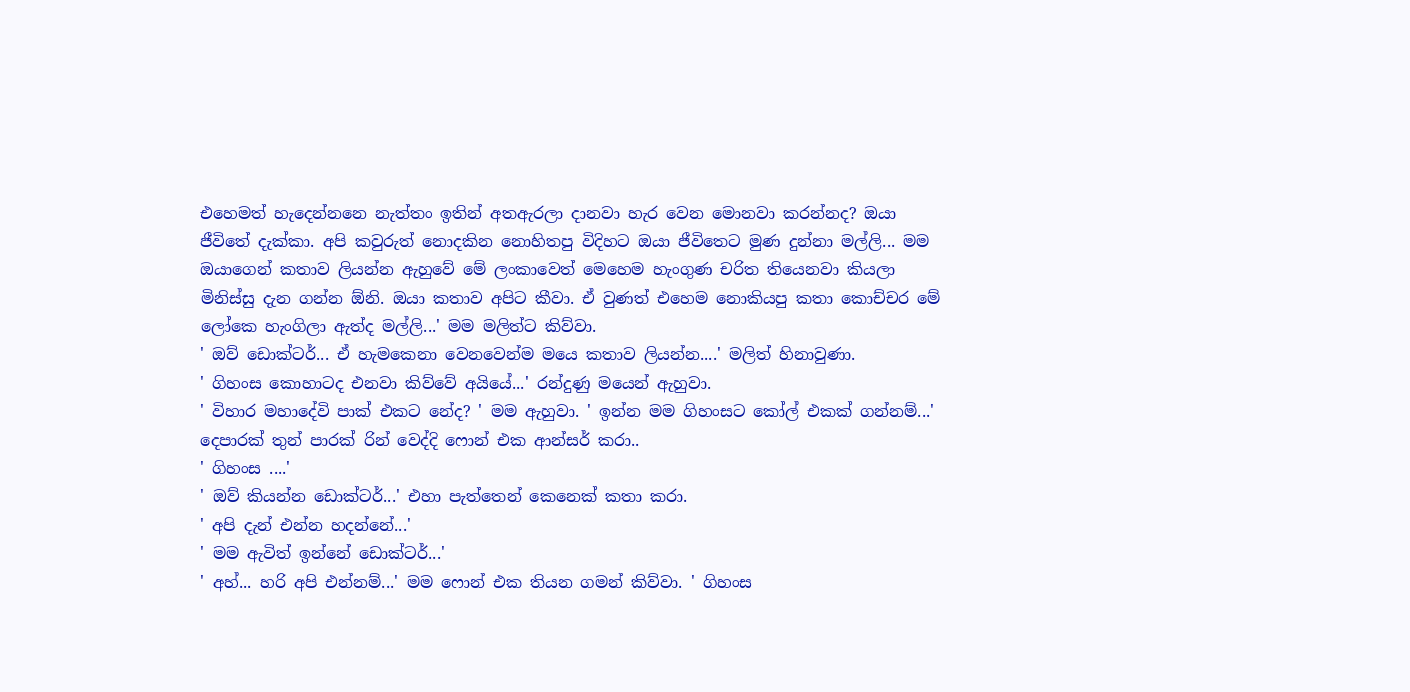එහෙමත් හැදෙන්‍නනෙ නැත්තං ඉතින් අතඇරලා දානවා හැර වෙන මොනවා කරන්නද? ඔයා ජීවිතේ දැක්කා. අපි කවුරුත් නොදකින නොහිතපු විදිහට ඔයා ජීවිතෙට මුණ දුන්නා මල්ලි... මම ඔයාගෙන් කතාව ලියන්න ඇහුවේ මේ ලංකාවෙත් මෙහෙම හැංගුණ චරිත තියෙනවා කියලා මිනිස්සු දැන ගන්න ඕනි. ඔයා කතාව අපිට කීවා. ඒ වුණත් එහෙම නොකියපු කතා කොච්චර මේ ලෝකෙ හැංගිලා ඇත්ද මල්ලි...' මම මලිත්ට කිව්වා.
' ඔව් ඩොක්ටර්... ඒ හැමකෙනා වෙ‍නවෙන්ම ‍මයෙ කතාව ලියන්න....' මලිත් හිනාවුණා.
' ගිහංස කොහාටද එනවා කිව්වේ අයියේ...' රන්දුණු මයෙන් ඇහුවා.
' විහාර මහාදේවි පාක් එකට නේද? ' මම ඇහුවා. ' ඉන්න මම ගිහංසට කෝල් එකක් ගන්නම්...'
දෙපාරක් තුන් පාරක් රින් වෙද්දි ‍ෆොන් එක ආන්සර් කරා..
' ගිහංස ....'
' ඔව් කියන්න ඩොක්ටර්...' එහා පැත්තෙන් කෙනෙක් කතා කරා.
' අපි දැන් එන්න හදන්නේ...'
' මම ඇවිත් ඉන්නේ ‍ඩොක්ටර්...'
' අහ්... හරි අපි එන්නම්...' මම ෆොන් එක තියන ගමන් කිව්වා. ' ගිහංස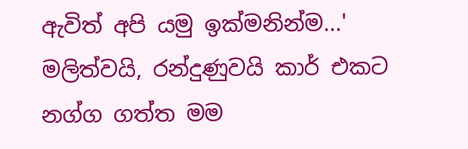ඇවිත් අපි යමු ඉක්මනින්ම...'
මලිත්වයි, රන්දුණුවයි කාර් එකට නග්ග ගත්ත මම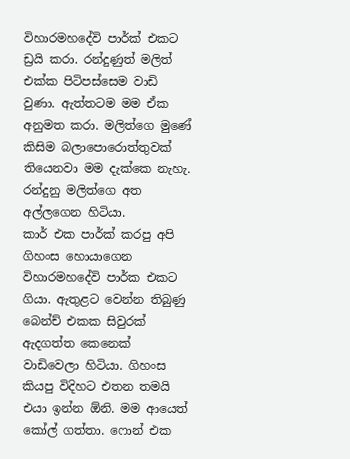විහාරමහදේවි පාර්ක් එකට ඩ්‍රයි කරා. රන්දුණුත් මලිත් එක්ක පිටිපස්සෙම වාඩි වුණා. ඇත්තටම මම ඒක අනුමත කරා. මලිත්ගෙ මුණේ කිසිම බලාපොරොත්තුවක් තියෙනවා මම දැක්කෙ නැහැ. රන්දුනු මලිත්ගෙ අත අල්ලගෙන හිටියා.
කාර් එක පාර්ක් කරපු අපි ගිහංස හොයාගෙන විහාරමහදේවි පාර්ක එකට ගියා. ඇතුළට වෙන්න තිබුණු බෙන්ච් එකක සිවුරක් ඇදගත්ත කෙනෙක් වාඩිවෙලා හිටියා. ගිහංස කියපු විදිහට එතන තමයි එයා ඉන්න ඕනි. මම ආයෙත් කෝල් ගත්තා. ෆොන් එක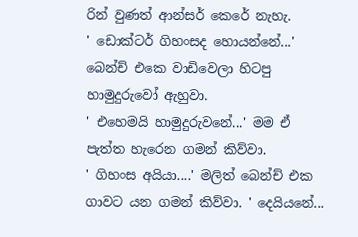රින් වුණත් ආන්සර් කෙරේ නැහැ.
' ඩොක්ටර් ගිහංසද හොයන්නේ...' බෙන්ච් එකෙ වාඩිවෙලා හිටපු හාමුදුරුවෝ ඇහුවා.
' එහෙමයි හාමුදුරුවනේ...' මම ඒ පැත්ත හැරෙන ගමන් කිව්වා.
' ගිහංස අයියා....' මලිත් බෙන්ච් එක ගාවට යන ගමන් කිව්වා. ' දෙයියනේ...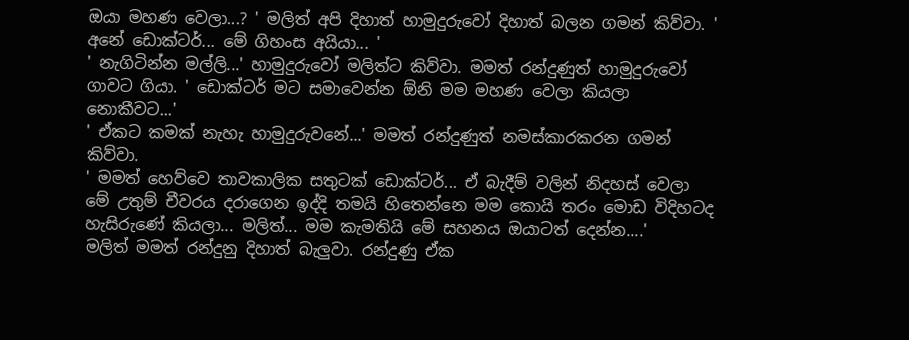ඔයා මහණ වෙලා...? ' මලිත් අපි දිහාත් හාමුදුරුවෝ දිහාත් බලන ගමන් කිව්වා. ' අනේ ඩොක්ටර්... මේ ගිහංස අයියා... '
' නැගිටින්න මල්ලි...' හාමුදුරුවෝ මලිත්ට කිව්වා. මමත් රන්දුණුත් හාමුදුරුවෝ ගාවට ගියා. ' ඩොක්ටර් මට සමාවෙන්න ඕනි මම මහණ වෙලා කියලා නොකීවට...'
' ඒකට කමක් නැහැ හාමුදුරු‍වනේ...' මමත් රන්දුණුත් නමස්කාරකරන ගමන් කිව්වා.
' මමත් හෙව්වෙ තාවකාලික සතුටක් ඩොක්ටර්... ඒ බැදීම් වලින් නිදහස් වෙලා මේ උතුම් චීවරය දරාගෙන ඉද්දි තමයි හිතෙන්නෙ මම කොයි තරං මොඩ විදිහටද හැසිරුණේ කියලා... මලිත්... මම කැමතියි මේ සහනය ඔයාටත් දෙන්න....'
මලිත් මමත් රන්දුනු දිහාත් බැලුවා. රන්දුණු ඒක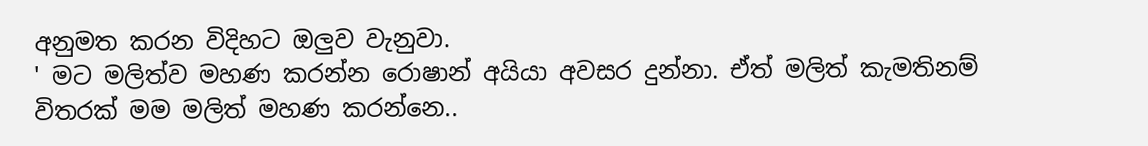අනුමත කරන විදිහට ඔලුව වැනුවා.
' මට මලිත්ව මහණ කරන්න රොෂාන් අයියා අවසර දුන්නා. ඒත් මලිත් කැමතිනම් විතරක් මම මලිත් මහණ කරන්නෙ..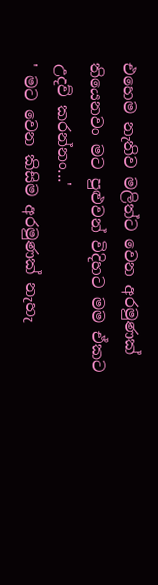එහෙම නැතිව මලිත්ට වෙන අරමුණක් තියෙනවං මට පුළුවන් විදිහට මම ඒකට උදව් කරන්නං...'
' මට වෙන කිසිම අරමුණක් නැහැ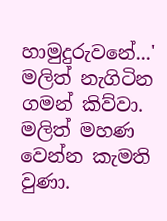හාමුදුරු‍වනේ...' මලිත් නැගිටින ගමන් කිව්වා.
මලිත් මහණ වෙන්න කැමති වුණා.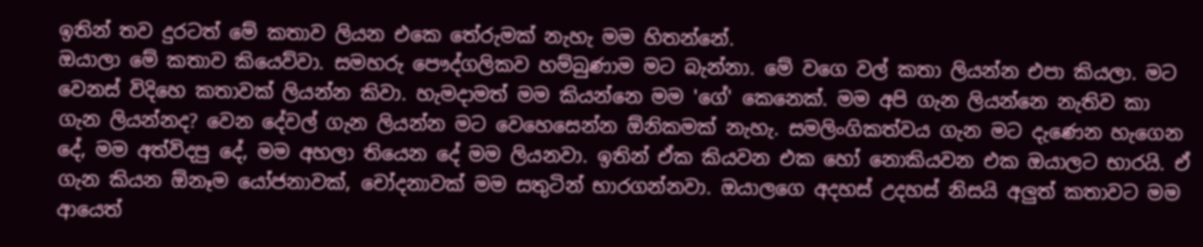ඉතින් තව දුරටත් මේ කතාව ලියන එකෙ තේරුමක් නැහැ මම හිතන්නේ.
ඔයාලා මේ කතාව කියෙව්වා. සමහරු පෞද්ගලිකව හම්බුණාම මට බැන්නා. මේ වගෙ වල් කතා ලියන්න එපා කියලා. මට වෙනස් විදිහෙ කතාවක් ලියන්න කිවා. හැමදාමත් මම කියන්නෙ මම 'ගේ' කෙනෙක්. මම අපි ගැන ලියන්නෙ නැතිව කා ගැන ලියන්නද? වෙන දේවල් ගැන ලියන්න මට වෙහෙසෙන්න ඕනිකමක් නැහැ. සමලිංගිකත්වය ගැන මට ‍දැණෙන හැගෙන දේ, මම අත්විදපු දේ, මම අහලා තියෙන දේ මම ලියනවා. ඉතින් ඒක කියවන එක හෝ නොකියවන එක ඔයාලට භාරයි. ඒ ගැන කියන ඕනෑම යෝජනාවක්, චෝදනාවක් මම සතුටින් භාරගන්නවා. ඔයාලගෙ අදහස් උදහස් නිසයි අලුත් කතාවට මම ආයෙත්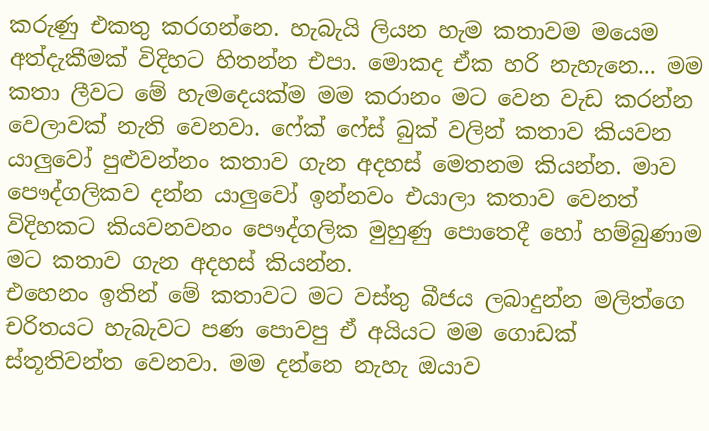කරුණු එකතු කරගන්නෙ. හැබැයි ලියන හැම කතාවම මයෙම අත්දැකීමක් විදිහට හිතන්න එපා. මොකද ඒක හරි නැහැනෙ... මම කතා ලීවට මේ හැමදෙයක්ම මම කරානං මට වෙන වැඩ කරන්න වෙලාවක් නැති වෙනවා. ෆේක් ෆේස් බුක් වලින් කතාව කියවන යාලුවෝ පුළුවන්නං කතාව ගැන අදහස් මෙතනම කියන්න. මාව පෞද්ගලිකව දන්න යාලුවෝ ඉන්නවං එයාලා කතාව වෙනත් විදිහකට කියවනවනං පෞද්ගලික මුහුණු පොතෙදී හෝ හම්බුණාම මට කතාව ගැන අදහස් කියන්න.
එහෙනං ඉතින් මේ කතාවට මට වස්තු බීජය ලබාදුන්න මලිත්ගෙ චරිතයට හැබැවට පණ පොවපු ඒ අයියට මම ගොඩක් ස්තූතිවන්ත වෙනවා. මම දන්නෙ නැහැ ඔයාව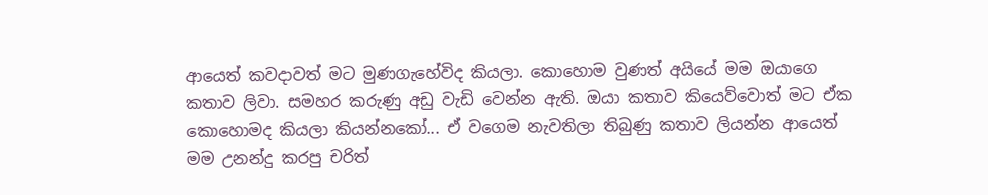ආයෙත් කවදාවත් මට මුණගැහේවිද කියලා. කොහොම වුණත් අයියේ මම ඔයාගෙ කතාව ලිවා. සමහර කරුණු අඩු වැඩි වෙන්න ඇති. ඔයා කතාව කියෙව්වොත් මට ඒක කො‍හොමද කියලා කියන්නකෝ... ඒ වගෙම නැවතිලා තිබුණු කතාව ලියන්න ආයෙත් මම උනන්දු කරපු චරිත්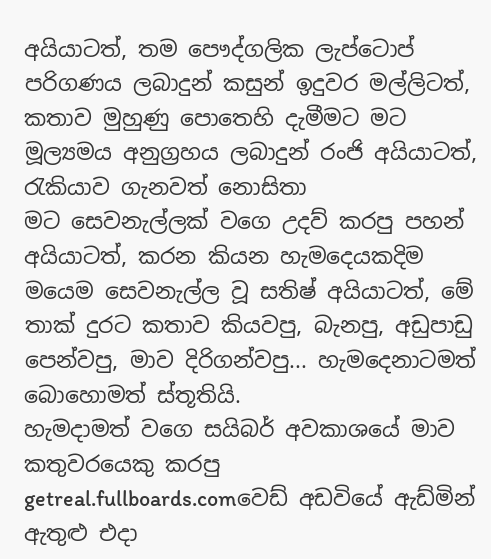අයියාටත්, තම පෞද්ගලික ලැප්ටොප් පරිගණය ලබාදුන් කසුන් ඉදුවර මල්ලිටත්, කතාව මුහුණු පොතෙහි දැමීමට මට මූල්‍යමය අනුග්‍රහය ලබාදුන් රංජි අයියාටත්, රැකියාව ගැනවත් නොසිතා මට ‍සෙවනැල්ලක් වගෙ උදව් කරපු පහන් අයියා‍ටත්, කරන කියන හැමදෙයකදිම මයෙම සෙවනැල්ල වූ සතිෂ් අයියාටත්, මේ තාක් දුරට කතාව කියවපු, බැනපු, අඩුපාඩු පෙන්වපු, මාව දිරිගන්වපු... හැමදෙනාටමත් බොහොමත් ස්තූතියි.
හැමදාමත් වගෙ සයිබර් අවකාශයේ මාව කතුවරයෙකු කරපු getreal.fullboards.comවෙඩ් අඩවියේ ඇඩ්මින් ඇතුළු එදා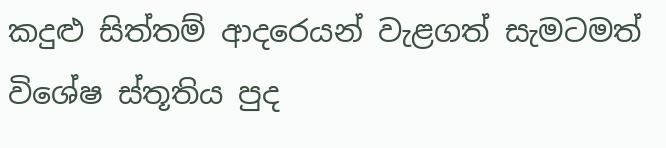කදුළු සිත්තම් ආදරෙයන් වැළගත් සැමටමත් විශේෂ ස්තූතිය පුද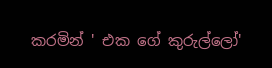කරමින් ' එක ගේ කුරුල්ලෝ'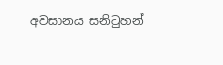අවසානය සනිටුහන්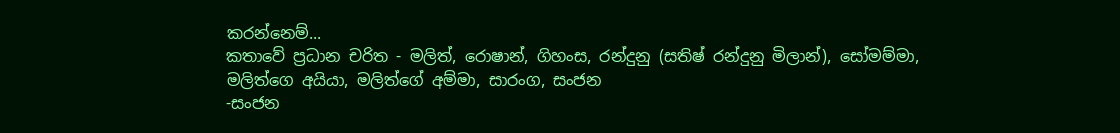කරන්නෙම්...
කතාවේ ප්‍රධාන චරිත - මලිත්, රොෂාන්, ගිහංස, රන්දුනු (සතිෂ් රන්දුනු මිලාන්), සෝමම්මා, මලිත්ගෙ අයියා, මලිත්ගේ අම්මා, සාරංග, සංජන
-සංජන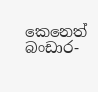කෙනෙත් බංඩාර-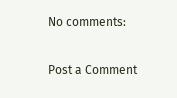No comments:

Post a Comment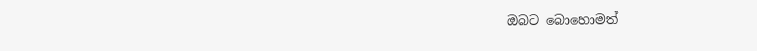ඔබට බොහොමත්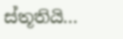ස්තූතියි...